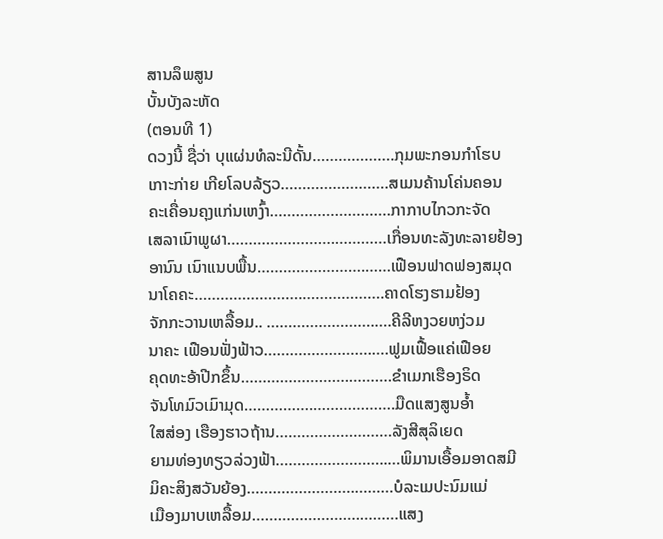ສານລຶພສູນ
ບັ້ນບັງລະຫັດ
(ຕອນທີ 1)
ດວງນີ້ ຊື່ວ່າ ບຸແຜ່ນທໍລະນີດັ້ນ……………….ກຸມພະກອນກຳໂຮບ
ເກາະກ່າຍ ເກີຍໂລບລ້ຽວ…………………….ສເມນຄ້ານໂຄ່ນຄອນ
ຄະເຄື່ອນຄຸງແກ່ນເຫງົ້າ……………………….ກາກາບໄກວກະຈັດ
ເສລາເນົາພູຜາ…………………….…………ເກື່ອນທະລັງທະລາຍຢ້ອງ
ອານົນ ເນົາແນບພື້ນ…………………….……ເຟືອນຟາດຟອງສມຸດ
ນາໂຄຄະ…………………….……………….ຄາດໂຮງຮາມຢ້ອງ
ຈັກກະວານເຫລື້ອມ.. …………………….….ຄີລີຫງວຍຫງ່ວມ
ນາຄະ ເຟືອນຟັ່ງຟ້າວ…………………….….ຟູມເຟື້ອແຄ່ເຟືອຍ
ຄຸດທະອ້າປີກຂຶ້ນ…………………….……….ຂຳເມກເຮືອງຣິດ
ຈັນໂທມົວເມົາມຸດ…………….……………….ມືດແສງສູນອ້ຳ
ໃສສ່ອງ ເຮືອງຮາວຖ້ານ………………………ລັງສີສຸລິເຍດ
ຍາມທ່ອງທຽວລ່ວງຟ້າ……………………..…ພິມານເອື້ອມອາດສມີ
ມິຄະສິງສວັນຍ້ອງ…………………….………ບໍລະເມປະນົມແມ່
ເມືອງມາບເຫລື້ອມ…………………….………ແສງ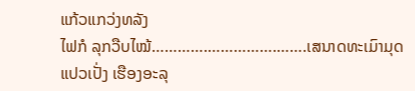ແກ້ວແກວ່ງທລັງ
ໄຟກໍ ລຸກວືບໄໝ້………….…………….…….ເສນາດທະເມົາມຸດ
ແປວເປັ່ງ ເຮືອງອະລຸ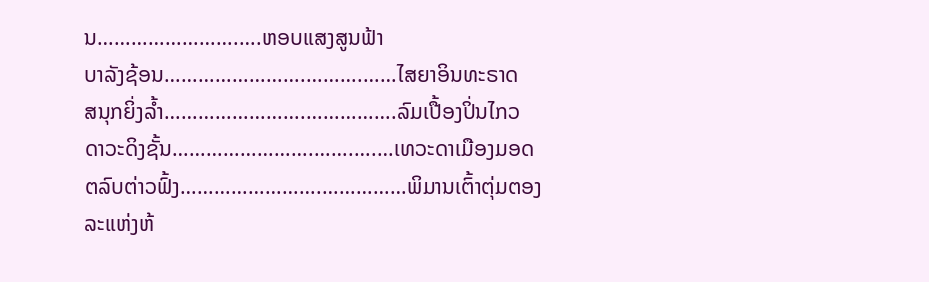ນ…………………….….ຫອບແສງສູນຟ້າ
ບາລັງຊ້ອນ…………………….……….……ໄສຍາອິນທະຣາດ
ສນຸກຍິ່ງລ້ຳ…………………….…………….ລົມເປື້ອງປິ່ນໄກວ
ດາວະດິງຊັ້ນ…………………….…….….…ເທວະດາເມືອງມອດ
ຕລົບຕ່າວຟົ້ງ…………………….……………ພິມານເຕົ້າຕຸ່ມຕອງ
ລະແຫ່ງຫ້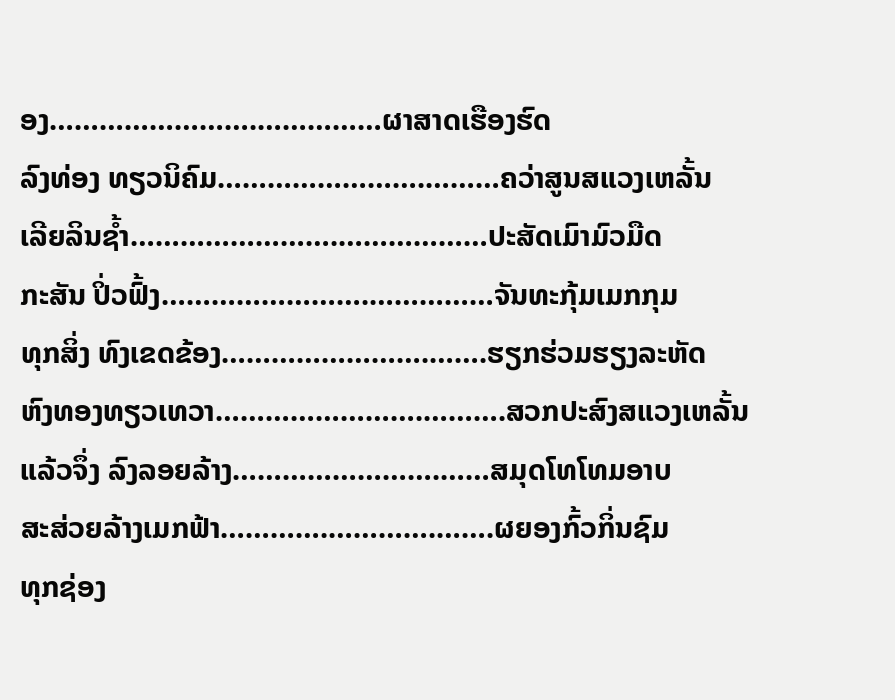ອງ…………………….……………ຜາສາດເຮືອງຮົດ
ລົງທ່ອງ ທຽວນິຄົມ…………………….………ຄວ່າສູນສແວງເຫລັ້ນ
ເລີຍລິນຊ້ຳ…………………….………………ປະສັດເມົາມົວມືດ
ກະສັນ ປິ່ວຟົ້ງ…………………….……………ຈັນທະກຸ້ມເມກກຸມ
ທຸກສິ່ງ ທົງເຂດຂ້ອງ…………………….…….ຮຽກຮ່ວມຮຽງລະຫັດ
ຫົງທອງທຽວເທວາ…………………….……….ສວກປະສົງສແວງເຫລັ້ນ
ແລ້ວຈຶ່ງ ລົງລອຍລ້າງ…………………….……ສມຸດໂທໂທມອາບ
ສະສ່ວຍລ້າງເມກຟ້າ………….………….…….ຜຍອງກົ້ວກິ່ນຊົມ
ທຸກຊ່ອງ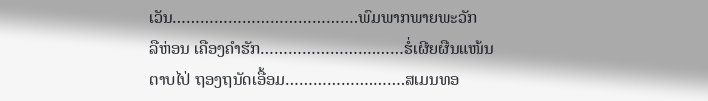ເວັນ………………………………….ພົມພາກພາຍພະວັກ
ລືຫ່ອນ ເຄືອງຄຳຮັກ…………………….……ຮໍ່ເຜີຍຜືນແໜ້ນ
ຕາບໄປ່ ຖອງຖນັດເອື້ອມ……………….…….ສເມນທອ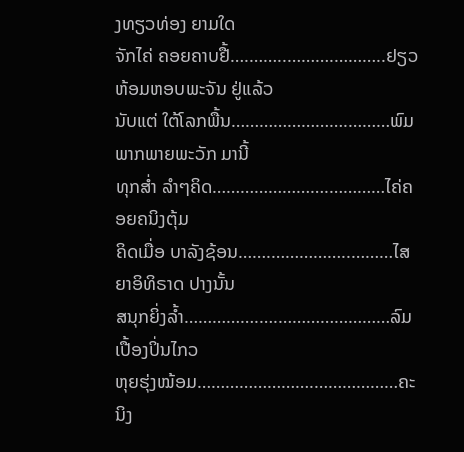ງທຽວທ່ອງ ຍາມໃດ
ຈັກໄຄ່ ຄອຍຄາບຢື້….……..……….………..ຢຽວຫ້ອມຫອບພະຈັນ ຢູ່ແລ້ວ
ນັບແຕ່ ໃຕ້ໂລກພື້ນ…………………….………ພົມພາກພາຍພະວັກ ມານີ້
ທຸກສ່ຳ ລຳໆຄິດ…………………….…………ໄຄ່ຄອຍຄນິງຕຸ້ມ
ຄິດເມື່ອ ບາລັງຊ້ອນ…….……………..………ໄສຍາອິທິຣາດ ປາງນັ້ນ
ສນຸກຍິ່ງລ້ຳ…………….….……………………ລົມເປື້ອງປິ່ນໄກວ
ຫຸຍຮຸ່ງໝ້ອມ…………………….………………ຄະນິງ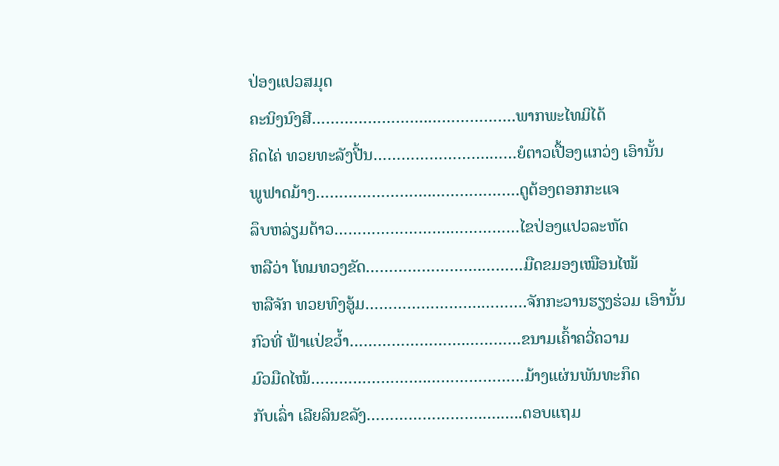ປ່ອງແປວສມຸດ
ຄະນິງນົງສີ…………………….……………….ພາກພະໄທມິໄດ້
ຄິດໄຄ່ ທວຍທະລັງປີ້ນ…………………….……ຍໍຕາວເປື້ອງແກວ່ງ ເອົານັ້ນ
ພູຟາດມ້າງ…………………….……………….ດູຕ້ອງຕອກກະແຈ
ລຶບຫລ່ຽມດ້າວ…………………….……………ໄຂປ່ອງແປວລະຫັດ
ຫລືວ່າ ໂທມທວງຂັດ…………………….………ມືດຂມອງເໝືອນໄໝ້
ຫລືຈັກ ທວຍທົງອູ້ມ…………………….……….ຈັກກະວານຮຽງຮ່ວມ ເອົານັ້ນ
ກົວທີ່ ຟ້າແປ່ຂວ້ຳ…………………….…………ຂນາມເຄົ້າຄວີ່ຄວາມ
ມົວມືດໄໝ້…………………….…………………ມ້າງແຜ່ນພັນທະກຶດ
ກັບເລົ່າ ເລີຍລິນຂລັງ…………………….….…..ຕອບແຖມ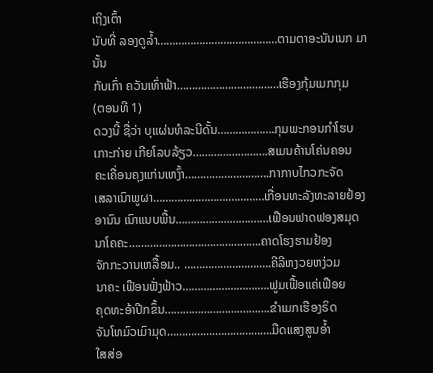ເຖິງເຕົ້າ
ນັບທີ່ ລອງດູລ້ຳ…………………….……………ຕາມຕາອະນັນເນກ ມານັ້ນ
ກັບເກົ່າ ຄວັນເທົ່າຟ້າ…………………….………ເຮືອງກຸ້ມເມກກຸມ
(ຕອນທີ 1)
ດວງນີ້ ຊື່ວ່າ ບຸແຜ່ນທໍລະນີດັ້ນ……………….ກຸມພະກອນກຳໂຮບ
ເກາະກ່າຍ ເກີຍໂລບລ້ຽວ…………………….ສເມນຄ້ານໂຄ່ນຄອນ
ຄະເຄື່ອນຄຸງແກ່ນເຫງົ້າ……………………….ກາກາບໄກວກະຈັດ
ເສລາເນົາພູຜາ…………………….…………ເກື່ອນທະລັງທະລາຍຢ້ອງ
ອານົນ ເນົາແນບພື້ນ…………………….……ເຟືອນຟາດຟອງສມຸດ
ນາໂຄຄະ…………………….……………….ຄາດໂຮງຮາມຢ້ອງ
ຈັກກະວານເຫລື້ອມ.. …………………….….ຄີລີຫງວຍຫງ່ວມ
ນາຄະ ເຟືອນຟັ່ງຟ້າວ…………………….….ຟູມເຟື້ອແຄ່ເຟືອຍ
ຄຸດທະອ້າປີກຂຶ້ນ…………………….……….ຂຳເມກເຮືອງຣິດ
ຈັນໂທມົວເມົາມຸດ…………….……………….ມືດແສງສູນອ້ຳ
ໃສສ່ອ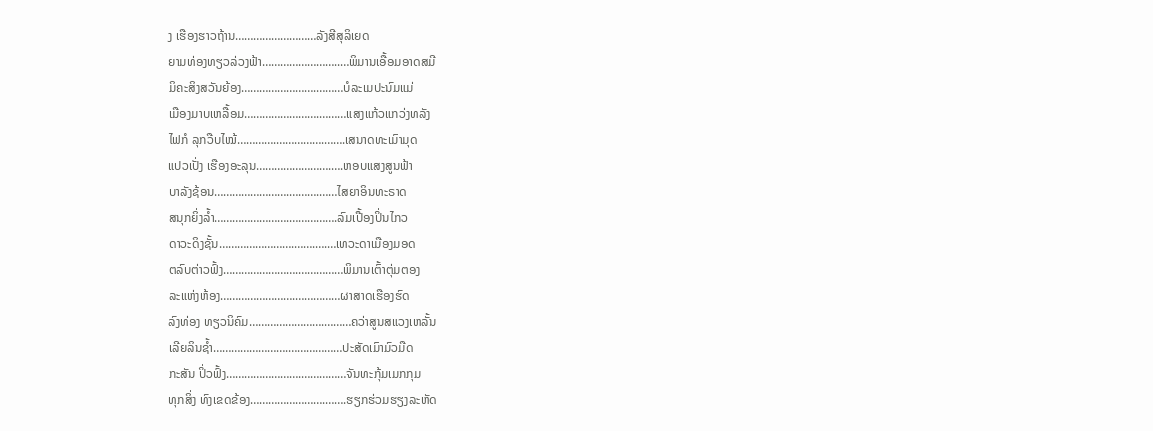ງ ເຮືອງຮາວຖ້ານ………………………ລັງສີສຸລິເຍດ
ຍາມທ່ອງທຽວລ່ວງຟ້າ……………………..…ພິມານເອື້ອມອາດສມີ
ມິຄະສິງສວັນຍ້ອງ…………………….………ບໍລະເມປະນົມແມ່
ເມືອງມາບເຫລື້ອມ…………………….………ແສງແກ້ວແກວ່ງທລັງ
ໄຟກໍ ລຸກວືບໄໝ້………….…………….…….ເສນາດທະເມົາມຸດ
ແປວເປັ່ງ ເຮືອງອະລຸນ…………………….….ຫອບແສງສູນຟ້າ
ບາລັງຊ້ອນ…………………….……….……ໄສຍາອິນທະຣາດ
ສນຸກຍິ່ງລ້ຳ…………………….…………….ລົມເປື້ອງປິ່ນໄກວ
ດາວະດິງຊັ້ນ…………………….…….….…ເທວະດາເມືອງມອດ
ຕລົບຕ່າວຟົ້ງ…………………….……………ພິມານເຕົ້າຕຸ່ມຕອງ
ລະແຫ່ງຫ້ອງ…………………….……………ຜາສາດເຮືອງຮົດ
ລົງທ່ອງ ທຽວນິຄົມ…………………….………ຄວ່າສູນສແວງເຫລັ້ນ
ເລີຍລິນຊ້ຳ…………………….………………ປະສັດເມົາມົວມືດ
ກະສັນ ປິ່ວຟົ້ງ…………………….……………ຈັນທະກຸ້ມເມກກຸມ
ທຸກສິ່ງ ທົງເຂດຂ້ອງ…………………….…….ຮຽກຮ່ວມຮຽງລະຫັດ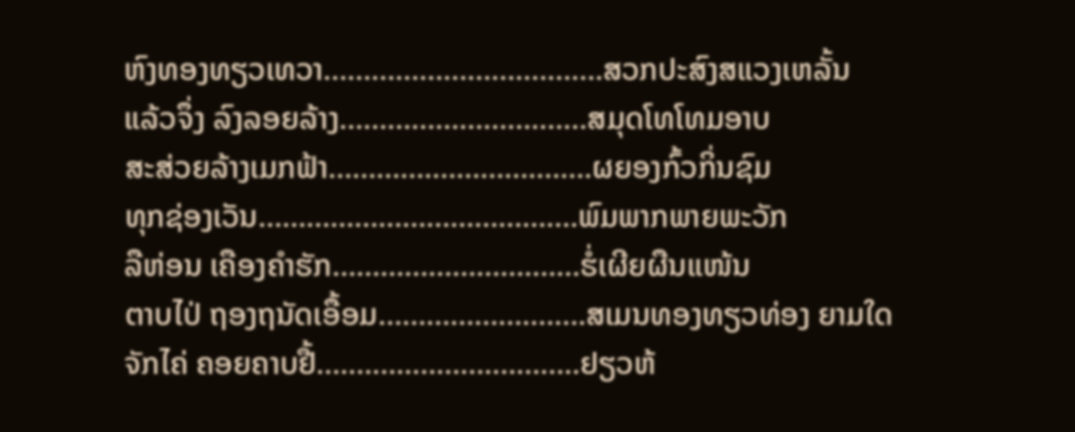ຫົງທອງທຽວເທວາ…………………….……….ສວກປະສົງສແວງເຫລັ້ນ
ແລ້ວຈຶ່ງ ລົງລອຍລ້າງ…………………….……ສມຸດໂທໂທມອາບ
ສະສ່ວຍລ້າງເມກຟ້າ………….………….…….ຜຍອງກົ້ວກິ່ນຊົມ
ທຸກຊ່ອງເວັນ………………………………….ພົມພາກພາຍພະວັກ
ລືຫ່ອນ ເຄືອງຄຳຮັກ…………………….……ຮໍ່ເຜີຍຜືນແໜ້ນ
ຕາບໄປ່ ຖອງຖນັດເອື້ອມ……………….…….ສເມນທອງທຽວທ່ອງ ຍາມໃດ
ຈັກໄຄ່ ຄອຍຄາບຢື້….……..……….………..ຢຽວຫ້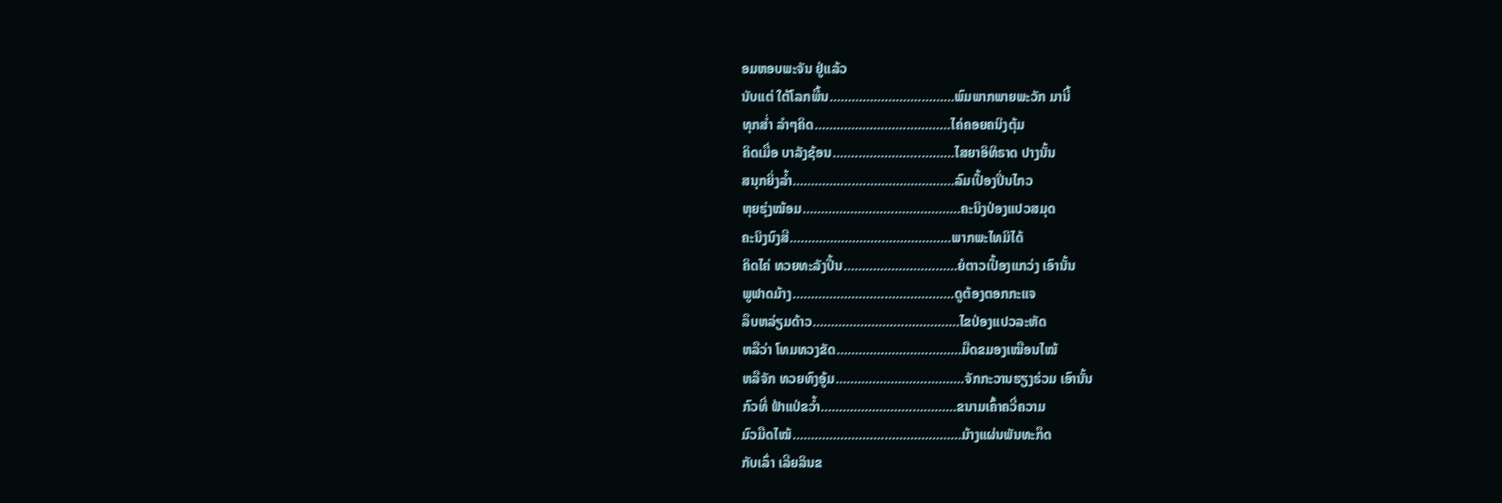ອມຫອບພະຈັນ ຢູ່ແລ້ວ
ນັບແຕ່ ໃຕ້ໂລກພື້ນ…………………….………ພົມພາກພາຍພະວັກ ມານີ້
ທຸກສ່ຳ ລຳໆຄິດ…………………….…………ໄຄ່ຄອຍຄນິງຕຸ້ມ
ຄິດເມື່ອ ບາລັງຊ້ອນ…….……………..………ໄສຍາອິທິຣາດ ປາງນັ້ນ
ສນຸກຍິ່ງລ້ຳ…………….….……………………ລົມເປື້ອງປິ່ນໄກວ
ຫຸຍຮຸ່ງໝ້ອມ…………………….………………ຄະນິງປ່ອງແປວສມຸດ
ຄະນິງນົງສີ…………………….……………….ພາກພະໄທມິໄດ້
ຄິດໄຄ່ ທວຍທະລັງປີ້ນ…………………….……ຍໍຕາວເປື້ອງແກວ່ງ ເອົານັ້ນ
ພູຟາດມ້າງ…………………….……………….ດູຕ້ອງຕອກກະແຈ
ລຶບຫລ່ຽມດ້າວ…………………….……………ໄຂປ່ອງແປວລະຫັດ
ຫລືວ່າ ໂທມທວງຂັດ…………………….………ມືດຂມອງເໝືອນໄໝ້
ຫລືຈັກ ທວຍທົງອູ້ມ…………………….……….ຈັກກະວານຮຽງຮ່ວມ ເອົານັ້ນ
ກົວທີ່ ຟ້າແປ່ຂວ້ຳ…………………….…………ຂນາມເຄົ້າຄວີ່ຄວາມ
ມົວມືດໄໝ້…………………….…………………ມ້າງແຜ່ນພັນທະກຶດ
ກັບເລົ່າ ເລີຍລິນຂ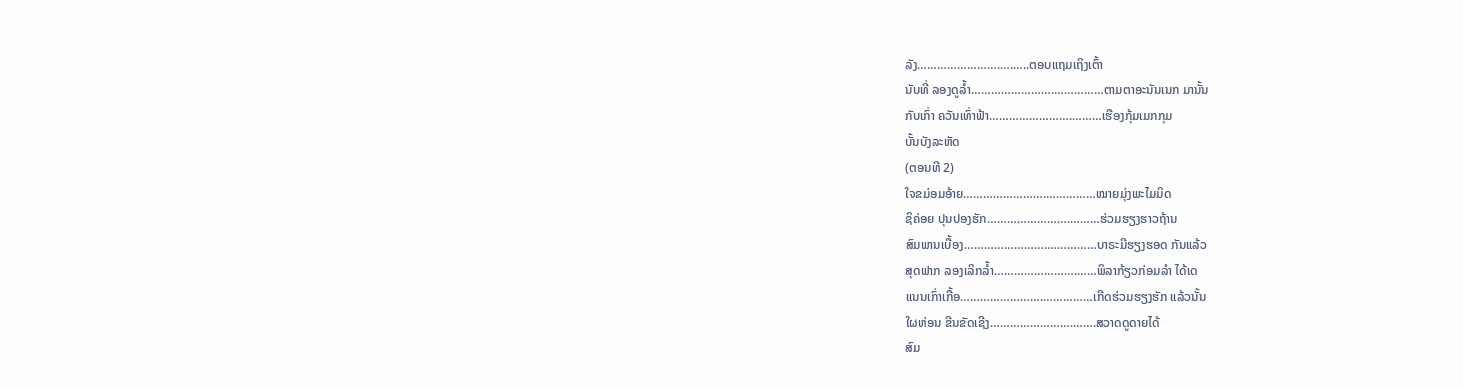ລັງ…………………….….…..ຕອບແຖມເຖິງເຕົ້າ
ນັບທີ່ ລອງດູລ້ຳ…………………….……………ຕາມຕາອະນັນເນກ ມານັ້ນ
ກັບເກົ່າ ຄວັນເທົ່າຟ້າ…………………….………ເຮືອງກຸ້ມເມກກຸມ
ບັ້ນບັງລະຫັດ
(ຕອນທີ 2)
ໃຈຂມ່ອມອ້າຍ…………………….……………ໝາຍມຸ່ງພະໄມມິດ
ຊິຄ່ອຍ ປຸນປອງຮັກ…………………….………ຮ່ວມຮຽງຮາວຖ້ານ
ສົມພານເບື້ອງ…………………….……………ບາຣະມີຮຽງຮອດ ກັນແລ້ວ
ສຸດຟາກ ລອງເລິກລ້ຳ…………………….……ພິລາກ້ຽວກ່ອມລຳ ໄດ້ເດ
ແນນເກົ່າເກື້ອ…………………….……………ເກີດຮ່ວມຮຽງຮັກ ແລ້ວນັ້ນ
ໃຜຫ່ອນ ຂີນຂັດເຊີງ…………………….…….ສວາດດູດາຍໄດ້
ສົມ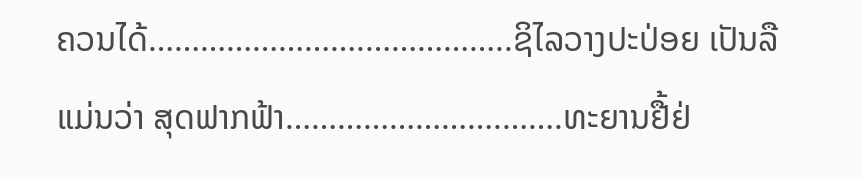ຄວນໄດ້…………………….……………..ຊິໄລວາງປະປ່ອຍ ເປັນລື
ແມ່ນວ່າ ສຸດຟາກຟ້າ…………………….…….ທະຍານຢື້ຢ່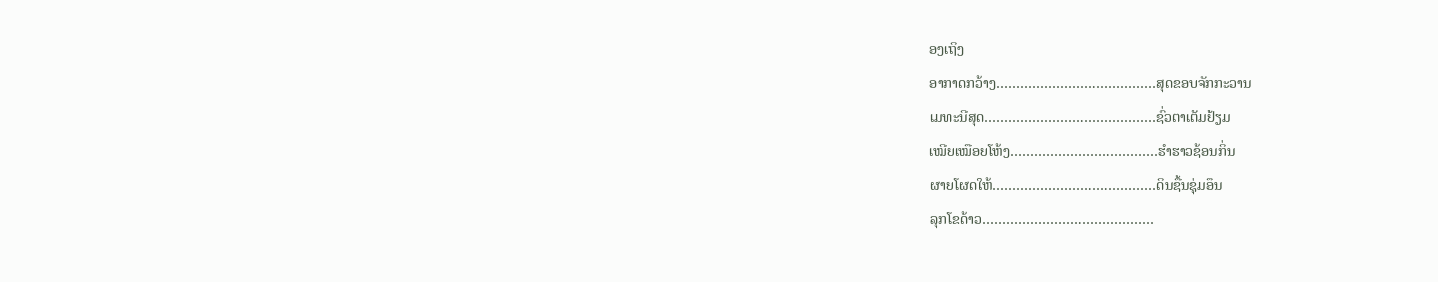ອງເຖິງ
ອາກາດກວ້າງ…………………….……………ສຸດຂອບຈັກກະວານ
ເມທະນີສຸດ…………………….………………ຊົ່ວຕາເຕັມຢ້ຽມ
ເໝີຍເໝືອຍໂຫ້ງ…………………….…………ຮຳຮາວຊ້ອນກິ່ນ
ຜາຍໂຜດໃຫ້…………………….….…………ດິນຊື້ນຊຸ່ມອຶນ
ລຸກໂຂດ້າວ…………………….………………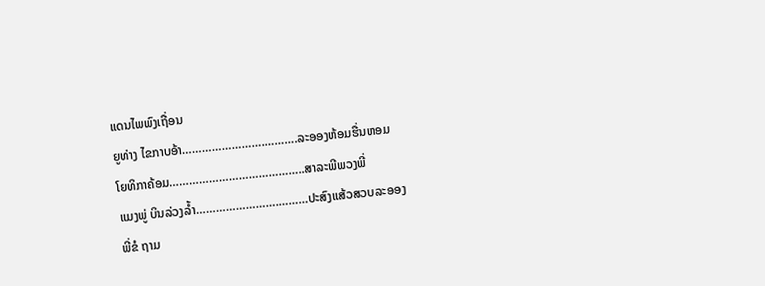ແດນໄພພົງເຖື່ອນ
ຍູທ່າງ ໄຂກາບອ້າ…………………….……….ລະອອງຫ້ອມຮື່ນຫອມ
ໂຍທິກາຄ້ອມ…………………………………..ສາລະພີພວງພີ່
ແມງພູ່ ບິນລ່ວງລ້ຳ…………………….………ປະສົງແສ້ວສວບລະອອງ
ພີ່ຂໍ ຖາມ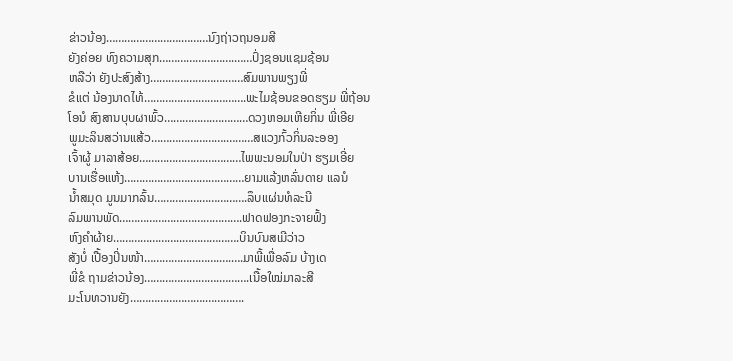ຂ່າວນ້ອງ…………………….………ນົງຖ່າວຖນອມສີ
ຍັງຄ່ອຍ ທົງຄວາມສຸກ…………………….……ປົ່ງຊອນແຊມຊ້ອນ
ຫລືວ່າ ຍັງປະສົງສ້າງ…………………….……ສົມພານພຽງພີ່
ຂໍແຕ່ ນ້ອງນາດໄທ້…………………………….ພະໄມຊ້ອນຂອດຮຽມ ພີ່ຖ້ອນ
ໂອນໍ ສົງສານບຸບຜາພົ້ວ…………….…………ດວງຫອມເຫີຍກິ່ນ ພີ່ເອີຍ
ພູມະລິນສວ່ານແສ້ວ…………………….………ສແວງກົ້ວກິ່ນລະອອງ
ເຈົ້າຜູ້ ມາລາສ້ອຍ………………….…………ໄພພະນອມໃນປ່າ ຮຽມເອີ່ຍ
ບານເຮື່ອແຫ້ງ………………….………………ຍາມແລ້ງຫລົ່ນດາຍ ແລນໍ
ນ້ຳສມຸດ ມູນມາກລົ້ນ………………………….ລຶບແຜ່ນທໍລະນີ
ລົມພານພັດ………………….……………….ຟາດຟອງກະຈາຍຟົ້ງ
ຫົງຄຳຜ້າຍ…………………..……………….ບິນບົນສເມີວ່າວ
ສັງບໍ່ ເປື້ອງປິ່ນໜ້າ…………………….….….ມາພີ້ເພື່ອລົມ ບ້າງເດ
ພີ່ຂໍ ຖາມຂ່າວນ້ອງ…………………….……….ເນື້ອໃໝ່ມາລະສີ
ມະໂນທວານຍັງ…………………….………….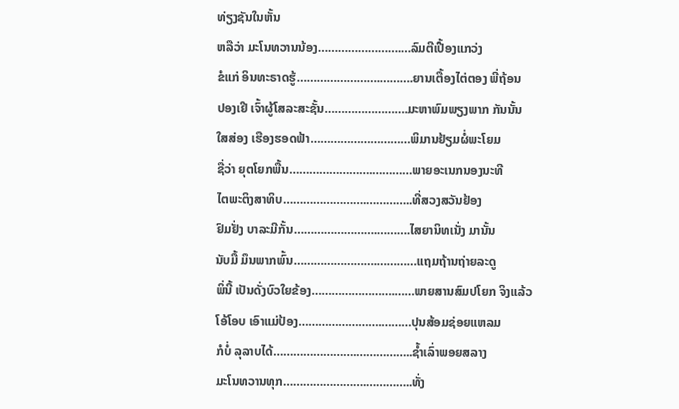ທ່ຽງຊັນໃນຫັ້ນ
ຫລືວ່າ ມະໂນທວານນ້ອງ…………………….…ລົມຕີເປື້ອງແກວ່ງ
ຂໍແກ່ ອິນທະຣາດຮູ້…………………….……….ຍານເຕື້ອງໄຕ່ຕອງ ພີ່ຖ້ອນ
ປອງເຢີ ເຈົ້າຜູ້ໂສລະສະຊັ້ນ…………………….ມະຫາພົມພຽງພາກ ກັນນັ້ນ
ໃສສ່ອງ ເຮືອງຮອດຟ້າ…………………………ພິມານຢ້ຽມຜໍ່ພະໂຍມ
ຊື່ວ່າ ຍຸຕໂຍກພື້ນ…………………….…………ພາຍອະເນກນອງນະທີ
ໄຕພະຕິງສາທິບ…………………….…………..ທີ່ສວງສວັນຢ້ອງ
ຢົມຢັ່ງ ບາລະມີກັ້ນ…………………….……….ໄສຍານິທເນັ່ງ ມານັ້ນ
ນັບມື້ ມຶນພາກພົ້ນ…………………….…………ແຖມຖ້ານຖ່າຍລະດູ
ພິ່ນີ້ ເປັນດັ່ງບົວໃຍຂ້ອງ…………………….……ພາຍສານສົມປໂຍກ ຈິງແລ້ວ
ໂອ້ໂອບ ເອົາແມ່ປ້ອງ…………………….………ປຸນສ້ອມຊ່ອຍແຫລມ
ກໍບໍ່ ລຸລາບໄດ້…………………….……………..ຊ້ຳເລົ່າພອຍສລາງ
ມະໂນທວານທຸກ…………………….…………..ທັ່ງ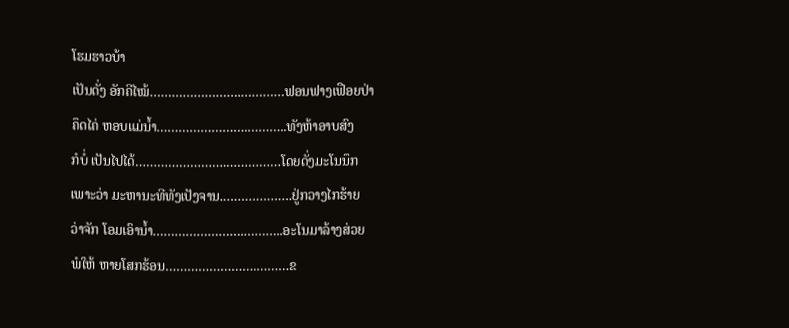ໂຮມຮາວບ້າ
ເປັນດັ່ງ ອັກຄີໄໝ້…………………….…………ຟອນຟາງເຟືອຍປ່າ
ຄຶດໄຄ່ ຫອບແມ່ນ້ຳ…………………….………..ທັງຫ້າອາບສົງ
ກໍບໍ່ ເປັນໄປໄດ້…………………….……………ໂດຍດັ່ງມະໂນນຶກ
ເພາະວ່າ ມະຫານະທີທັງເປັງຈານ.……………….ຢູ່ກວາງໄກຮ້າຍ
ວ່າຈັກ ໂອມເອົານ້ຳ…………………….………..ອະໂນມາລ້າງສ່ວຍ
ພໍໃຫ້ ຫາຍໂສກຮ້ອນ…………………….………ຂ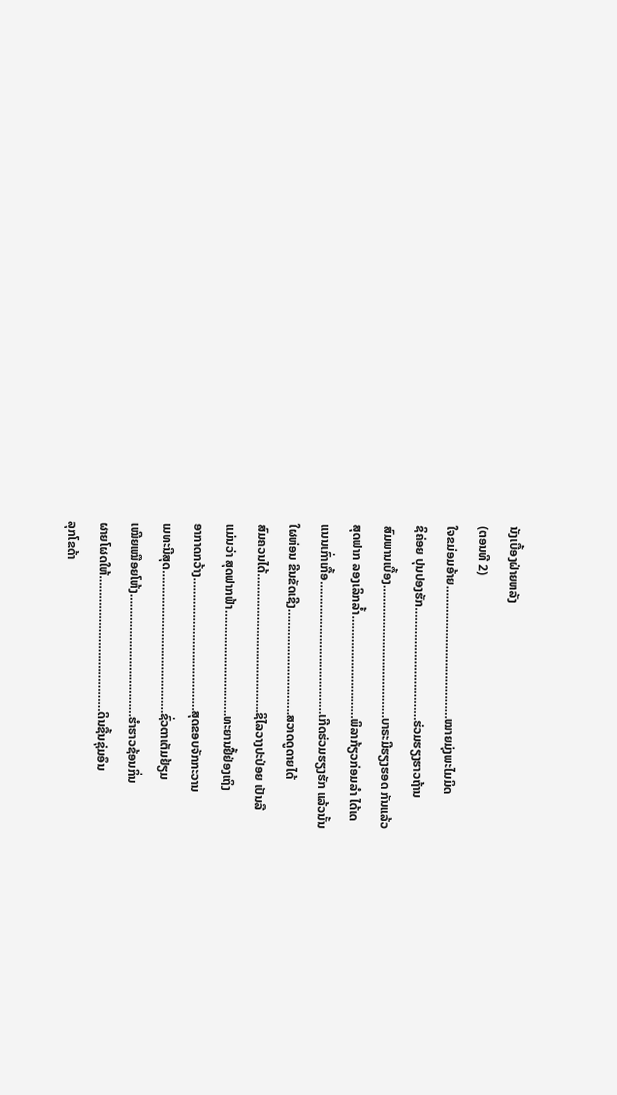ນັງເບື້ອງຝ່າຍຫລັງ
(ຕອນທີ 2)
ໃຈຂມ່ອມອ້າຍ…………………….……………ໝາຍມຸ່ງພະໄມມິດ
ຊິຄ່ອຍ ປຸນປອງຮັກ…………………….………ຮ່ວມຮຽງຮາວຖ້ານ
ສົມພານເບື້ອງ…………………….……………ບາຣະມີຮຽງຮອດ ກັນແລ້ວ
ສຸດຟາກ ລອງເລິກລ້ຳ…………………….……ພິລາກ້ຽວກ່ອມລຳ ໄດ້ເດ
ແນນເກົ່າເກື້ອ…………………….……………ເກີດຮ່ວມຮຽງຮັກ ແລ້ວນັ້ນ
ໃຜຫ່ອນ ຂີນຂັດເຊີງ…………………….…….ສວາດດູດາຍໄດ້
ສົມຄວນໄດ້…………………….……………..ຊິໄລວາງປະປ່ອຍ ເປັນລື
ແມ່ນວ່າ ສຸດຟາກຟ້າ…………………….…….ທະຍານຢື້ຢ່ອງເຖິງ
ອາກາດກວ້າງ…………………….……………ສຸດຂອບຈັກກະວານ
ເມທະນີສຸດ…………………….………………ຊົ່ວຕາເຕັມຢ້ຽມ
ເໝີຍເໝືອຍໂຫ້ງ…………………….…………ຮຳຮາວຊ້ອນກິ່ນ
ຜາຍໂຜດໃຫ້…………………….….…………ດິນຊື້ນຊຸ່ມອຶນ
ລຸກໂຂດ້າ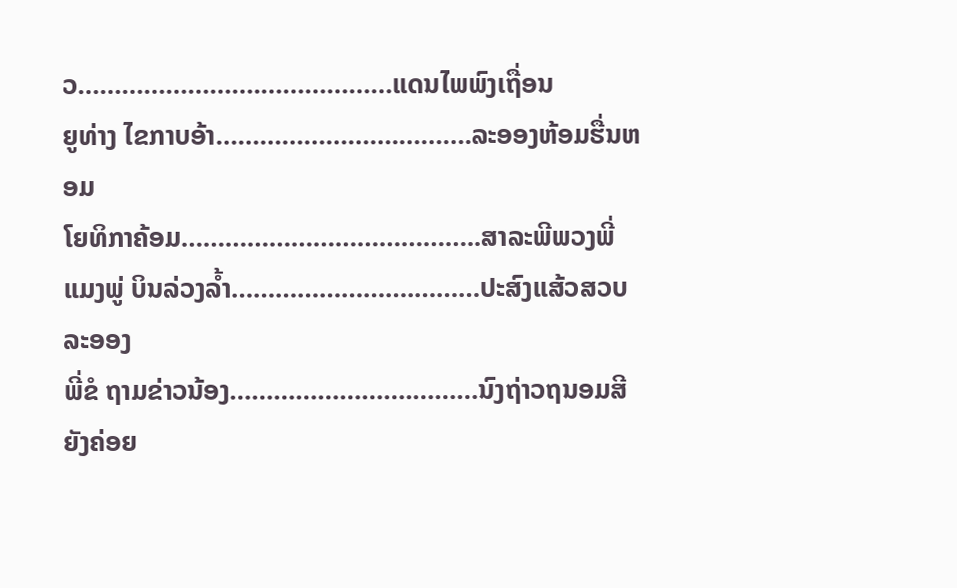ວ…………………….………………ແດນໄພພົງເຖື່ອນ
ຍູທ່າງ ໄຂກາບອ້າ…………………….……….ລະອອງຫ້ອມຮື່ນຫອມ
ໂຍທິກາຄ້ອມ…………………………………..ສາລະພີພວງພີ່
ແມງພູ່ ບິນລ່ວງລ້ຳ…………………….………ປະສົງແສ້ວສວບລະອອງ
ພີ່ຂໍ ຖາມຂ່າວນ້ອງ…………………….………ນົງຖ່າວຖນອມສີ
ຍັງຄ່ອຍ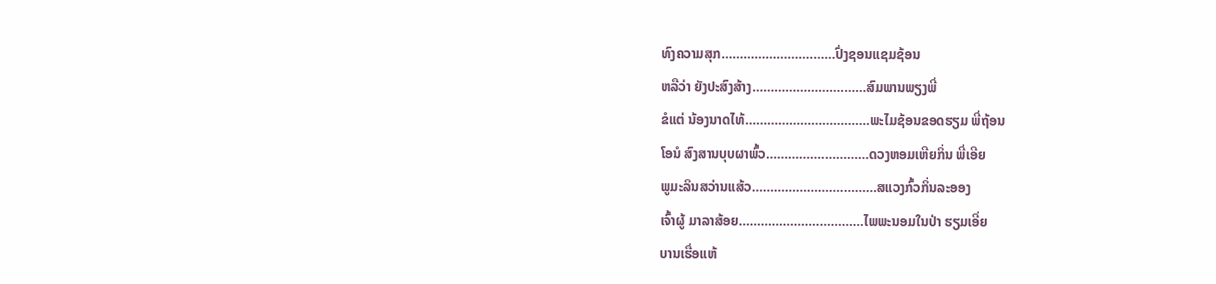ທົງຄວາມສຸກ…………………….……ປົ່ງຊອນແຊມຊ້ອນ
ຫລືວ່າ ຍັງປະສົງສ້າງ…………………….……ສົມພານພຽງພີ່
ຂໍແຕ່ ນ້ອງນາດໄທ້…………………………….ພະໄມຊ້ອນຂອດຮຽມ ພີ່ຖ້ອນ
ໂອນໍ ສົງສານບຸບຜາພົ້ວ…………….…………ດວງຫອມເຫີຍກິ່ນ ພີ່ເອີຍ
ພູມະລິນສວ່ານແສ້ວ…………………….………ສແວງກົ້ວກິ່ນລະອອງ
ເຈົ້າຜູ້ ມາລາສ້ອຍ………………….…………ໄພພະນອມໃນປ່າ ຮຽມເອີ່ຍ
ບານເຮື່ອແຫ້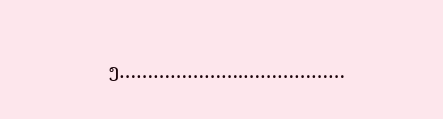ງ………………….………………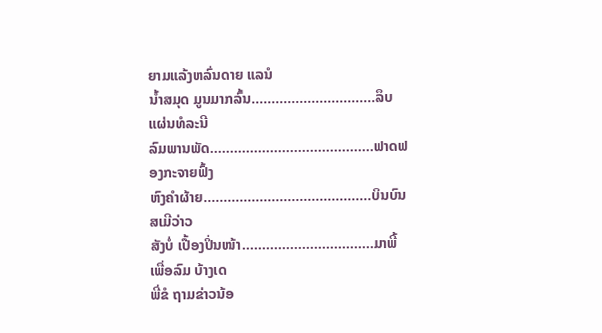ຍາມແລ້ງຫລົ່ນດາຍ ແລນໍ
ນ້ຳສມຸດ ມູນມາກລົ້ນ………………………….ລຶບແຜ່ນທໍລະນີ
ລົມພານພັດ………………….……………….ຟາດຟອງກະຈາຍຟົ້ງ
ຫົງຄຳຜ້າຍ…………………..……………….ບິນບົນສເມີວ່າວ
ສັງບໍ່ ເປື້ອງປິ່ນໜ້າ…………………….….….ມາພີ້ເພື່ອລົມ ບ້າງເດ
ພີ່ຂໍ ຖາມຂ່າວນ້ອ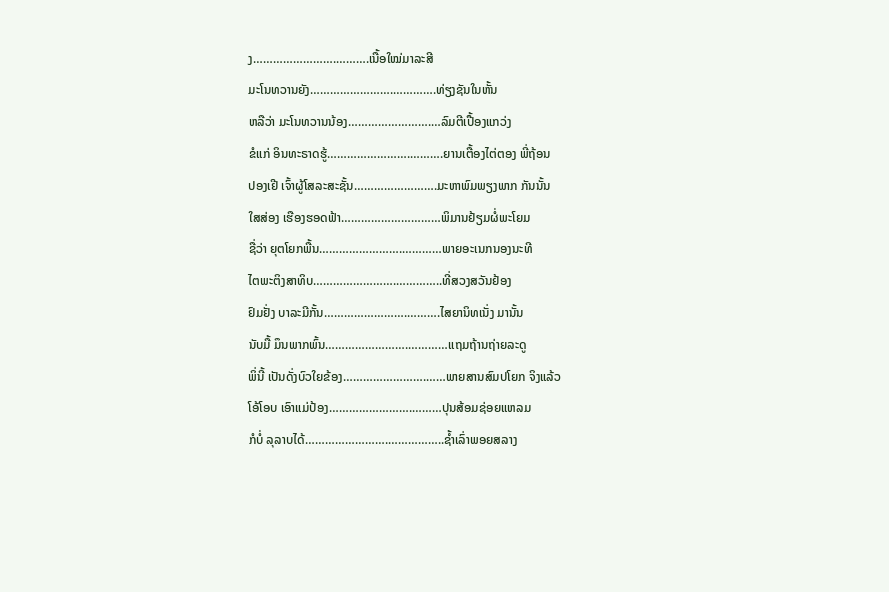ງ…………………….……….ເນື້ອໃໝ່ມາລະສີ
ມະໂນທວານຍັງ…………………….………….ທ່ຽງຊັນໃນຫັ້ນ
ຫລືວ່າ ມະໂນທວານນ້ອງ…………………….…ລົມຕີເປື້ອງແກວ່ງ
ຂໍແກ່ ອິນທະຣາດຮູ້…………………….……….ຍານເຕື້ອງໄຕ່ຕອງ ພີ່ຖ້ອນ
ປອງເຢີ ເຈົ້າຜູ້ໂສລະສະຊັ້ນ…………………….ມະຫາພົມພຽງພາກ ກັນນັ້ນ
ໃສສ່ອງ ເຮືອງຮອດຟ້າ…………………………ພິມານຢ້ຽມຜໍ່ພະໂຍມ
ຊື່ວ່າ ຍຸຕໂຍກພື້ນ…………………….…………ພາຍອະເນກນອງນະທີ
ໄຕພະຕິງສາທິບ…………………….…………..ທີ່ສວງສວັນຢ້ອງ
ຢົມຢັ່ງ ບາລະມີກັ້ນ…………………….……….ໄສຍານິທເນັ່ງ ມານັ້ນ
ນັບມື້ ມຶນພາກພົ້ນ…………………….…………ແຖມຖ້ານຖ່າຍລະດູ
ພິ່ນີ້ ເປັນດັ່ງບົວໃຍຂ້ອງ…………………….……ພາຍສານສົມປໂຍກ ຈິງແລ້ວ
ໂອ້ໂອບ ເອົາແມ່ປ້ອງ…………………….………ປຸນສ້ອມຊ່ອຍແຫລມ
ກໍບໍ່ ລຸລາບໄດ້…………………….……………..ຊ້ຳເລົ່າພອຍສລາງ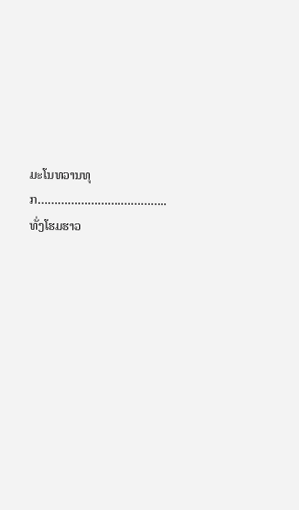ມະໂນທວານທຸກ…………………….…………..ທັ່ງໂຮມຮາວ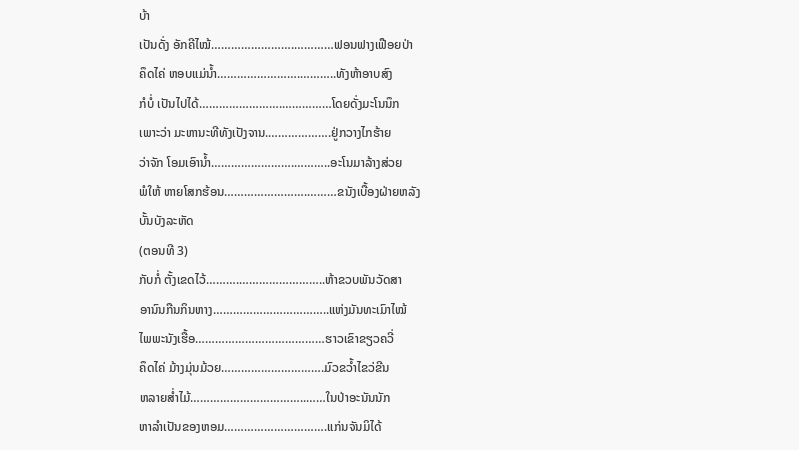ບ້າ
ເປັນດັ່ງ ອັກຄີໄໝ້…………………….…………ຟອນຟາງເຟືອຍປ່າ
ຄຶດໄຄ່ ຫອບແມ່ນ້ຳ…………………….………..ທັງຫ້າອາບສົງ
ກໍບໍ່ ເປັນໄປໄດ້…………………….……………ໂດຍດັ່ງມະໂນນຶກ
ເພາະວ່າ ມະຫານະທີທັງເປັງຈານ.……………….ຢູ່ກວາງໄກຮ້າຍ
ວ່າຈັກ ໂອມເອົານ້ຳ…………………….………..ອະໂນມາລ້າງສ່ວຍ
ພໍໃຫ້ ຫາຍໂສກຮ້ອນ…………………….………ຂນັງເບື້ອງຝ່າຍຫລັງ
ບັ້ນບັງລະຫັດ
(ຕອນທີ 3)
ກັບກໍ່ ຕັ້ງເຂດໄວ້……….……………………..ຫ້າຂວບພັນວັດສາ
ອານົນກືນກິນຫາງ……………………………..ແຫ່ງມັນທະເມົາໄໝ້
ໄພພະນັງເຮື້ອ…………………………………ຮາວເຂົາຂຽວຄວີ່
ຄຶດໄຄ່ ມ້າງມຸ່ນມ້ວຍ………………………….ມົວຂວ້ຳໄຂວ່ຂີນ
ຫລາຍສ່ຳໄມ້……………………………..……ໃນປ່າອະນັນນັກ
ຫາລຳເປັນຂອງຫອມ………………………….ແກ່ນຈັນມິໄດ້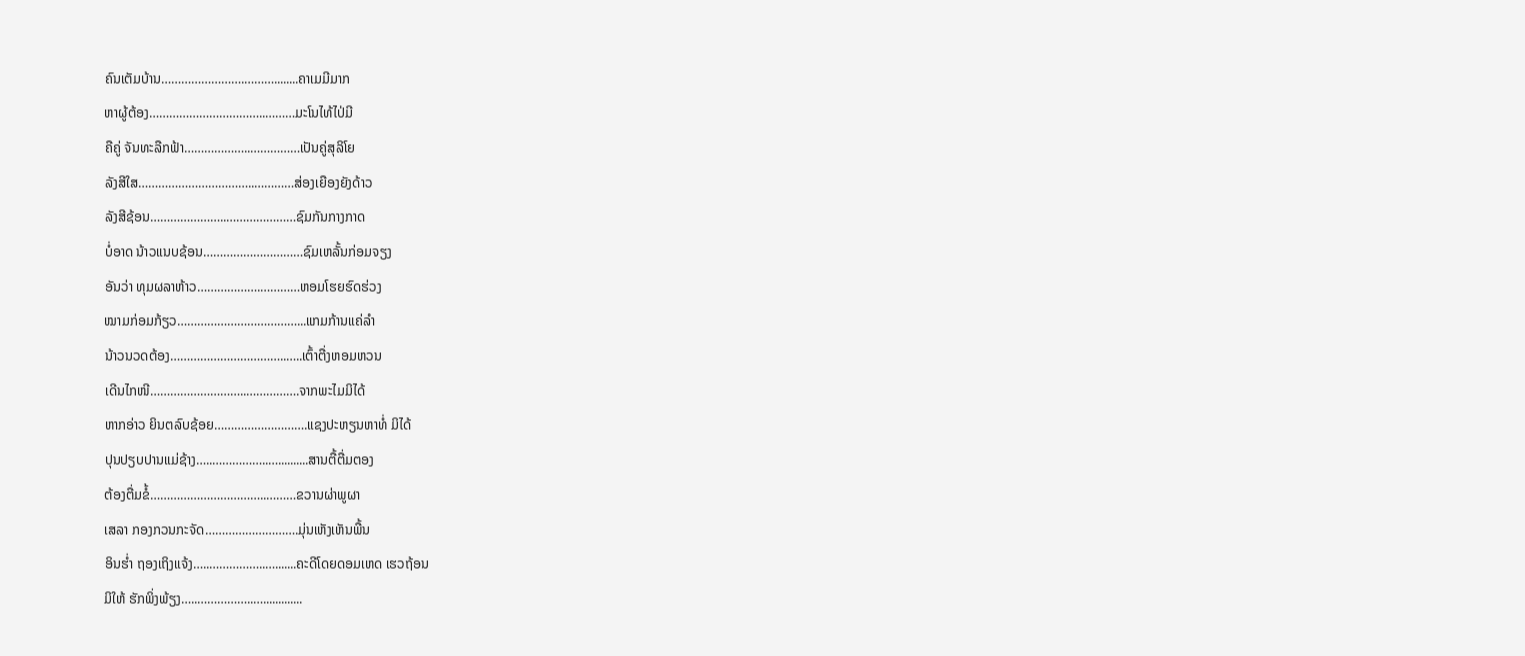ຄົນເຕັມບ້ານ…………………….………........ຄາເມມີມາກ
ຫາຜູ້ຕ້ອງ……………………………..………ມະໂນໄທ້ໄປ່ມີ
ຄືຄູ່ ຈັນທະລືກຟ້າ………………..……………ເປັນຄູ່ສຸລິໂຍ
ລັງສີໃສ……………………………..…………ສ່ອງເຍືອງຍັງດ້າວ
ລັງສີຊ້ອນ…………………..…………………ຊົມກັນກາງກາດ
ບໍ່ອາດ ນ້າວແນບຊ້ອນ…………………………ຊົມເຫລັ້ນກ່ອມຈຽງ
ອັນວ່າ ທຸມຜລາຫ້າວ……………….…………ຫອມໂຮຍຮົດຮ່ວງ
ໝາມກ່ອມກ້ຽວ………………………………...ແກມກ້ານແຄ່ລຳ
ນ້າວນວດຕ້ອງ……………………………..…..ເຕົ້າຕື່ງຫອມຫວນ
ເດີນໄກໜີ………………………..…………….ຈາກພະໄມມິໄດ້
ຫາກອ່າວ ຍິນຕລົບຊ້ອຍ……………………….ແຊງປະຫຽນຫາທໍ່ ມິໄດ້
ປຸນປຽບປານແມ່ຊ້າງ…..……………..…..........ສານຕື້ຕື່ມຕອງ
ຕ້ອງຕື່ມຂໍ້……………………………..………ຂວານຜ່າພູຜາ
ເສລາ ກອງກວນກະຈັດ……………………….ມຸ່ນເຫັງເຫັນພື້ນ
ອິນຮ່ຳ ຖອງເຖິງແຈ້ງ…..……………..….......ຄະດີໂດຍດອມເຫດ ເຮວຖ້ອນ
ມິໃຫ້ ຮັກພິ່ງພ້ຽງ…..……………..….............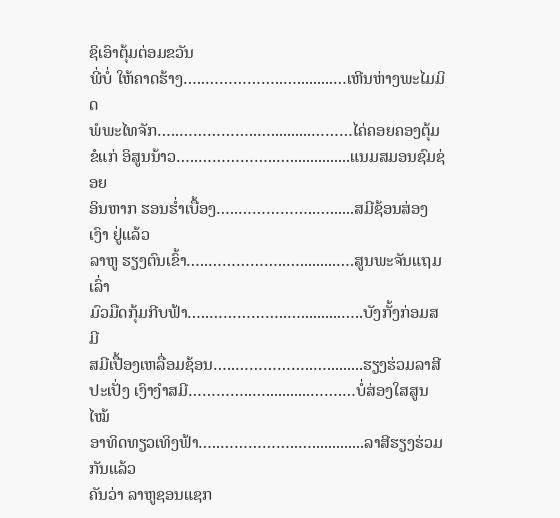ຊິເອົາຕຸ້ມຕ່ອມຂວັນ
ພີ່ບໍ່ ໃຫ້ຄາດຮ້າງ…..……………..….........…ເຫີນຫ່າງພະໄມມິດ
ພໍພະໄທຈັກ…..……………..…..........………ໄຄ່ຄອຍຄອງຕຸ້ມ
ຂໍແກ່ ອິສູນນ້າວ…..……………..…...............ແນມສມອນຊົມຊ່ອຍ
ອິນຫາກ ຮອນຮ່ຳເບື້ອງ…..……………..…......ສມີຊ້ອນສ່ອງເງົາ ຢູ່ແລ້ວ
ລາຫູ ຮຽງຕົນເຂົ້າ…..……………..….........….ສູນພະຈັນແຖມເລົ່າ
ມົວມືດກຸ້ມກີບຟ້າ…..……………..…..........…..ບັງກັ້ງກ່ອມສມີ
ສມີເປື້ອງເຫລື່ອມຊ້ອນ…..……………..….........ຮຽງຮ່ວມລາສີ
ປະເປັ່ງ ເງົາງຳສມີ…………..…...........…….…ບໍ່ສ່ອງໃສສູນໄໝ້
ອາທິດທຽວເທິງຟ້າ…..……………..….............ລາສີຮຽງຮ່ວມ ກັນແລ້ວ
ຄັນວ່າ ລາຫູຊອນແຊກ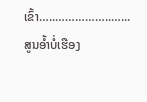ເຂົ້າ…..……………..…...ສູນອ້ຳບໍ່ເຮືອງ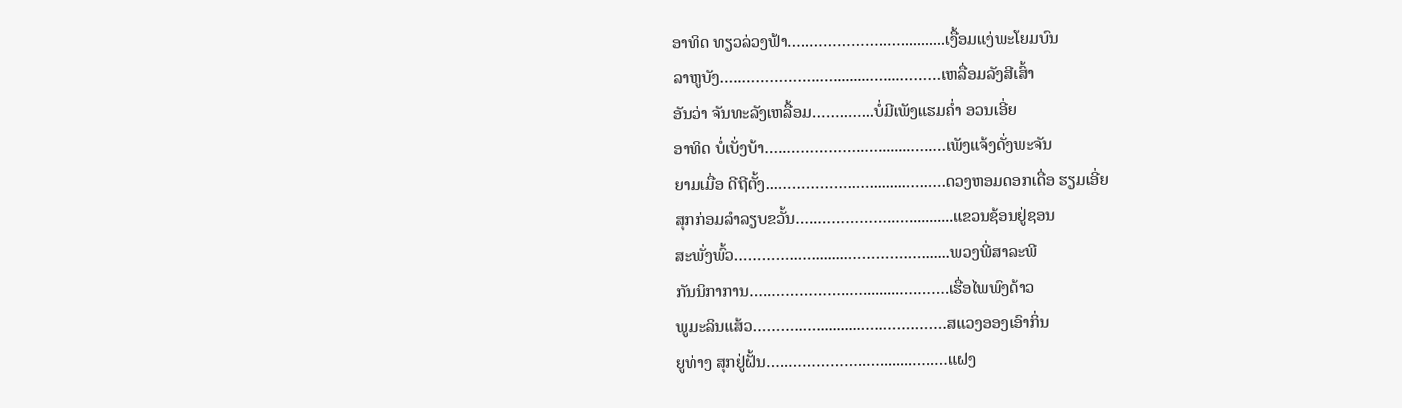ອາທິດ ທຽວລ່ວງຟ້າ…..……………..…...........ເງື້ອມແງ່ພະໂຍມບົນ
ລາຫູບັງ…..……………..….........…....………ເຫລື່ອມລັງສີເສົ້າ
ອັນວ່າ ຈັນທະລັງເຫລື້ອມ……..…...ບໍ່ມີເພັງແຮມຄ່ຳ ອວນເອີ່ຍ
ອາທິດ ບໍ່ເບັ່ງບ້າ…..……………..…........…..…ເພັງແຈ້ງດັ່ງພະຈັນ
ຍາມເມື່ອ ດີຖີຕັ້ງ...……………..….........…..….ດວງຫອມດອກເດື່ອ ຮຽມເອີ່ຍ
ສຸກກ່ອມລຳລຽບຂວັ້ນ…..……………..…...........ແຂວນຊ້ອນຢູ່ຊອນ
ສະພັ່ງພົ້ວ…………..….........………….….......ພວງພີ່ສາລະພີ
ກັນນິກາການ…..……………..….........….…….ເຮື່ອໄພພົງດ້າວ
ພູມະລິນແສ້ວ………..…...........…..…….…….ສແວງອອງເອົາກິ່ນ
ຍູທ່າງ ສຸກຢູ່ຝັ້ນ…..……………..…........…..…ແຝງ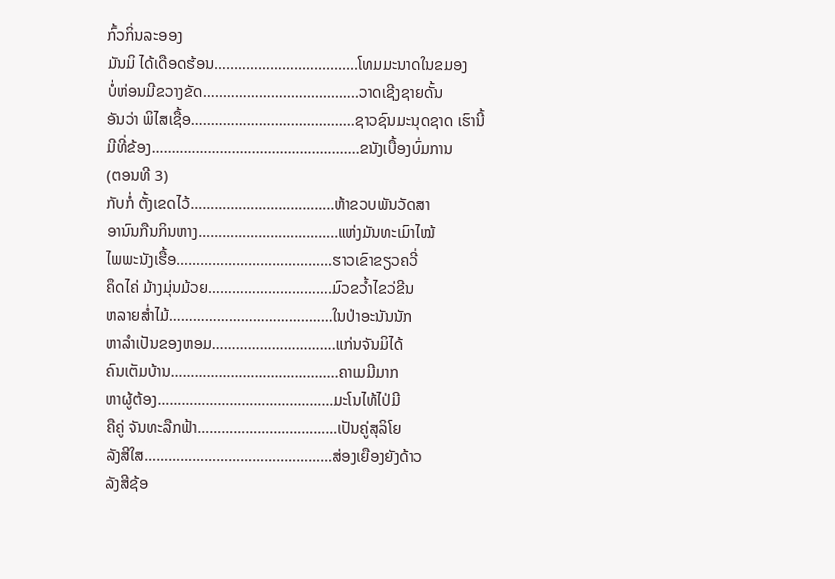ກົ້ວກິ່ນລະອອງ
ມັນມິ ໄດ້ເດືອດຮ້ອນ…..……………..…...........ໂທມມະນາດໃນຂມອງ
ບໍ່ຫ່ອນມີຂວາງຂັດ…..……………..….........…..ວາດເຊີງຊາຍດັ້ນ
ອັນວ່າ ພິໄສເຊື້ອ…..……………..…................ຊາວຊົນມະນຸດຊາດ ເຮົານີ້
ມີທີ່ຂ້ອງ…..……………..….........……..….......ຂນັງເບື້ອງບົ່ມການ
(ຕອນທີ 3)
ກັບກໍ່ ຕັ້ງເຂດໄວ້……….……………………..ຫ້າຂວບພັນວັດສາ
ອານົນກືນກິນຫາງ……………………………..ແຫ່ງມັນທະເມົາໄໝ້
ໄພພະນັງເຮື້ອ…………………………………ຮາວເຂົາຂຽວຄວີ່
ຄຶດໄຄ່ ມ້າງມຸ່ນມ້ວຍ………………………….ມົວຂວ້ຳໄຂວ່ຂີນ
ຫລາຍສ່ຳໄມ້……………………………..……ໃນປ່າອະນັນນັກ
ຫາລຳເປັນຂອງຫອມ………………………….ແກ່ນຈັນມິໄດ້
ຄົນເຕັມບ້ານ…………………….………........ຄາເມມີມາກ
ຫາຜູ້ຕ້ອງ……………………………..………ມະໂນໄທ້ໄປ່ມີ
ຄືຄູ່ ຈັນທະລືກຟ້າ………………..……………ເປັນຄູ່ສຸລິໂຍ
ລັງສີໃສ……………………………..…………ສ່ອງເຍືອງຍັງດ້າວ
ລັງສີຊ້ອ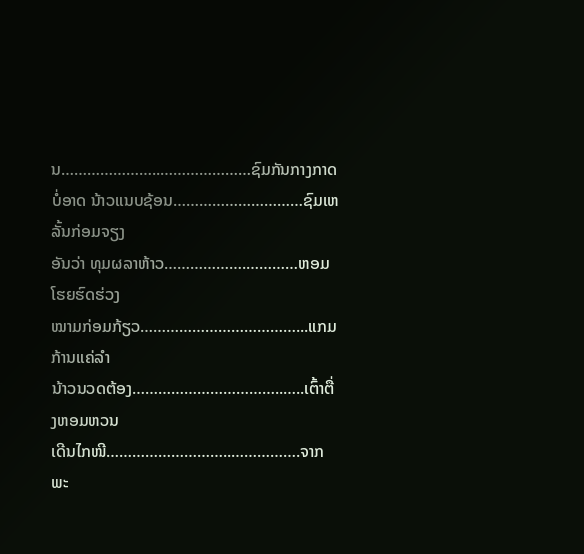ນ…………………..…………………ຊົມກັນກາງກາດ
ບໍ່ອາດ ນ້າວແນບຊ້ອນ…………………………ຊົມເຫລັ້ນກ່ອມຈຽງ
ອັນວ່າ ທຸມຜລາຫ້າວ……………….…………ຫອມໂຮຍຮົດຮ່ວງ
ໝາມກ່ອມກ້ຽວ………………………………...ແກມກ້ານແຄ່ລຳ
ນ້າວນວດຕ້ອງ……………………………..…..ເຕົ້າຕື່ງຫອມຫວນ
ເດີນໄກໜີ………………………..…………….ຈາກພະ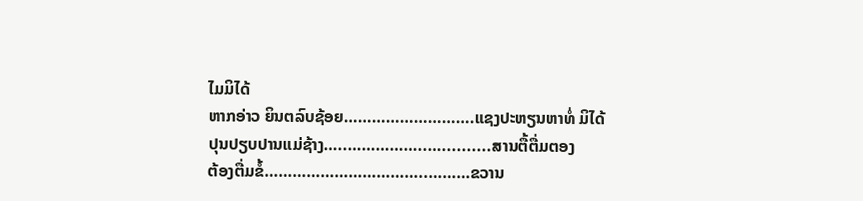ໄມມິໄດ້
ຫາກອ່າວ ຍິນຕລົບຊ້ອຍ……………………….ແຊງປະຫຽນຫາທໍ່ ມິໄດ້
ປຸນປຽບປານແມ່ຊ້າງ…..……………..…..........ສານຕື້ຕື່ມຕອງ
ຕ້ອງຕື່ມຂໍ້……………………………..………ຂວານ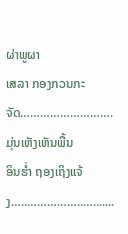ຜ່າພູຜາ
ເສລາ ກອງກວນກະຈັດ……………………….ມຸ່ນເຫັງເຫັນພື້ນ
ອິນຮ່ຳ ຖອງເຖິງແຈ້ງ…..……………..….......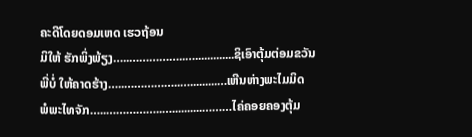ຄະດີໂດຍດອມເຫດ ເຮວຖ້ອນ
ມິໃຫ້ ຮັກພິ່ງພ້ຽງ…..……………..….............ຊິເອົາຕຸ້ມຕ່ອມຂວັນ
ພີ່ບໍ່ ໃຫ້ຄາດຮ້າງ…..……………..….........…ເຫີນຫ່າງພະໄມມິດ
ພໍພະໄທຈັກ…..……………..…..........………ໄຄ່ຄອຍຄອງຕຸ້ມ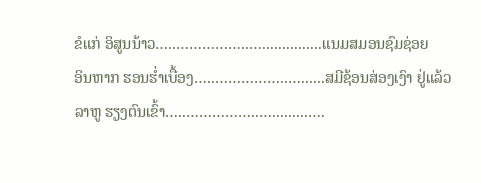ຂໍແກ່ ອິສູນນ້າວ…..……………..…...............ແນມສມອນຊົມຊ່ອຍ
ອິນຫາກ ຮອນຮ່ຳເບື້ອງ…..……………..…......ສມີຊ້ອນສ່ອງເງົາ ຢູ່ແລ້ວ
ລາຫູ ຮຽງຕົນເຂົ້າ…..……………..….........….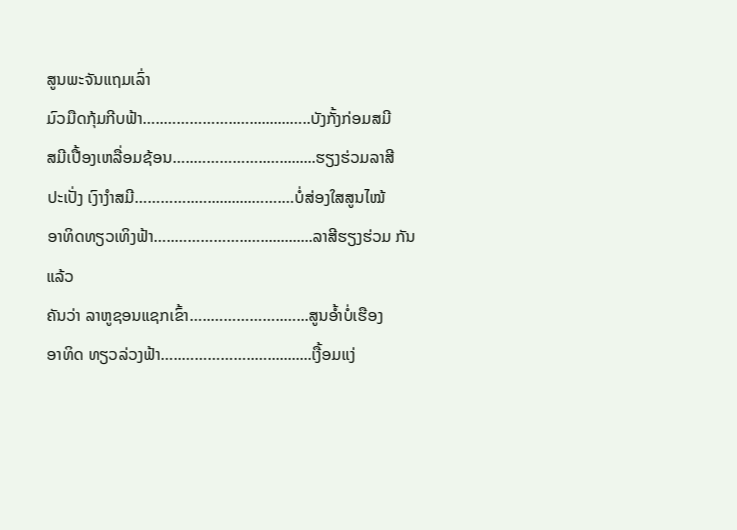ສູນພະຈັນແຖມເລົ່າ
ມົວມືດກຸ້ມກີບຟ້າ…..……………..…..........…..ບັງກັ້ງກ່ອມສມີ
ສມີເປື້ອງເຫລື່ອມຊ້ອນ…..……………..….........ຮຽງຮ່ວມລາສີ
ປະເປັ່ງ ເງົາງຳສມີ…………..…...........…….…ບໍ່ສ່ອງໃສສູນໄໝ້
ອາທິດທຽວເທິງຟ້າ…..……………..….............ລາສີຮຽງຮ່ວມ ກັນແລ້ວ
ຄັນວ່າ ລາຫູຊອນແຊກເຂົ້າ…..……………..…...ສູນອ້ຳບໍ່ເຮືອງ
ອາທິດ ທຽວລ່ວງຟ້າ…..……………..…...........ເງື້ອມແງ່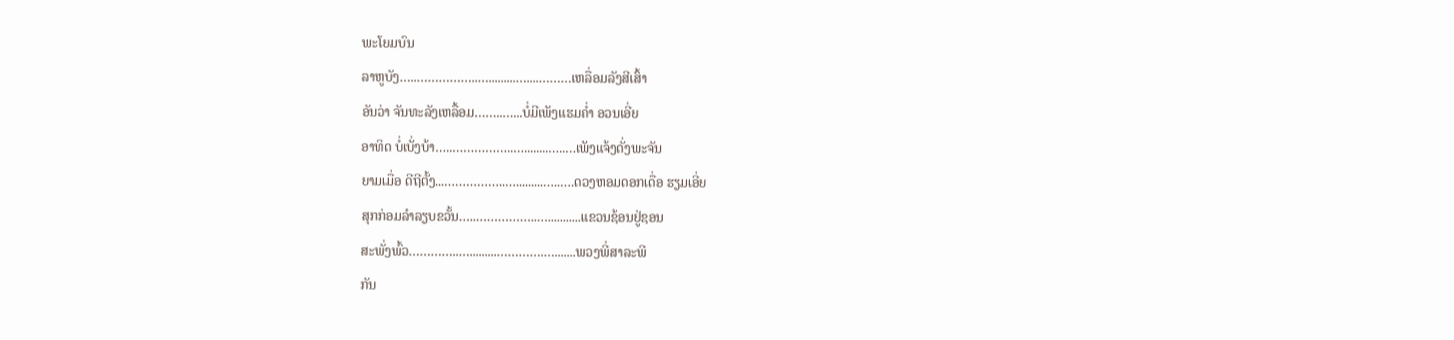ພະໂຍມບົນ
ລາຫູບັງ…..……………..….........…....………ເຫລື່ອມລັງສີເສົ້າ
ອັນວ່າ ຈັນທະລັງເຫລື້ອມ……..…...ບໍ່ມີເພັງແຮມຄ່ຳ ອວນເອີ່ຍ
ອາທິດ ບໍ່ເບັ່ງບ້າ…..……………..…........…..…ເພັງແຈ້ງດັ່ງພະຈັນ
ຍາມເມື່ອ ດີຖີຕັ້ງ...……………..….........…..….ດວງຫອມດອກເດື່ອ ຮຽມເອີ່ຍ
ສຸກກ່ອມລຳລຽບຂວັ້ນ…..……………..…...........ແຂວນຊ້ອນຢູ່ຊອນ
ສະພັ່ງພົ້ວ…………..….........………….….......ພວງພີ່ສາລະພີ
ກັນ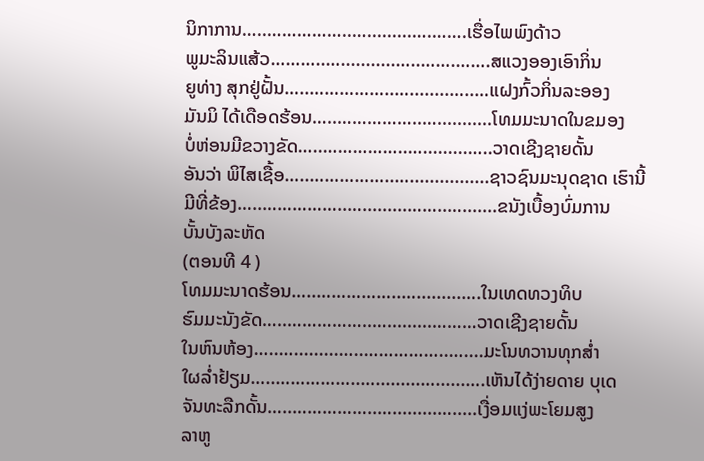ນິກາການ…..……………..….........….…….ເຮື່ອໄພພົງດ້າວ
ພູມະລິນແສ້ວ………..…...........…..…….…….ສແວງອອງເອົາກິ່ນ
ຍູທ່າງ ສຸກຢູ່ຝັ້ນ…..……………..…........…..…ແຝງກົ້ວກິ່ນລະອອງ
ມັນມິ ໄດ້ເດືອດຮ້ອນ…..……………..…...........ໂທມມະນາດໃນຂມອງ
ບໍ່ຫ່ອນມີຂວາງຂັດ…..……………..….........…..ວາດເຊີງຊາຍດັ້ນ
ອັນວ່າ ພິໄສເຊື້ອ…..……………..…................ຊາວຊົນມະນຸດຊາດ ເຮົານີ້
ມີທີ່ຂ້ອງ…..……………..….........……..….......ຂນັງເບື້ອງບົ່ມການ
ບັ້ນບັງລະຫັດ
(ຕອນທີ 4 )
ໂທມມະນາດຮ້ອນ…..……………..….........….ໃນເທດທວງທິບ
ຮົມມະນັງຂັດ…..……………..….........………ວາດເຊີງຊາຍດັ້ນ
ໃນຫົນຫ້ອງ…..….........…..……………..…....ມະໂນທວານທຸກສ່ຳ
ໃຜລ່ຳຢ້ຽມ…..……………..….........…......….ເຫັນໄດ້ງ່າຍດາຍ ບຸເດ
ຈັນທະລືກດັ້ນ…..……………..….........….....ເງື່ອມແງ່ພະໂຍມສູງ
ລາຫູ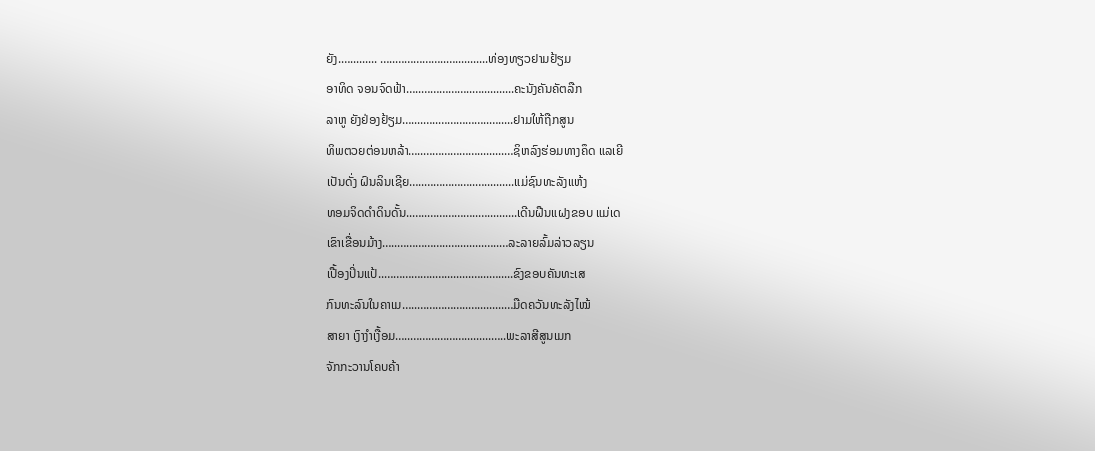ຍັງ.…......... …..……………..…...........ທ່ອງທຽວຢາມຢ້ຽມ
ອາທິດ ຈອນຈົດຟ້າ…..……………..…...........ຄະນັງຄັນຄັຕລືກ
ລາຫູ ຍັງຢ່ອງຢ້ຽມ…....…..……………..….....ຢາມໃຫ້ຖືກສູນ
ທິພຕວຍຕ່ອນຫລ້າ…..……………….........…ຊິຫລົງຮ່ອມທາງຄຶດ ແລເຍີ
ເປັນດັ່ງ ຝົນລິນເຊີຍ…..……………..…..........ແມ່ຊົນທະລັງແຫ້ງ
ທອມຈິດດຳດິນດັ້ນ..…..……………..…..........ເດີນຝືນແຝງຂອບ ແມ່ເດ
ເຂົາເຂື່ອນມ້າງ…..……………..….........…..…ລະລາຍລົ້ມລ່າວລຽນ
ເປື້ອງປິ່ນແປ້..……………..….........…...….....ຂົງຂອບຄັນທະເສ
ກົນທະລົນໃນຄາເມ…..……………..….........…ມືດຄວັນທະລັງໄໝ້
ສາຍາ ເງົາງຳເງື້ອມ…..……………….........…..ພະລາສີສູນເມກ
ຈັກກະວານໂຄບຄ້າ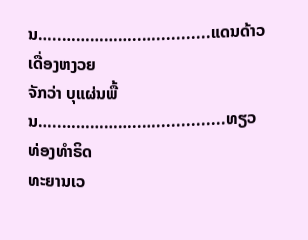ນ…..……………..…...........ແດນດ້າວເດື່ອງຫງວຍ
ຈັກວ່າ ບຸແຜ່ນພື້ນ…..……………..…..............ທຽວທ່ອງທຳຣິດ
ທະຍານເວ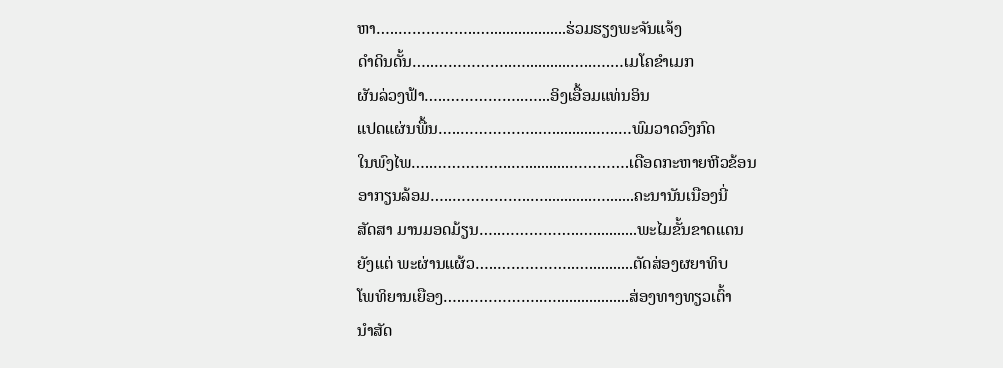ຫາ…..……………..…...................ຮ່ວມຮຽງພະຈັນແຈ້ງ
ດຳດິນດັ້ນ…..……………..…...........…..….…ເມໂຄຂຳເມກ
ຜັນລ່ວງຟ້າ…..……………..…...ອິງເອື້ອມແທ່ນອິນ
ແປດແຜ່ນພື້ນ…..……………..…...........…..…ພົມວາດວົງກົດ
ໃນພົງໄພ…..……………..…...........………….ເດືອດກະຫາຍຫີວຂ້ອນ
ອາກຽນລ້ອມ…..……………..…............….......ຄະນານັນເນືອງນີ່
ສັດສາ ມານມອດມ້ຽນ…..……………..…...........ພະໄມຂັ້ນຂາດແດນ
ຍັງແຕ່ ພະຜ່ານແຜ້ວ…..……………..…...........ຕັດສ່ອງຜຍາທິບ
ໂພທິຍານເຍືອງ…..……………..…..................ສ່ອງທາງທຽວເຕົ້າ
ນຳສັດ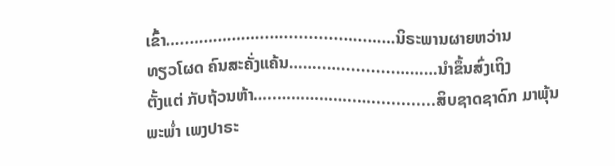ເຂົ້າ…..……………..…............…..……ນິຣະພານຜາຍຫວ່ານ
ທຽວໂຜດ ຄົນສະຄັ່ງແຄ້ນ……..…...........………ນຳຂຶ້ນສົ່ງເຖິງ
ຕັ້ງແຕ່ ກັບຖ້ວນຫ້າ…..……………..….............ສິບຊາດຊາດົກ ມາພຸ້ນ
ພະພ່ຳ ເພງປາຣະ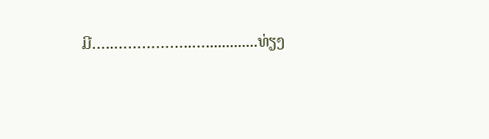ມີ…..……………..….............ທ່ຽງ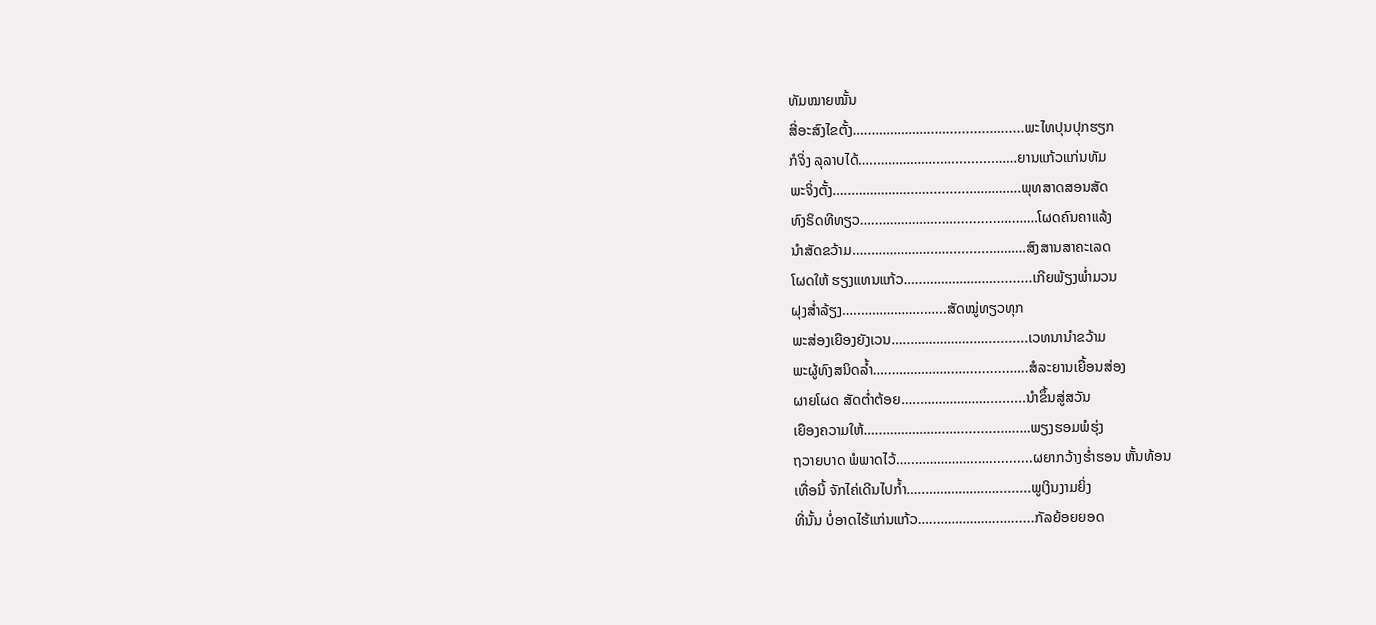ທັມໝາຍໝັ້ນ
ສີ່ອະສົງໄຂຕັ້ງ…..……………..…...........…......ພະໄທປຸນປຸກຮຽກ
ກໍຈິ່ງ ລຸລາບໄດ້…..……………..…...........……ຍານແກ້ວແກ່ນທັມ
ພະຈິ່ງຕັ້ງ…..……………..…...........…………..ພຸທສາດສອນສັດ
ທົງຣິດທີທຽວ…..……………..…...........…..……ໂຜດຄົນຄາແລ້ງ
ນຳສັດຂວ້າມ…..……………..…...........……….ສົງສານສາຄະເລດ
ໂຜດໃຫ້ ຮຽງແທນແກ້ວ…..…………….…..........ເກີຍພ້ຽງພ່ຳມວນ
ຝຸງສ່ຳລ້ຽງ…..……………..…...ສັດໝູ່ທຽວທຸກ
ພະສ່ອງເຍືອງຍັງເວນ…..……………..…...........ເວທນານຳຂວ້າມ
ພະຜູ້ທົງສນິດລ້ຳ…..……………..…...........…..ສໍລະຍານເຍື້ອນສ່ອງ
ຜາຍໂຜດ ສັດຕ່ຳຕ້ອຍ…..………………..........ນຳຂຶ້ນສູ່ສວັນ
ເຍືອງຄວາມໃຫ້…..……………..…...........…..…ພຽງຮອມພໍຮຸ່ງ
ຖວາຍບາດ ພໍພາດໄວ້…..……………..…...........ຜຍາກວ້າງຮ່ຳຮອນ ຫັ້ນທ້ອນ
ເທື່ອນີ້ ຈັກໄຄ່ເດີນໄປກ້ຳ…..…………….….........ພູເງິນງາມຍິ່ງ
ທີ່ນັ້ນ ບໍ່ອາດໄຮ້ແກ່ນແກ້ວ…..……………..…......ກັລຍ້ອຍຍອດ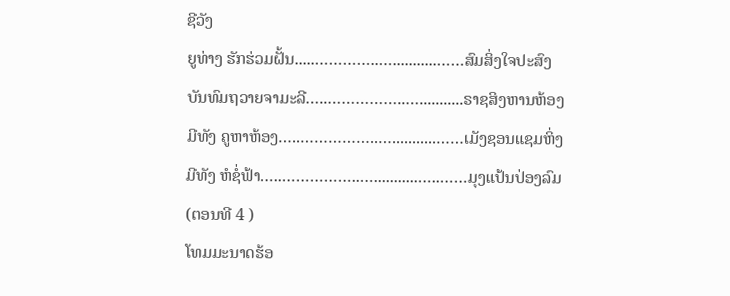ຊີວັງ
ຍູທ່າງ ຮັກຮ່ວມຝັ້ນ.....…………..…...........……ສົມສິ່ງໃຈປະສົງ
ບັນທົມຖວາຍຈາມະລີ…..……………..…...........ຣາຊສິງຫານຫ້ອງ
ມີທັງ ຄູຫາຫ້ອງ…..……………..…...........……ເມັງຊອນແຊມຫິ່ງ
ມີທັງ ຫໍຊໍ່ຟ້າ…..……………..…...........…..……ມຸງແປ້ນປ່ອງລົມ
(ຕອນທີ 4 )
ໂທມມະນາດຮ້ອ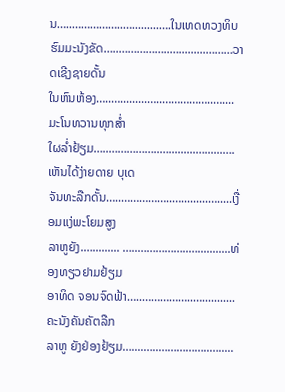ນ…..……………..….........….ໃນເທດທວງທິບ
ຮົມມະນັງຂັດ…..……………..….........………ວາດເຊີງຊາຍດັ້ນ
ໃນຫົນຫ້ອງ…..….........…..……………..…....ມະໂນທວານທຸກສ່ຳ
ໃຜລ່ຳຢ້ຽມ…..……………..….........…......….ເຫັນໄດ້ງ່າຍດາຍ ບຸເດ
ຈັນທະລືກດັ້ນ…..……………..….........….....ເງື່ອມແງ່ພະໂຍມສູງ
ລາຫູຍັງ.…......... …..……………..…...........ທ່ອງທຽວຢາມຢ້ຽມ
ອາທິດ ຈອນຈົດຟ້າ…..……………..…...........ຄະນັງຄັນຄັຕລືກ
ລາຫູ ຍັງຢ່ອງຢ້ຽມ…....…..……………..….....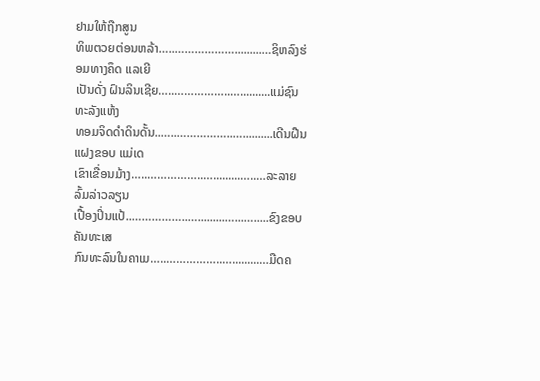ຢາມໃຫ້ຖືກສູນ
ທິພຕວຍຕ່ອນຫລ້າ…..……………….........…ຊິຫລົງຮ່ອມທາງຄຶດ ແລເຍີ
ເປັນດັ່ງ ຝົນລິນເຊີຍ…..……………..…..........ແມ່ຊົນທະລັງແຫ້ງ
ທອມຈິດດຳດິນດັ້ນ..…..……………..…..........ເດີນຝືນແຝງຂອບ ແມ່ເດ
ເຂົາເຂື່ອນມ້າງ…..……………..….........…..…ລະລາຍລົ້ມລ່າວລຽນ
ເປື້ອງປິ່ນແປ້..……………..….........…...….....ຂົງຂອບຄັນທະເສ
ກົນທະລົນໃນຄາເມ…..……………..….........…ມືດຄ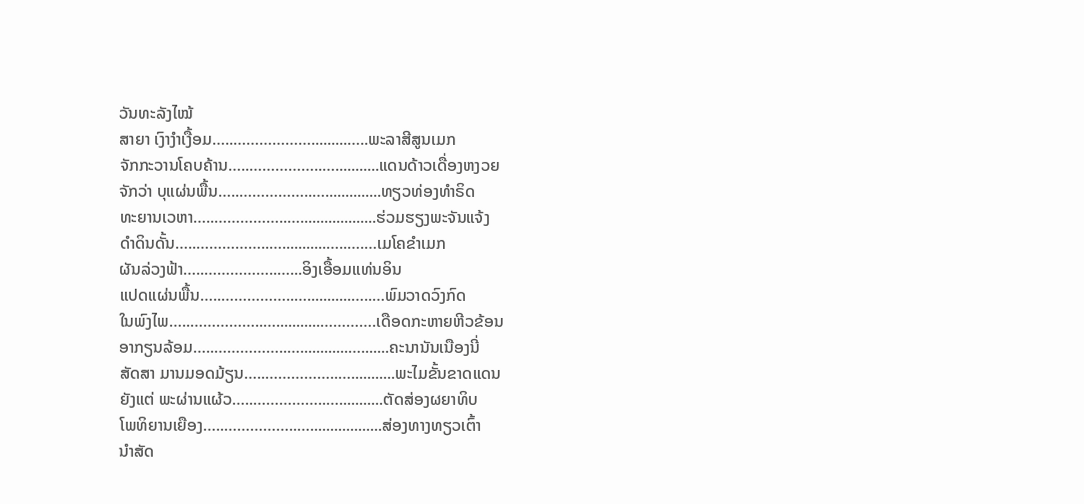ວັນທະລັງໄໝ້
ສາຍາ ເງົາງຳເງື້ອມ…..……………….........…..ພະລາສີສູນເມກ
ຈັກກະວານໂຄບຄ້ານ…..……………..…...........ແດນດ້າວເດື່ອງຫງວຍ
ຈັກວ່າ ບຸແຜ່ນພື້ນ…..……………..…..............ທຽວທ່ອງທຳຣິດ
ທະຍານເວຫາ…..……………..…...................ຮ່ວມຮຽງພະຈັນແຈ້ງ
ດຳດິນດັ້ນ…..……………..…...........…..….…ເມໂຄຂຳເມກ
ຜັນລ່ວງຟ້າ…..……………..…...ອິງເອື້ອມແທ່ນອິນ
ແປດແຜ່ນພື້ນ…..……………..…...........…..…ພົມວາດວົງກົດ
ໃນພົງໄພ…..……………..…...........………….ເດືອດກະຫາຍຫີວຂ້ອນ
ອາກຽນລ້ອມ…..……………..…............….......ຄະນານັນເນືອງນີ່
ສັດສາ ມານມອດມ້ຽນ…..……………..…...........ພະໄມຂັ້ນຂາດແດນ
ຍັງແຕ່ ພະຜ່ານແຜ້ວ…..……………..…...........ຕັດສ່ອງຜຍາທິບ
ໂພທິຍານເຍືອງ…..……………..…..................ສ່ອງທາງທຽວເຕົ້າ
ນຳສັດ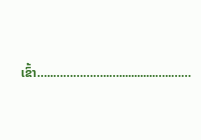ເຂົ້າ…..……………..…............…..……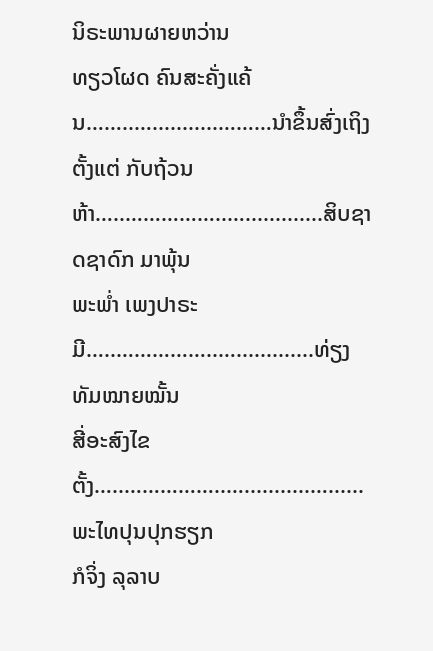ນິຣະພານຜາຍຫວ່ານ
ທຽວໂຜດ ຄົນສະຄັ່ງແຄ້ນ……..…...........………ນຳຂຶ້ນສົ່ງເຖິງ
ຕັ້ງແຕ່ ກັບຖ້ວນຫ້າ…..……………..….............ສິບຊາດຊາດົກ ມາພຸ້ນ
ພະພ່ຳ ເພງປາຣະມີ…..……………..….............ທ່ຽງທັມໝາຍໝັ້ນ
ສີ່ອະສົງໄຂຕັ້ງ…..……………..…...........…......ພະໄທປຸນປຸກຮຽກ
ກໍຈິ່ງ ລຸລາບ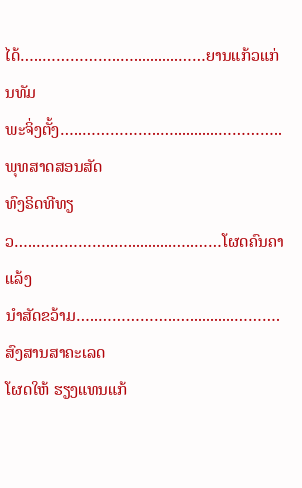ໄດ້…..……………..…...........……ຍານແກ້ວແກ່ນທັມ
ພະຈິ່ງຕັ້ງ…..……………..…...........…………..ພຸທສາດສອນສັດ
ທົງຣິດທີທຽວ…..……………..…...........…..……ໂຜດຄົນຄາແລ້ງ
ນຳສັດຂວ້າມ…..……………..…...........……….ສົງສານສາຄະເລດ
ໂຜດໃຫ້ ຮຽງແທນແກ້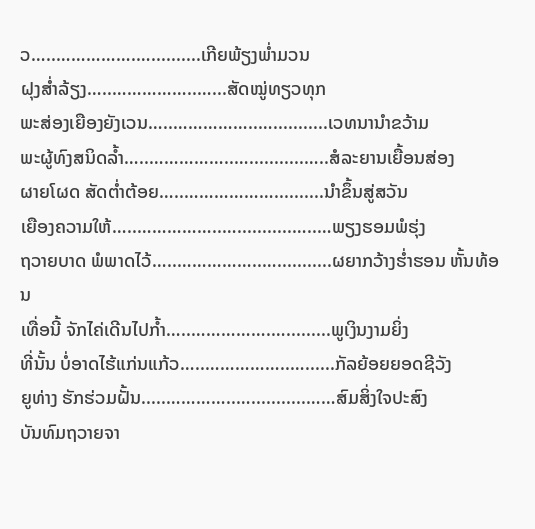ວ…..…………….…..........ເກີຍພ້ຽງພ່ຳມວນ
ຝຸງສ່ຳລ້ຽງ…..……………..…...ສັດໝູ່ທຽວທຸກ
ພະສ່ອງເຍືອງຍັງເວນ…..……………..…...........ເວທນານຳຂວ້າມ
ພະຜູ້ທົງສນິດລ້ຳ…..……………..…...........…..ສໍລະຍານເຍື້ອນສ່ອງ
ຜາຍໂຜດ ສັດຕ່ຳຕ້ອຍ…..………………..........ນຳຂຶ້ນສູ່ສວັນ
ເຍືອງຄວາມໃຫ້…..……………..…...........…..…ພຽງຮອມພໍຮຸ່ງ
ຖວາຍບາດ ພໍພາດໄວ້…..……………..…...........ຜຍາກວ້າງຮ່ຳຮອນ ຫັ້ນທ້ອນ
ເທື່ອນີ້ ຈັກໄຄ່ເດີນໄປກ້ຳ…..…………….….........ພູເງິນງາມຍິ່ງ
ທີ່ນັ້ນ ບໍ່ອາດໄຮ້ແກ່ນແກ້ວ…..……………..…......ກັລຍ້ອຍຍອດຊີວັງ
ຍູທ່າງ ຮັກຮ່ວມຝັ້ນ.....…………..…...........……ສົມສິ່ງໃຈປະສົງ
ບັນທົມຖວາຍຈາ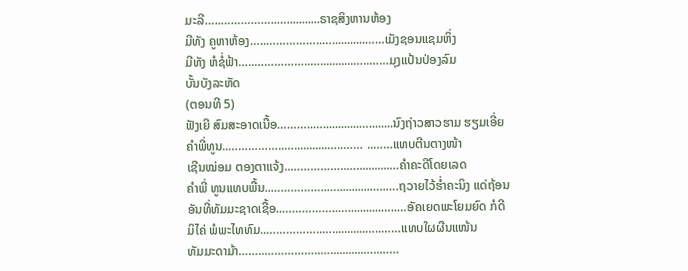ມະລີ…..……………..…...........ຣາຊສິງຫານຫ້ອງ
ມີທັງ ຄູຫາຫ້ອງ…..……………..…...........……ເມັງຊອນແຊມຫິ່ງ
ມີທັງ ຫໍຊໍ່ຟ້າ…..……………..…...........…..……ມຸງແປ້ນປ່ອງລົມ
ບັ້ນບັງລະຫັດ
(ຕອນທີ 5)
ຟັງເຍີ ສົມສະອາດເນື້ອ………..…............…........ນົງຖ່າວສາວຮາມ ຮຽມເອີ່ຍ
ຄຳພີ່ທູນ..……………..…...........…..…… ..……ແທບຕີນຕາງໜ້າ
ເຊີນໝ່ອມ ຕອງຕາແຈ້ງ..……………..…...........…ຄຳຄະດີໂດຍເລດ
ຄຳພີ່ ທູນແທບພື້ນ..……………..…...........…..….ຖວາຍໄວ້ຮ່ຳຄະນິງ ແດ່ຖ້ອນ
ອັນທີ່ທັມມະຊາດເຊື້ອ..……………..…...........…..…ອັຄເຍດພະໂຍມຍົດ ກໍດີ
ມິໄຄ່ ພໍພະໄທທົມ..……………..…...........…..……ແທບໃຜຜືນແໜ້ນ
ທັມມະດາມ້າ……..……………..…...........…..……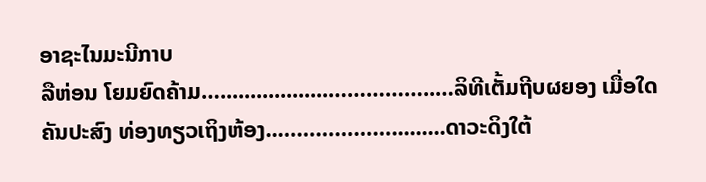ອາຊະໄນມະນີກາບ
ລືຫ່ອນ ໂຍມຍົດຄ້າມ…..................……………..…ລິທີເຕັ້ມຖີບຜຍອງ ເມື່ອໃດ
ຄັນປະສົງ ທ່ອງທຽວເຖິງຫ້ອງ..……………….........ດາວະດິງໃຕ້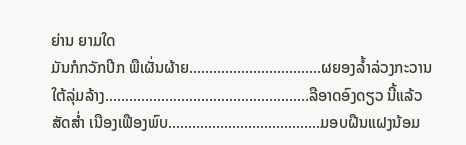ຍ່ານ ຍາມໃດ
ມັນກໍກວັກປີກ ພືເຜັ່ນຜ້າຍ..……………..…...........ຜຍອງລ້ຳລ່ວງກະວານ
ໃຕ້ລຸ່ມລ້າງ..………………............…..……..……ລືອາດອົງດຽວ ນີ້ແລ້ວ
ສັດສ່ຳ ເນືອງເຟືອງພົບ..……………..…...........…..ມອບຝືນແຝງນ້ອມ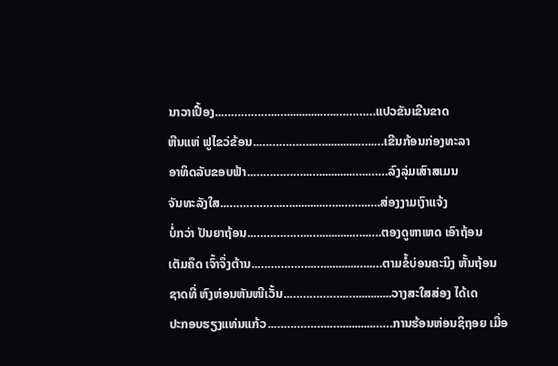ນາວາເປື້ອງ..……………..…...........…..…………ແປວຂັນເຂີນຂາດ
ຫີນແຫ່ ຟູໄຂວ່ຂ້ອນ..……………..…...........…..…ເຂີນກ້ອນກ່ອງທະລາ
ອາທິດລັບຂອບຟ້າ..……………..…...........…..……ລົງລຸ່ມເສົາສເມນ
ຈັນທະລັງໃສ..……………..…...........…..……..….ສ່ອງງາມເງົາແຈ້ງ
ບໍ່ກວ່າ ປັນຍາຖ້ອນ..……………..…...........…..….ຕອງດູຫາເຫດ ເອົາຖ້ອນ
ເຕັມຄຶດ ເຈົ້າຈຶ່ງຕ້ານ..……………..…...........…..…ຕາມຂໍ້ບ່ອນຄະນິງ ຫັ້ນຖ້ອນ
ຊາດທີ່ ຫົງຫ່ອນຫັນໜີເວັ້ນ..……………..…............ວາງສະໃສສ່ອງ ໄດ້ເດ
ປະກອບຮຽງແທ່ນແກ້ວ..……………..…...........……ການຮ້ອນຫ່ອນຊິຖອຍ ເມື່ອ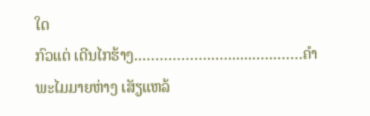ໃດ
ກົວແຕ່ ເດີນໄກຮ້າງ..……………..….......…..……ຄຳພະໄມມາຍຫ່າງ ເສັຽແຫລ້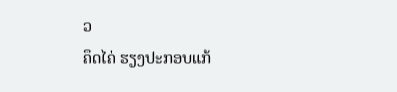ວ
ຄຶດໄຄ່ ຮຽງປະກອບແກ້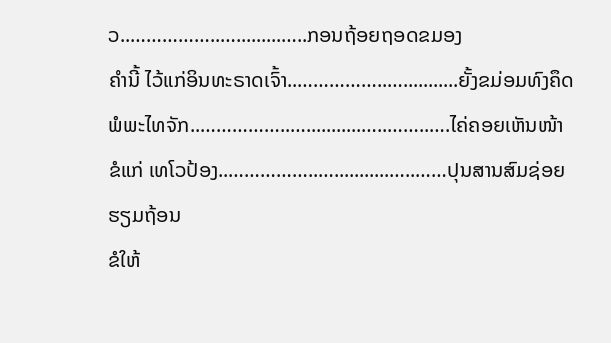ວ..……………..….........…..ກອນຖ້ອຍຖອດຂມອງ
ຄຳນີ້ ໄວ້ແກ່ອິນທະຣາດເຈົ້າ..……………..…...........ຍັ້ງຂມ່ອມທົງຄຶດ
ພໍພະໄທຈັກ..……………..…...........…..……..….ໄຄ່ຄອຍເຫັນໜ້າ
ຂໍແກ່ ເທໂວປ້ອງ..……………..…...........…..……ປຸນສານສົມຊ່ອຍ ຮຽມຖ້ອນ
ຂໍໃຫ້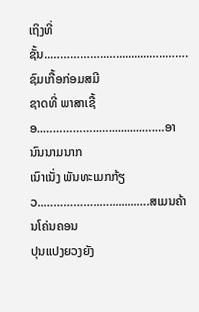ເຖິງທີ່ຊັ້ນ..……………..…...........…..…….ຊົມເກື້ອກ່ອມສມີ
ຊາດທີ່ ພາສາເຊື້ອ..……………..…...........….…ອານົນນາມນາກ
ເນົາເນັ່ງ ພັນທະເມກກ້ຽວ..……………..….........….ສເມນຄ້ານໂຄ່ນຄອນ
ປຸນແປງຍວງຍັງ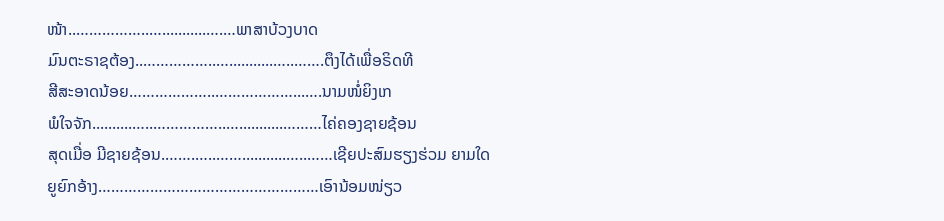ໜ້າ..……………..…...........….…ພາສາບ້ວງບາດ
ມົນຕະຣາຊຕ້ອງ..……………..…...........…..…….ຕຶງໄດ້ເພື່ອຣິດທີ
ສີສະອາດນ້ອຍ………………..………………...….ນາມໜໍ່ຍິງເກ
ພໍໃຈຈັກ..........…..……………..…...........………ໄຄ່ຄອງຊາຍຊ້ອນ
ສຸດເມື່ອ ມີຊາຍຊ້ອນ.…….…..……...........…..……ເຊີຍປະສົມຮຽງຮ່ວມ ຍາມໃດ
ຍູຍົກອ້າງ……………………………………………ເອົານ້ອມໜ່ຽວ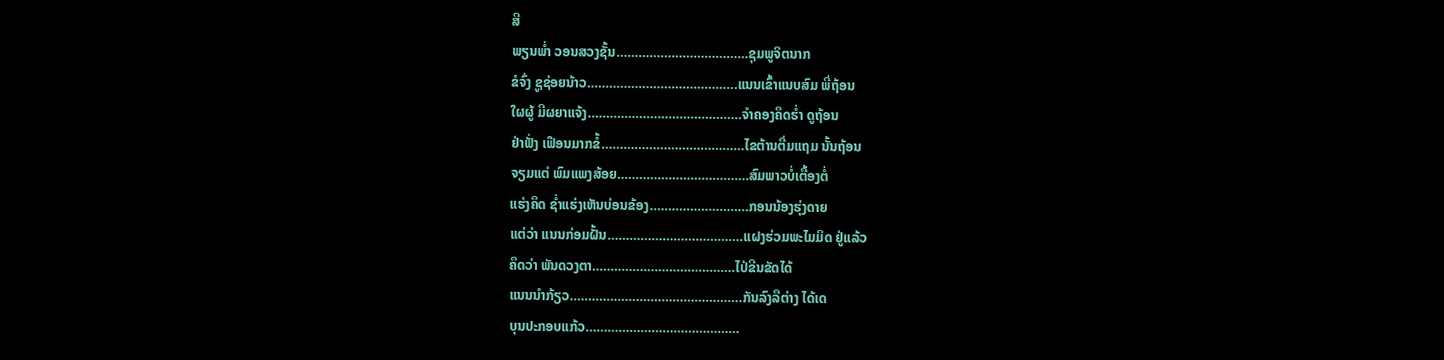ສີ
ພຽນພ່ຳ ວອນສວງຊັ້ນ………………………………ຊຸມພູຈິຕນາກ
ຂໍຈົ່ງ ຊູຊ່ອຍນ້າວ…………………………………..ແນນເຂົ້າແນບສົມ ພີ່ຖ້ອນ
ໃຜຜູ້ ມີຜຍາແຈ້ງ……………………………………ຈຳຄອງຄຶດຮ່ຳ ດູຖ້ອນ
ຢ່າຟັ່ງ ເຟືອນມາກຂໍ້…………………………………ໄຂຕ້ານຕື່ມແຖມ ນັ້ນຖ້ອນ
ຈຽມແຕ່ ພົມແພງສ້ອຍ………………………………ສົມພາວບໍ່ເຕື້ອງຕໍ່
ແຮ່ງຄຶດ ຊ່ຳແຮ່ງເຫັນບ່ອນຂ້ອງ………………………ກອນນ້ອງຮຸ່ງດາຍ
ແຕ່ວ່າ ແນນກ່ອມຝັ້ນ……………………………….ແຝງຮ່ວມພະໄມມິດ ຢູ່ແລ້ວ
ຄຶດວ່າ ພັນດວງຕາ…………………………………ໄປ່ຂີນຂັດໄດ້
ແນນນຳກ້ຽວ………………………………………..ກັນລົງລືຕ່າງ ໄດ້ເດ
ບຸນປະກອບແກ້ວ……………………………………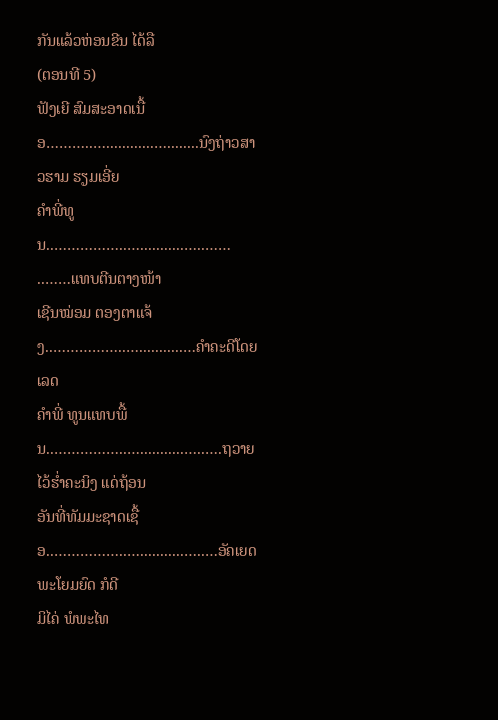ກັນແລ້ວຫ່ອນຂີນ ໄດ້ລື
(ຕອນທີ 5)
ຟັງເຍີ ສົມສະອາດເນື້ອ………..…............…........ນົງຖ່າວສາວຮາມ ຮຽມເອີ່ຍ
ຄຳພີ່ທູນ..……………..…...........…..…… ..……ແທບຕີນຕາງໜ້າ
ເຊີນໝ່ອມ ຕອງຕາແຈ້ງ..……………..…...........…ຄຳຄະດີໂດຍເລດ
ຄຳພີ່ ທູນແທບພື້ນ..……………..…...........…..….ຖວາຍໄວ້ຮ່ຳຄະນິງ ແດ່ຖ້ອນ
ອັນທີ່ທັມມະຊາດເຊື້ອ..……………..…...........…..…ອັຄເຍດພະໂຍມຍົດ ກໍດີ
ມິໄຄ່ ພໍພະໄທ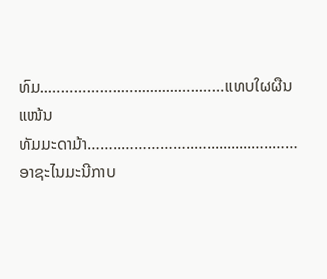ທົມ..……………..…...........…..……ແທບໃຜຜືນແໜ້ນ
ທັມມະດາມ້າ……..……………..…...........…..……ອາຊະໄນມະນີກາບ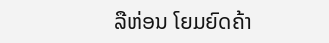ລືຫ່ອນ ໂຍມຍົດຄ້າ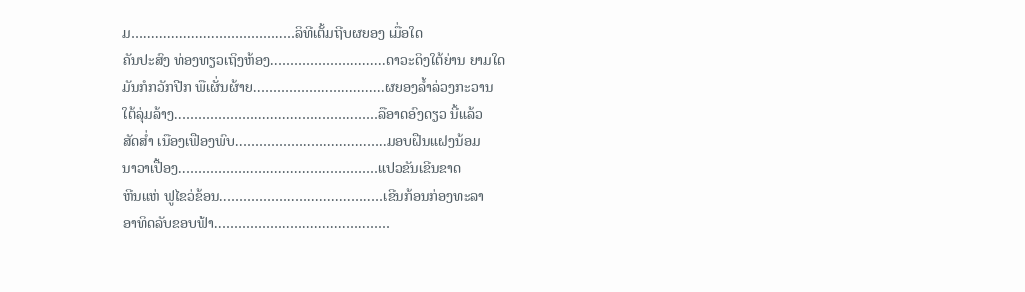ມ…..................……………..…ລິທີເຕັ້ມຖີບຜຍອງ ເມື່ອໃດ
ຄັນປະສົງ ທ່ອງທຽວເຖິງຫ້ອງ..……………….........ດາວະດິງໃຕ້ຍ່ານ ຍາມໃດ
ມັນກໍກວັກປີກ ພືເຜັ່ນຜ້າຍ..……………..…...........ຜຍອງລ້ຳລ່ວງກະວານ
ໃຕ້ລຸ່ມລ້າງ..………………............…..……..……ລືອາດອົງດຽວ ນີ້ແລ້ວ
ສັດສ່ຳ ເນືອງເຟືອງພົບ..……………..…...........…..ມອບຝືນແຝງນ້ອມ
ນາວາເປື້ອງ..……………..…...........…..…………ແປວຂັນເຂີນຂາດ
ຫີນແຫ່ ຟູໄຂວ່ຂ້ອນ..……………..…...........…..…ເຂີນກ້ອນກ່ອງທະລາ
ອາທິດລັບຂອບຟ້າ..……………..…...........…..……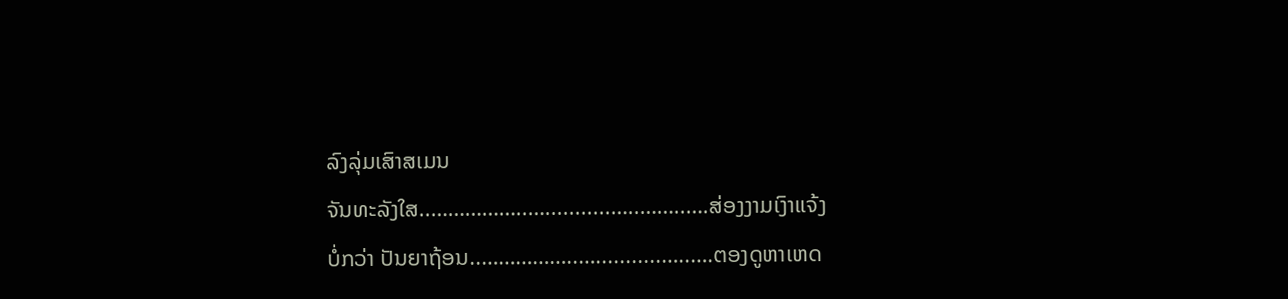ລົງລຸ່ມເສົາສເມນ
ຈັນທະລັງໃສ..……………..…...........…..……..….ສ່ອງງາມເງົາແຈ້ງ
ບໍ່ກວ່າ ປັນຍາຖ້ອນ..……………..…...........…..….ຕອງດູຫາເຫດ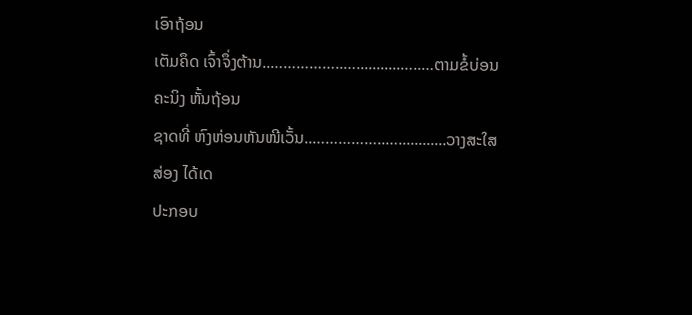ເອົາຖ້ອນ
ເຕັມຄຶດ ເຈົ້າຈຶ່ງຕ້ານ..……………..…...........…..…ຕາມຂໍ້ບ່ອນຄະນິງ ຫັ້ນຖ້ອນ
ຊາດທີ່ ຫົງຫ່ອນຫັນໜີເວັ້ນ..……………..…............ວາງສະໃສສ່ອງ ໄດ້ເດ
ປະກອບ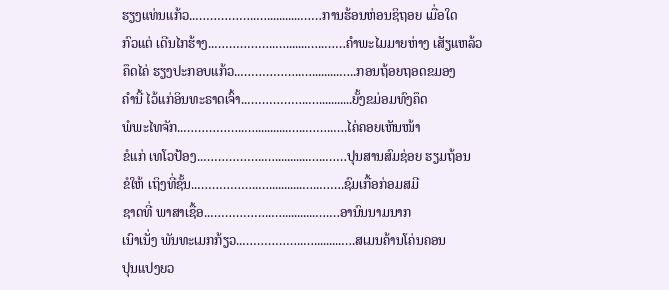ຮຽງແທ່ນແກ້ວ..……………..…...........……ການຮ້ອນຫ່ອນຊິຖອຍ ເມື່ອໃດ
ກົວແຕ່ ເດີນໄກຮ້າງ..……………..….......…..……ຄຳພະໄມມາຍຫ່າງ ເສັຽແຫລ້ວ
ຄຶດໄຄ່ ຮຽງປະກອບແກ້ວ..……………..….........…..ກອນຖ້ອຍຖອດຂມອງ
ຄຳນີ້ ໄວ້ແກ່ອິນທະຣາດເຈົ້າ..……………..…...........ຍັ້ງຂມ່ອມທົງຄຶດ
ພໍພະໄທຈັກ..……………..…...........…..……..….ໄຄ່ຄອຍເຫັນໜ້າ
ຂໍແກ່ ເທໂວປ້ອງ..……………..…...........…..……ປຸນສານສົມຊ່ອຍ ຮຽມຖ້ອນ
ຂໍໃຫ້ ເຖິງທີ່ຊັ້ນ..……………..…...........…..…….ຊົມເກື້ອກ່ອມສມີ
ຊາດທີ່ ພາສາເຊື້ອ..……………..…...........….…ອານົນນາມນາກ
ເນົາເນັ່ງ ພັນທະເມກກ້ຽວ..……………..….........….ສເມນຄ້ານໂຄ່ນຄອນ
ປຸນແປງຍວ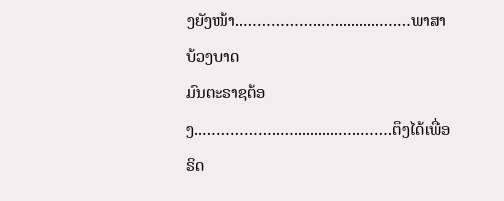ງຍັງໜ້າ..……………..…...........….…ພາສາບ້ວງບາດ
ມົນຕະຣາຊຕ້ອງ..……………..…...........…..…….ຕຶງໄດ້ເພື່ອຣິດ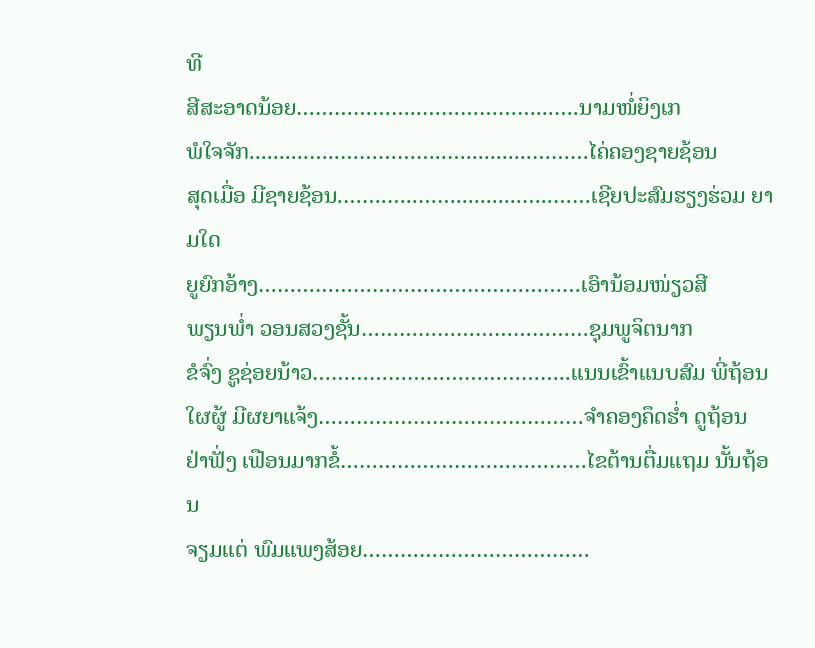ທີ
ສີສະອາດນ້ອຍ………………..………………...….ນາມໜໍ່ຍິງເກ
ພໍໃຈຈັກ..........…..……………..…...........………ໄຄ່ຄອງຊາຍຊ້ອນ
ສຸດເມື່ອ ມີຊາຍຊ້ອນ.…….…..……...........…..……ເຊີຍປະສົມຮຽງຮ່ວມ ຍາມໃດ
ຍູຍົກອ້າງ……………………………………………ເອົານ້ອມໜ່ຽວສີ
ພຽນພ່ຳ ວອນສວງຊັ້ນ………………………………ຊຸມພູຈິຕນາກ
ຂໍຈົ່ງ ຊູຊ່ອຍນ້າວ…………………………………..ແນນເຂົ້າແນບສົມ ພີ່ຖ້ອນ
ໃຜຜູ້ ມີຜຍາແຈ້ງ……………………………………ຈຳຄອງຄຶດຮ່ຳ ດູຖ້ອນ
ຢ່າຟັ່ງ ເຟືອນມາກຂໍ້…………………………………ໄຂຕ້ານຕື່ມແຖມ ນັ້ນຖ້ອນ
ຈຽມແຕ່ ພົມແພງສ້ອຍ………………………………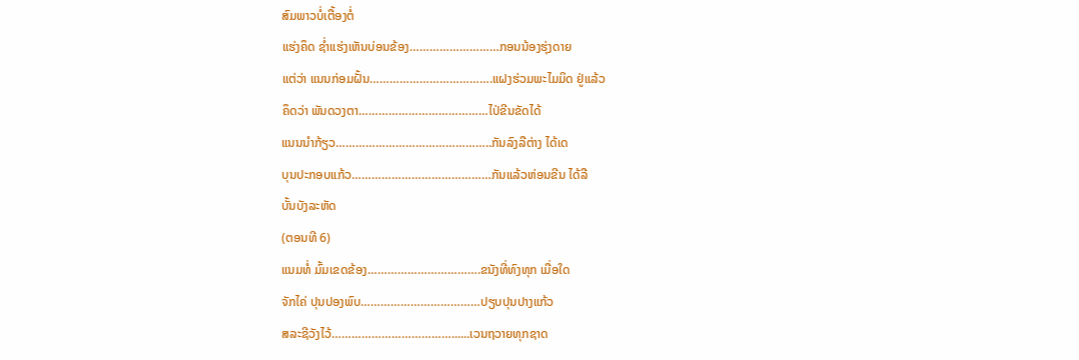ສົມພາວບໍ່ເຕື້ອງຕໍ່
ແຮ່ງຄຶດ ຊ່ຳແຮ່ງເຫັນບ່ອນຂ້ອງ………………………ກອນນ້ອງຮຸ່ງດາຍ
ແຕ່ວ່າ ແນນກ່ອມຝັ້ນ……………………………….ແຝງຮ່ວມພະໄມມິດ ຢູ່ແລ້ວ
ຄຶດວ່າ ພັນດວງຕາ…………………………………ໄປ່ຂີນຂັດໄດ້
ແນນນຳກ້ຽວ………………………………………..ກັນລົງລືຕ່າງ ໄດ້ເດ
ບຸນປະກອບແກ້ວ……………………………………ກັນແລ້ວຫ່ອນຂີນ ໄດ້ລື
ບັ້ນບັງລະຫັດ
(ຕອນທີ 6)
ແນມທໍ່ ມົ້ມເຂດຂ້ອງ…………………………….ຂນັງທີ່ທົງທຸກ ເມື່ອໃດ
ຈັກໄຄ່ ປຸນປອງພົບ………………………………ປຽບປຸນປາງແກ້ວ
ສລະຊີວັງໄວ້………………………………......ເວນຖວາຍທຸກຊາດ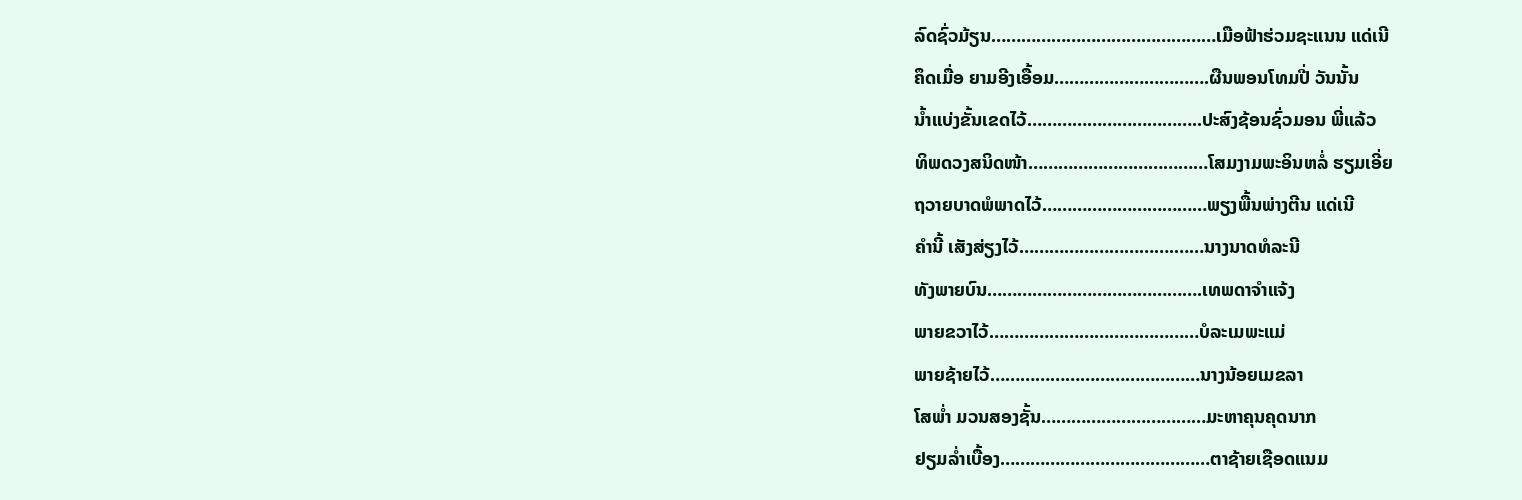ລົດຊົ່ວມ້ຽນ………………………………………ເມືອຟ້າຮ່ວມຊະແນນ ແດ່ເນີ
ຄຶດເມື່ອ ຍາມອີງເອື້ອມ………………………….ຜືນພອນໂທມປີ່ ວັນນັ້ນ
ນ້ຳແບ່ງຂັ້ນເຂດໄວ້……………………………..ປະສົງຊ້ອນຊົ່ວມອນ ພີ່ແລ້ວ
ທິພດວງສນິດໜ້າ………………………………ໂສມງາມພະອິນຫລໍ່ ຮຽມເອີ່ຍ
ຖວາຍບາດພໍພາດໄວ້……………………………ພຽງພື້ນພ່າງຕີນ ແດ່ເນີ
ຄຳນີ້ ເສັງສ່ຽງໄວ້………………………….……ນາງນາດທໍລະນີ
ທັງພາຍບົນ…………………………………….ເທພດາຈຳແຈ້ງ
ພາຍຂວາໄວ້……………………………………ບໍລະເມພະແມ່
ພາຍຊ້າຍໄວ້……………………………………ນາງນ້ອຍເມຂລາ
ໂສພ່ຳ ມວນສອງຊັ້ນ……………………………ມະຫາຄຸນຄຸດນາກ
ຢຽມລ່ຳເບື້ອງ……………………………………ຕາຊ້າຍເຊືອດແນມ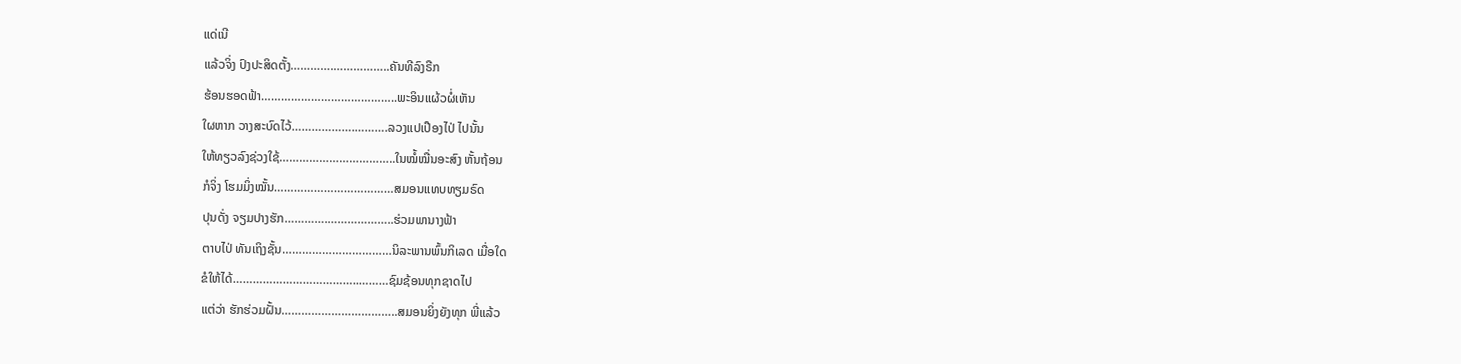ແດ່ເນີ
ແລ້ວຈິ່ງ ປົງປະສິດຕັ້ງ………….……………..ຄັນທີລົງຣືກ
ຮ້ອນຮອດຟ້າ…………………………………..ພະອິນແຜ້ວຜໍ່ເຫັນ
ໃຜຫາກ ວາງສະບົດໄວ້……………….……….ລວງແປເປືອງໄປ່ ໄປນັ້ນ
ໃຫ້ທຽວລົງຊ່ວງໃຊ້……………………………..ໃນໝໍ້ໝື່ນອະສົງ ຫັ້ນຖ້ອນ
ກໍຈິ່ງ ໂຮມມິ່ງໝັ້ນ………………………………ສມອນແທບທຽມຣົດ
ປຸນດັ່ງ ຈຽມປາງຮັກ………….………………..ຮ່ວມພານາງຟ້າ
ຕາບໄປ່ ທັນເຖິງຊັ້ນ……………………………ນິລະພານພົ້ນກິເລດ ເມື່ອໃດ
ຂໍໃຫ້ໄດ້………………………………..………ຊົມຊ້ອນທຸກຊາດໄປ
ແຕ່ວ່າ ຮັກຮ່ວມຝັ້ນ……………………………..ສມອນຍິ່ງຍັງທຸກ ພີ່ແລ້ວ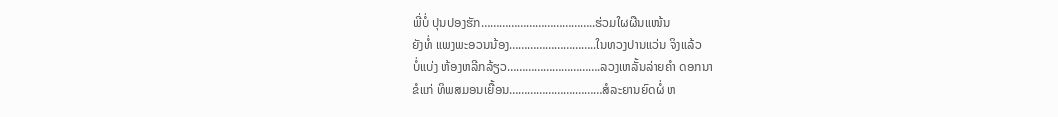ພີ່ບໍ່ ປຸນປອງຮັກ………………………………..ຮ່ວມໃຜຜືນແໜ້ນ
ຍັງທໍ່ ແພງພະອວນນ້ອງ………………………..ໃນທວງປານແວ່ນ ຈິງແລ້ວ
ບໍ່ແບ່ງ ຫ້ອງຫລີກລ້ຽວ………………………….ລວງເຫລັ້ນລ່າຍຄຳ ດອກນາ
ຂໍແກ່ ທິພສມອນເຍື້ອນ………………….………ສໍລະຍານຍົດຜໍ່ ຫ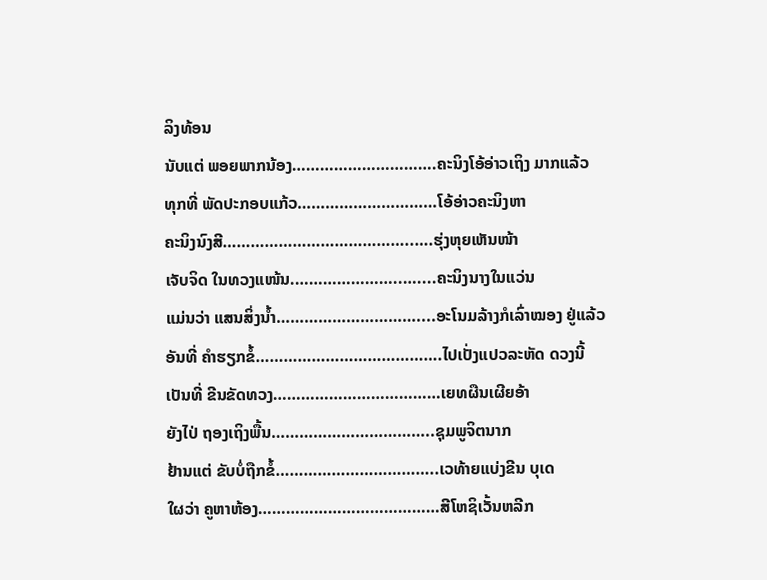ລິງທ້ອນ
ນັບແຕ່ ພອຍພາກນ້ອງ………………………….ຄະນິງໂອ້ອ່າວເຖິງ ມາກແລ້ວ
ທຸກທີ່ ພັດປະກອບແກ້ວ…………………………ໂອ້ອ່າວຄະນິງຫາ
ຄະນິງນົງສີ…………………………………..….ຮຸ່ງຫຸຍເຫັນໜ້າ
ເຈັບຈິດ ໃນທວງແໜ້ນ.…………………..…....ຄະນິງນາງໃນແວ່ນ
ແມ່ນວ່າ ແສນສິ່ງນ້ຳ…………………………....ອະໂນມລ້າງກໍເລົ່າໝອງ ຢູ່ແລ້ວ
ອັນທີ່ ຄຳຮຽກຂໍ້………………………………….ໄປເປັ່ງແປວລະຫັດ ດວງນີ້
ເປັນທີ່ ຂີນຂັດທວງ………………………………ເຍທຜືນເຜີຍອ້າ
ຍັງໄປ່ ຖອງເຖິງພື້ນ……………………………..ຊຸມພູຈິຕນາກ
ຢ້ານແຕ່ ຂັບບໍ່ຖືກຂໍ້……………………………..ເວທ້າຍແບ່ງຂີນ ບຸເດ
ໃຜວ່າ ຄູຫາຫ້ອງ…………………………………ສີໂຫຊິເວັ້ນຫລີກ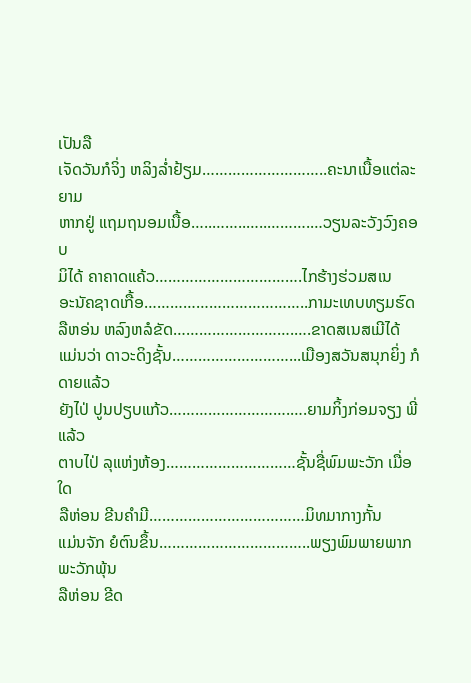ເປັນລື
ເຈັດວັນກໍຈິ່ງ ຫລິງລ່ຳຢ້ຽມ………………………..ຄະນາເນື້ອແຕ່ລະຍາມ
ຫາກຢູ່ ແຖມຖນອມເນື້ອ…..……..…..……….…ວຽນລະວັງວົງຄອບ
ມິໄດ້ ຄາຄາດແຄ້ວ…………………………….ໄກຮ້າງຮ່ວມສເນ
ອະນັຄຊາດເກື້ອ………………………………..ກາມະເທບທຽມຮົດ
ລືຫອ່ນ ຫລົງຫລໍຂັດ……………………….….ຂາດສເນສເມີໄດ້
ແມ່ນວ່າ ດາວະດິງຊັ້ນ………………………...ເມືອງສວັນສນຸກຍິ່ງ ກໍດາຍແລ້ວ
ຍັງໄປ່ ປູນປຽບແກ້ວ……………………….….ຍາມກິ້ງກ່ອມຈຽງ ພີ່ແລ້ວ
ຕາບໄປ່ ລຸແຫ່ງຫ້ອງ…………………………ຊັ້ນຊື່ພົມພະວັກ ເມື່ອໃດ
ລືຫ່ອນ ຂີນຄຳມີ………………………………ມິທມາກາງກັ້ນ
ແມ່ນຈັກ ຍໍຕົນຂຶ້ນ……………………………..ພຽງພົມພາຍພາກ ພະວັກພຸ້ນ
ລືຫ່ອນ ຂີດ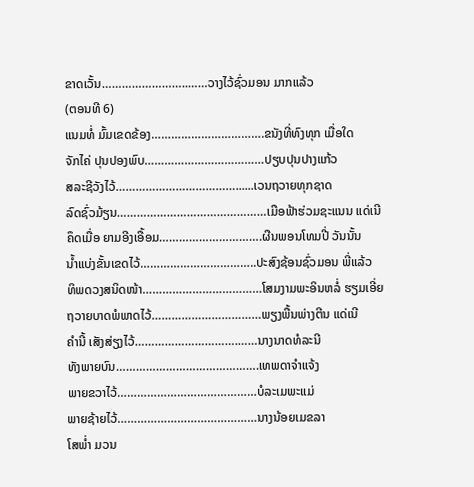ຂາດເວັ້ນ……………………..……ວາງໄວ້ຊົ່ວມອນ ມາກແລ້ວ
(ຕອນທີ 6)
ແນມທໍ່ ມົ້ມເຂດຂ້ອງ…………………………….ຂນັງທີ່ທົງທຸກ ເມື່ອໃດ
ຈັກໄຄ່ ປຸນປອງພົບ………………………………ປຽບປຸນປາງແກ້ວ
ສລະຊີວັງໄວ້………………………………......ເວນຖວາຍທຸກຊາດ
ລົດຊົ່ວມ້ຽນ………………………………………ເມືອຟ້າຮ່ວມຊະແນນ ແດ່ເນີ
ຄຶດເມື່ອ ຍາມອີງເອື້ອມ………………………….ຜືນພອນໂທມປີ່ ວັນນັ້ນ
ນ້ຳແບ່ງຂັ້ນເຂດໄວ້……………………………..ປະສົງຊ້ອນຊົ່ວມອນ ພີ່ແລ້ວ
ທິພດວງສນິດໜ້າ………………………………ໂສມງາມພະອິນຫລໍ່ ຮຽມເອີ່ຍ
ຖວາຍບາດພໍພາດໄວ້……………………………ພຽງພື້ນພ່າງຕີນ ແດ່ເນີ
ຄຳນີ້ ເສັງສ່ຽງໄວ້………………………….……ນາງນາດທໍລະນີ
ທັງພາຍບົນ…………………………………….ເທພດາຈຳແຈ້ງ
ພາຍຂວາໄວ້……………………………………ບໍລະເມພະແມ່
ພາຍຊ້າຍໄວ້……………………………………ນາງນ້ອຍເມຂລາ
ໂສພ່ຳ ມວນ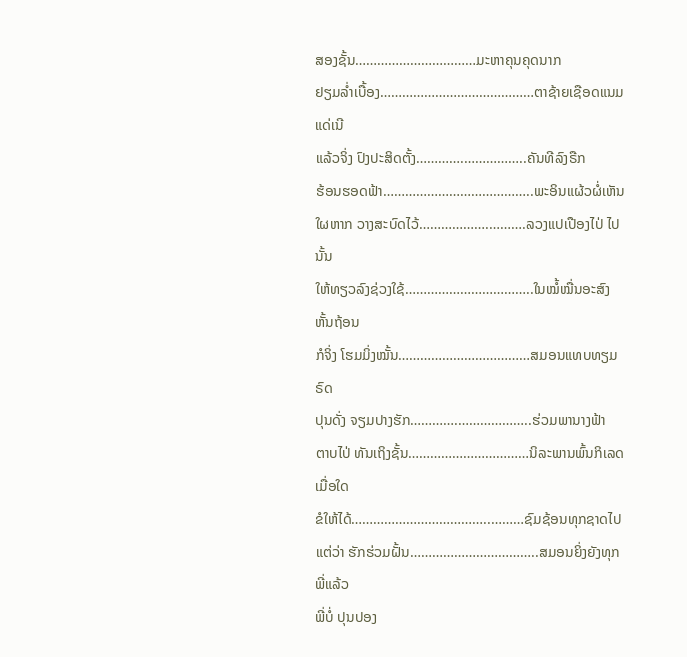ສອງຊັ້ນ……………………………ມະຫາຄຸນຄຸດນາກ
ຢຽມລ່ຳເບື້ອງ……………………………………ຕາຊ້າຍເຊືອດແນມ ແດ່ເນີ
ແລ້ວຈິ່ງ ປົງປະສິດຕັ້ງ………….……………..ຄັນທີລົງຣືກ
ຮ້ອນຮອດຟ້າ…………………………………..ພະອິນແຜ້ວຜໍ່ເຫັນ
ໃຜຫາກ ວາງສະບົດໄວ້……………….……….ລວງແປເປືອງໄປ່ ໄປນັ້ນ
ໃຫ້ທຽວລົງຊ່ວງໃຊ້……………………………..ໃນໝໍ້ໝື່ນອະສົງ ຫັ້ນຖ້ອນ
ກໍຈິ່ງ ໂຮມມິ່ງໝັ້ນ………………………………ສມອນແທບທຽມຣົດ
ປຸນດັ່ງ ຈຽມປາງຮັກ………….………………..ຮ່ວມພານາງຟ້າ
ຕາບໄປ່ ທັນເຖິງຊັ້ນ……………………………ນິລະພານພົ້ນກິເລດ ເມື່ອໃດ
ຂໍໃຫ້ໄດ້………………………………..………ຊົມຊ້ອນທຸກຊາດໄປ
ແຕ່ວ່າ ຮັກຮ່ວມຝັ້ນ……………………………..ສມອນຍິ່ງຍັງທຸກ ພີ່ແລ້ວ
ພີ່ບໍ່ ປຸນປອງ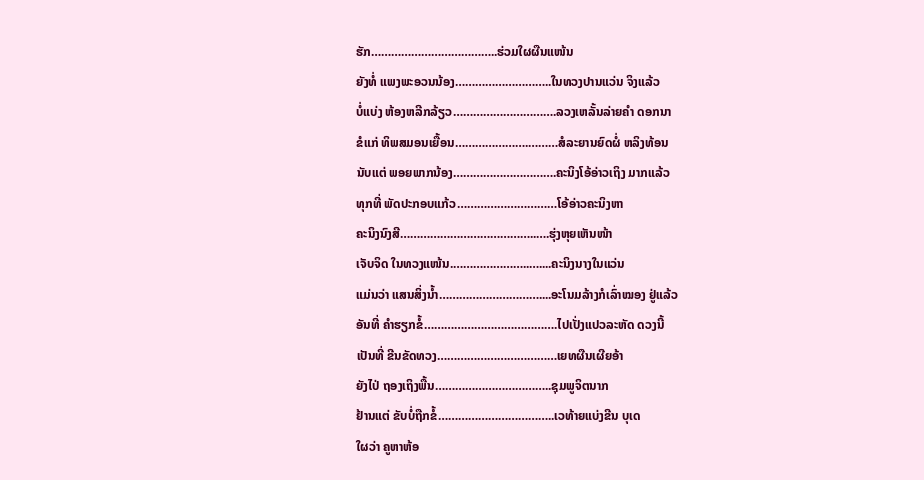ຮັກ………………………………..ຮ່ວມໃຜຜືນແໜ້ນ
ຍັງທໍ່ ແພງພະອວນນ້ອງ………………………..ໃນທວງປານແວ່ນ ຈິງແລ້ວ
ບໍ່ແບ່ງ ຫ້ອງຫລີກລ້ຽວ………………………….ລວງເຫລັ້ນລ່າຍຄຳ ດອກນາ
ຂໍແກ່ ທິພສມອນເຍື້ອນ………………….………ສໍລະຍານຍົດຜໍ່ ຫລິງທ້ອນ
ນັບແຕ່ ພອຍພາກນ້ອງ………………………….ຄະນິງໂອ້ອ່າວເຖິງ ມາກແລ້ວ
ທຸກທີ່ ພັດປະກອບແກ້ວ…………………………ໂອ້ອ່າວຄະນິງຫາ
ຄະນິງນົງສີ…………………………………..….ຮຸ່ງຫຸຍເຫັນໜ້າ
ເຈັບຈິດ ໃນທວງແໜ້ນ.…………………..…....ຄະນິງນາງໃນແວ່ນ
ແມ່ນວ່າ ແສນສິ່ງນ້ຳ…………………………....ອະໂນມລ້າງກໍເລົ່າໝອງ ຢູ່ແລ້ວ
ອັນທີ່ ຄຳຮຽກຂໍ້………………………………….ໄປເປັ່ງແປວລະຫັດ ດວງນີ້
ເປັນທີ່ ຂີນຂັດທວງ………………………………ເຍທຜືນເຜີຍອ້າ
ຍັງໄປ່ ຖອງເຖິງພື້ນ……………………………..ຊຸມພູຈິຕນາກ
ຢ້ານແຕ່ ຂັບບໍ່ຖືກຂໍ້……………………………..ເວທ້າຍແບ່ງຂີນ ບຸເດ
ໃຜວ່າ ຄູຫາຫ້ອ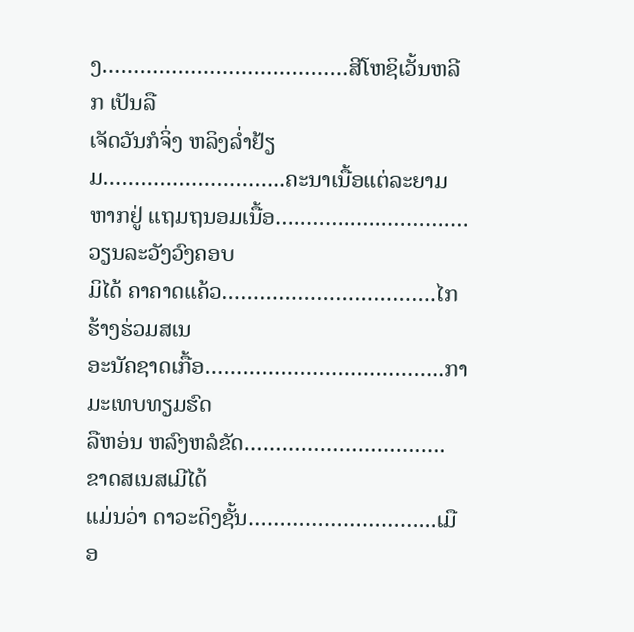ງ…………………………………ສີໂຫຊິເວັ້ນຫລີກ ເປັນລື
ເຈັດວັນກໍຈິ່ງ ຫລິງລ່ຳຢ້ຽມ………………………..ຄະນາເນື້ອແຕ່ລະຍາມ
ຫາກຢູ່ ແຖມຖນອມເນື້ອ…..……..…..……….…ວຽນລະວັງວົງຄອບ
ມິໄດ້ ຄາຄາດແຄ້ວ…………………………….ໄກຮ້າງຮ່ວມສເນ
ອະນັຄຊາດເກື້ອ………………………………..ກາມະເທບທຽມຮົດ
ລືຫອ່ນ ຫລົງຫລໍຂັດ……………………….….ຂາດສເນສເມີໄດ້
ແມ່ນວ່າ ດາວະດິງຊັ້ນ………………………...ເມືອ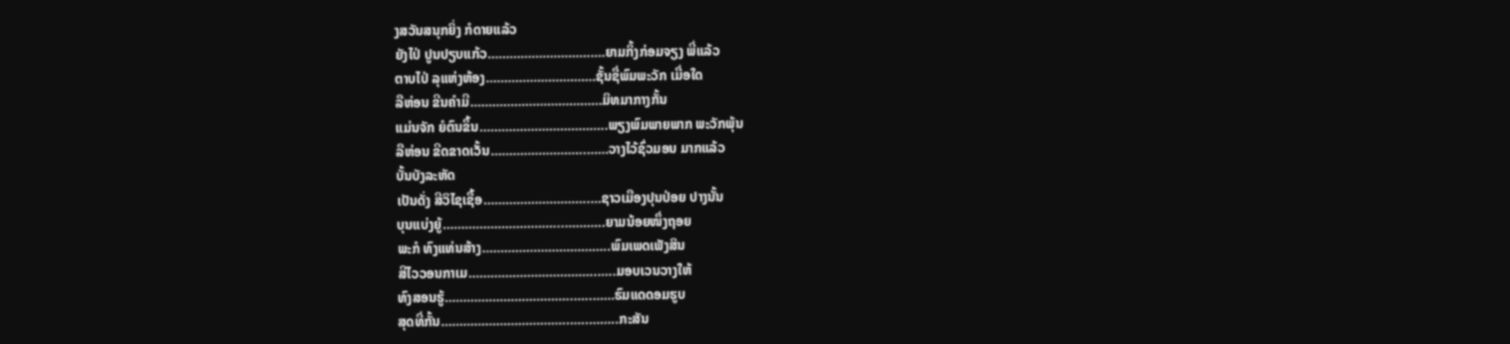ງສວັນສນຸກຍິ່ງ ກໍດາຍແລ້ວ
ຍັງໄປ່ ປູນປຽບແກ້ວ……………………….….ຍາມກິ້ງກ່ອມຈຽງ ພີ່ແລ້ວ
ຕາບໄປ່ ລຸແຫ່ງຫ້ອງ…………………………ຊັ້ນຊື່ພົມພະວັກ ເມື່ອໃດ
ລືຫ່ອນ ຂີນຄຳມີ………………………………ມິທມາກາງກັ້ນ
ແມ່ນຈັກ ຍໍຕົນຂຶ້ນ……………………………..ພຽງພົມພາຍພາກ ພະວັກພຸ້ນ
ລືຫ່ອນ ຂີດຂາດເວັ້ນ……………………..……ວາງໄວ້ຊົ່ວມອນ ມາກແລ້ວ
ບັ້ນບັງລະຫັດ
ເປັນດັ່ງ ສີວິໄຊເຊື້ອ………………………..…ຊາວເມືອງປຸນປ່ອຍ ປາງນັ້ນ
ບຸນແບ່ງຍູ້…………………………...………..ຍາມນ້ອຍໜຶ່ງຖອຍ
ພະກໍ ທົງແທ່ນສ້າງ……………………………..ພົມເພດເພັງສິນ
ສີໄວວອນກາເມ……………………………..…..ມອບເວນວາງໃຫ້
ທົງສອນຮູ້……………………………..…..……ຮົມແດດອມຮູບ
ສຸດທີ່ກັ້ນ……………………………..…..……..ກະສັນ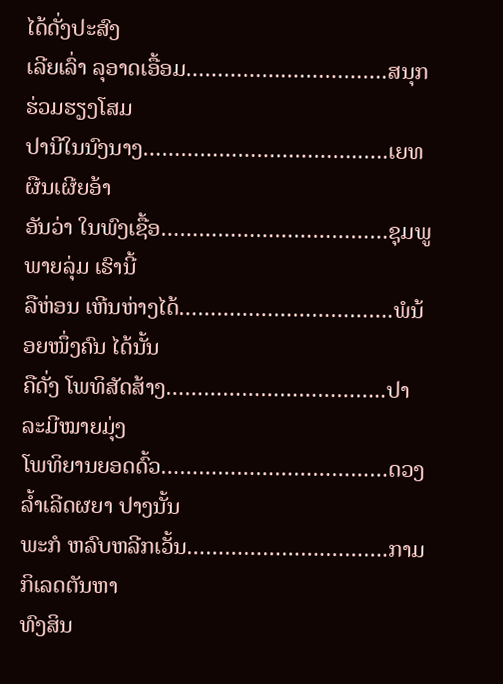ໄດ້ດັ່ງປະສົງ
ເລີຍເລົ່າ ລຸອາດເອື້ອມ…………….…………….ສນຸກຮ່ວມຮຽງໂສມ
ປານີໃນນົງນາງ……………………………..….ເຍທຜືນເຜີຍອ້າ
ອັນວ່າ ໃນພົງເຊື້ອ………………………………ຊຸມພູພາຍລຸ່ມ ເຮົານີ້
ລືຫ່ອນ ເຫີນຫ່າງໄດ້…………………………….ພໍນ້ອຍໜຶ່ງຄົນ ໄດ້ນັ້ນ
ຄືດັ່ງ ໂພທິສັດສ້າງ……………………………..ປາລະມີໝາຍມຸ່ງ
ໂພທິຍານຍອດດົ້ວ………………………………ດວງລ້ຳເລີດຜຍາ ປາງນັ້ນ
ພະກໍ ຫລົບຫລີກເວັ້ນ………………….……….ກາມກິເລດຕັນຫາ
ທົງສິນ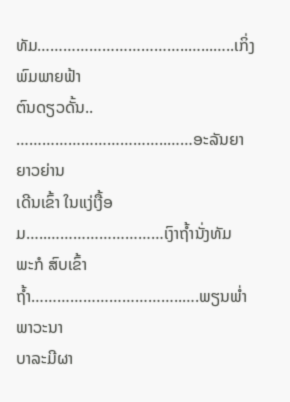ທັມ……………………………..…...…..ເກິ່ງພົມພາຍຟ້າ
ຕົນດຽວດັ້ນ.. ……………………………..……ອະລັນຍາຍາວຍ່ານ
ເດີນເຂົ້າ ໃນແງ່ເງື້ອມ…..………………………ເງົາຖ້ຳນັ່ງທັມ
ພະກໍ ສົບເຂົ້າຖ້ຳ……………………………..….ພຽນພ່ຳພາວະນາ
ບາລະມີຜາ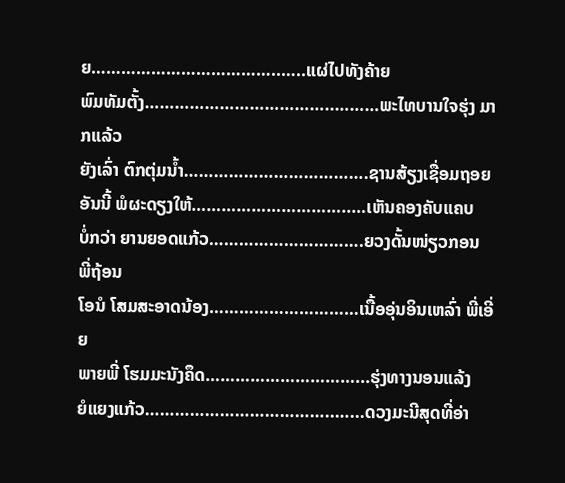ຍ………………………………..…..ແຜ່ໄປທັງຄ້າຍ
ພົມທັມຕັ້ງ………………………………..………ພະໄທບານໃຈຮຸ່ງ ມາກແລ້ວ
ຍັງເລົ່າ ຕົກຕຸ່ມນ້ຳ……………………………….ຊານສ້ຽງເຊື່ອມຖອຍ
ອັນນີ້ ພໍຜະດຽງໃຫ້…………………………..…ເຫັນຄອງຄັບແຄບ
ບໍ່ກວ່າ ຍານຍອດແກ້ວ………………………….ຍວງດັ້ນໜ່ຽວກອນ ພີ່ຖ້ອນ
ໂອນໍ ໂສມສະອາດນ້ອງ…………………………ເນື້ອອຸ່ນອິນເຫລົ່າ ພີ່ເອີ່ຍ
ພາຍພີ່ ໂຮມມະນັງຄຶດ…………………………...ຮຸ່ງທາງນອນແລ້ງ
ຍໍແຍງແກ້ວ………………………………..…...ດວງມະນີສຸດທີ່ອ່າ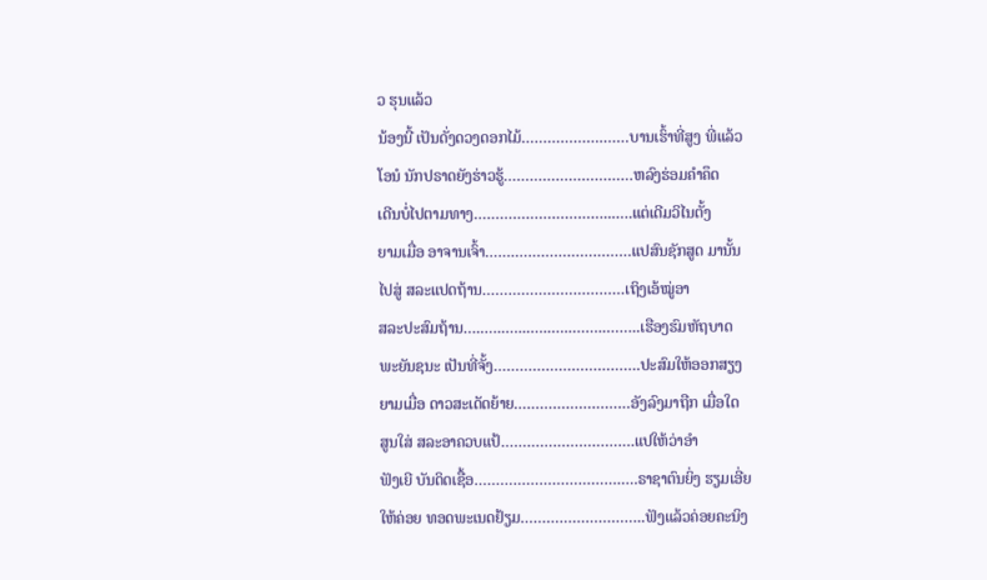ວ ຮຸນແລ້ວ
ນ້ອງນີ້ ເປັນດັ່ງດວງດອກໄມ້……………….……ບານເຮົ້າທີ່ສູງ ພີ່ແລ້ວ
ໂອນໍ ນັກປຣາດຍັງຮ່າວຮູ້…………………………ຫລົງຮ່ອມຄຳຄຶດ
ເດີນບໍ່ໄປຕາມທາງ…………………………...….ແຕ່ເດີມວິໄນຕັ້ງ
ຍາມເມື່ອ ອາຈານເຈົ້າ…….………………………ແປສົນຊັກສູດ ມານັ້ນ
ໄປສູ່ ສລະແປດຖ້ານ……………………………ເຖິງເອ້ໝູ່ອາ
ສລະປະສົມຖ້ານ…..…..…...…..…..……..……..ເຮືອງຮົມຫັຖບາດ
ພະຍັນຊນະ ເປັນທີ່ຈັ້ງ…………………………….ປະສົມໃຫ້ອອກສຽງ
ຍາມເມື່ອ ດາວສະເດັດຍ້າຍ………………………ອັງລົງມາຖືກ ເມື່ອໃດ
ສູນໃສ່ ສລະອາຄວບແປ້………………………….ແປໃຫ້ວ່າອຳ
ຟັງເຍີ ບັນດິດເຊື້ອ…………………………….….ຣາຊາຕົນຍິ່ງ ຮຽມເອີ່ຍ
ໃຫ້ຄ່ອຍ ທອດພະເນດຢ້ຽມ………………………..ຟັງແລ້ວຄ່ອຍຄະນິງ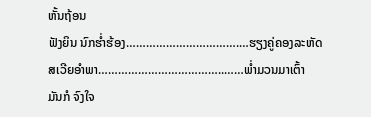ຫັ້ນຖ້ອນ
ຟັງຍິນ ນົກຮ່ຳຮ້ອງ…………………………….…ຮຽງຄູ່ຄອງລະຫັດ
ສເວີຍອຳພາ………………………………..……ພ່ຳມວນມາເຕົ້າ
ມັນກໍ ຈົງໃຈ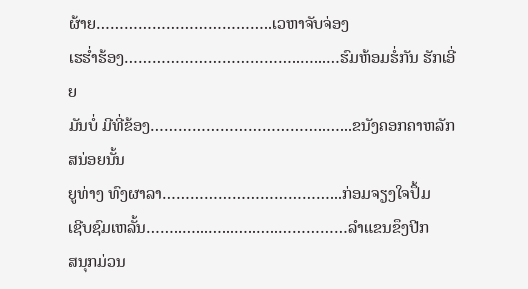ຜ້າຍ………………………………..ເວຫາຈັບຈ່ອງ
ເຮຮ່ຳຮ້ອງ………………………………..…...…ຮົມຫ້ອມຮໍ່ກັນ ຮັກເອີ່ຍ
ມັນບໍ່ ມີທີ່ຂ້ອງ………………………………..…...ຂນັງຄອກຄາຫລັກ ສນ່ອຍນັ້ນ
ຍູທ່າງ ທົງຜາລາ………………………………...ກ່ອມຈຽງໃຈປຶ້ມ
ເຊີບຊົມເຫລັ້ນ……..…...…...…..…..……………ລຳແຂນຂຶງປີກ
ສນຸກມ່ວນ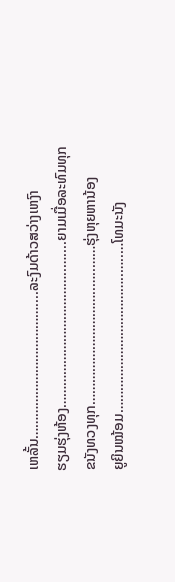ເຫລັ້ນ………………………………....ລະງົມດ້າວສວ່າງເຫງົາ
ຮຽມຮຸ່ງຫ້ອງ………………………………..…....ຍາມເມື່ອລະທົມທຸກ
ຂນັງທວງທຸກ…………………………..…..……ຮຸ່ງຫຸຍຫານ້ອງ
ຍູຍິນໝ້ອມ………………………………..…..…ໂທມະນັງ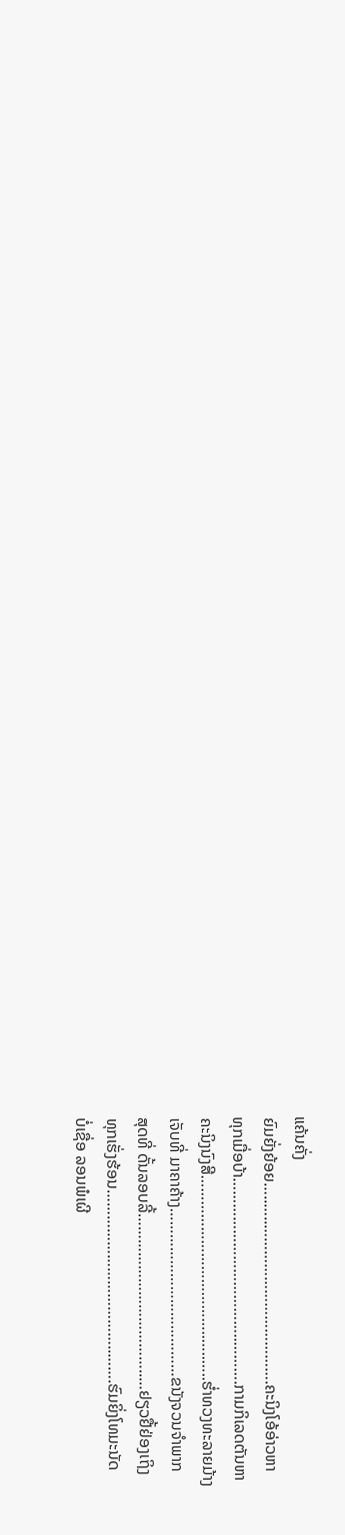ແຄ້ນຄັ່ງ
ຍົມຍັ່ງຍ້ອຍ…..…..……………………………….ຄະນິງໂອ້ອ່າວຫາ
ທຸກເມື່ອບ້າ………………………………..……….ກາມກິເລດຕັນຫາ
ຄະນິງນົງສີ………………………………..…..…..ຮ່ຳທວງທະລາຍມ້າງ
ເຈັບທີ່ ມາຄາຄ້າງ…………………………………ຂນັງຈວນຈຳພາກ
ສຸດທີ່ ດັ້ນລອບລີ້………………………………..…ຢຽວຢື້ຢ່ອງເຖິງ
ທຸກເຮັ່ງຮ້ອນ………………………………..…….ຮົມຍິ່ງໂທມະນັດ
ບໍ່ເຊື່ອ ລອນພໍເຜີ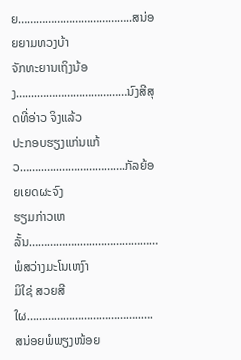ຍ………………………………..ສນ່ອຍຍາມທວງບ້າ
ຈັກທະຍານເຖິງນ້ອງ…....…………………………ນົງສີສຸດທີ່ອ່າວ ຈິງແລ້ວ
ປະກອບຮຽງແກ່ນແກ້ວ……..…..………………….ກັລຍ້ອຍເຍດຜະຈົງ
ຮຽມກ່າວເຫລັ້ນ……………..…..…………………ພໍສວ່າງມະໂນເຫງົາ
ມິໃຊ່ ສວຍສີໃຜ………………………………..….ສນ່ອຍພໍພຽງໜ້ອຍ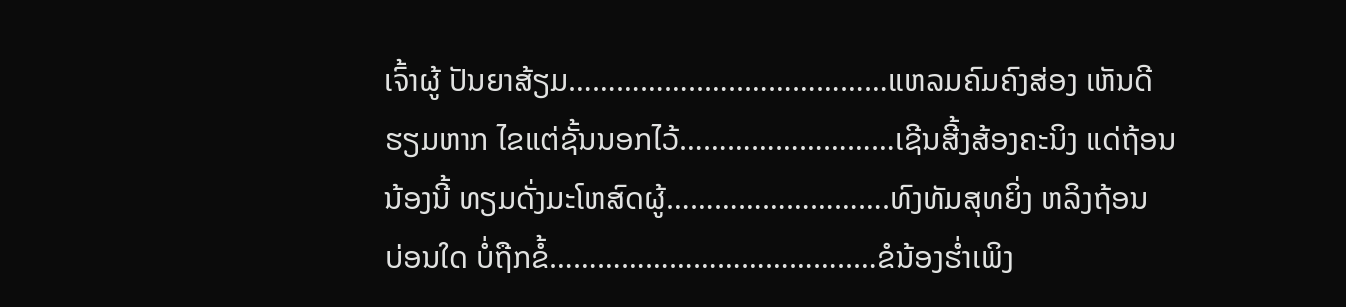ເຈົ້າຜູ້ ປັນຍາສ້ຽມ……………..…..………………ແຫລມຄົມຄົງສ່ອງ ເຫັນດີ
ຮຽມຫາກ ໄຂແຕ່ຊັ້ນນອກໄວ້………………………ເຊີນສີ້ງສ້ອງຄະນິງ ແດ່ຖ້ອນ
ນ້ອງນີ້ ທຽມດັ່ງມະໂຫສົດຜູ້……………………….ທົງທັມສຸທຍິ່ງ ຫລິງຖ້ອນ
ບ່ອນໃດ ບໍ່ຖືກຂໍ້………………………………..…ຂໍນ້ອງຮ່ຳເພິງ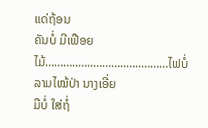ແດ່ຖ້ອນ
ຄັນບໍ່ ມີເຟືອຍໄມ້………..…..………..…..………ໄຟບໍ່ລາມໄໝ້ປ່າ ນາງເອີ່ຍ
ມືບໍ່ ໃສ່ຖໍ່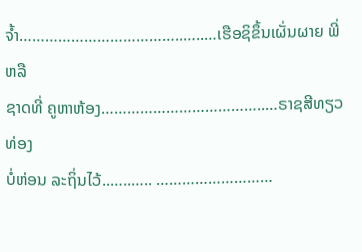ຈ້ຳ………………………………..…..…ເຮືອຊິຂຶ້ນເຜັ່ນຜາຍ ພີ່ຫລື
ຊາດທີ່ ຄູຫາຫ້ອງ………………………………..…ຣາຊສີທຽວທ່ອງ
ບໍ່ຫ່ອນ ລະຖິ່ນໄວ້..…..….. ………………………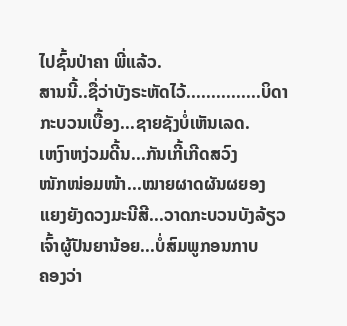ໄປຊົ້ນປ່າຄາ ພີ່ແລ້ວ.
ສານນີ້..ຊື່ວ່າບັງຣະຫັດໄວ້...............ບິດາກະບວນເບື້ອງ...ຊາຍຊັງບໍ່ເຫັນເລດ.
ເຫງົາຫງ່ວມດີ້ນ...ກັນເກີ້ເກີດສວົງ
ໜັກໜ່ອມໜ້າ...ໝາຍຜາດຜັນຜຍອງ
ແຍງຍັງດວງມະນີສີ...ວາດກະບວນບັງລ້ຽວ
ເຈົ້າຜູ້ປັນຍານ້ອຍ...ບໍ່ສົມພູກອນກາບ
ຄອງວ່າ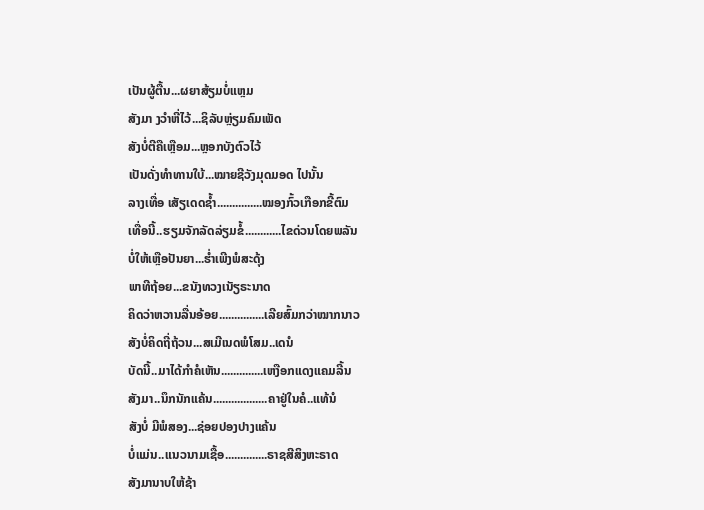ເປັນຜູ້ຕື້ນ...ຜຍາສ້ຽມບໍ່ແຫຼມ
ສັງມາ ງວຳຫີ່ໄວ້...ຊິລັບຫຼ່ຽມຄົມເພັດ
ສັງບໍ່ຕີຄືເຫຼືອມ...ຫຼອກບັງຕົວໄວ້
ເປັນດັ່ງທຳທານໃບ້...ໝາຍຊີວັງມຸດມອດ ໄປນັ້ນ
ລາງເທື່ອ ເສັຽເດດຊ້ຳ...............ໝອງກົ້ວເກືອກຂີ້ຕົມ
ເທື່ອນີ້..ຮຽມຈັກລັດລ່ຽມຂໍ້............ໄຂດ່ວນໂດຍພລັນ
ບໍ່ໃຫ້ເຫຼືອປັນຍາ...ຮ່ຳເພີງພໍສະດຸ້ງ
ພາທີຖ້ອຍ...ຂນັງທວງເນັຽຣະນາດ
ຄິດວ່າຫວານລື່ນອ້ອຍ...............ເລີຍສົ້ມກວ່າໝາກນາວ
ສັງບໍ່ຄິດຖີ່ຖ້ວນ...ສເມີເນດພໍໂສມ..ເດນໍ
ບັດນີ້..ມາໄດ້ກຳຄໍເຫັນ..............ເຫງືອກແດງແຄມລີ້ນ
ສັງມາ..ນຶກນັກແຄ້ນ..................ຄາຢູ່ໃນຄໍ..ແທ້ນໍ
ສັງບໍ່ ມີພໍສອງ...ຊ່ອຍປອງປາງແຄ້ນ
ບໍ່ແມ່ນ..ແນວນາມເຊື້ອ..............ຣາຊສີສິງຫະຣາດ
ສັງມານາບໃຫ້ຊ້າ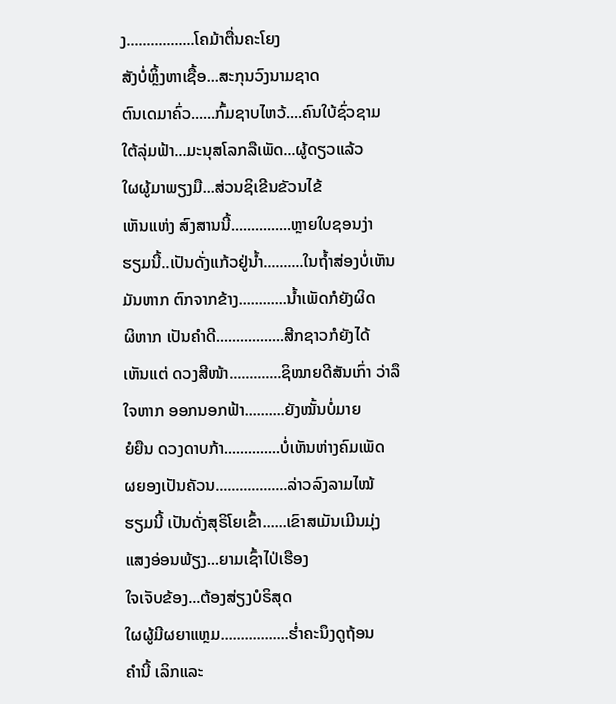ງ.................ໂຄມ້າຕື່ນຄະໂຍງ
ສັງບໍ່ຫຼິ້ງຫາເຊື້ອ...ສະກຸນວົງນາມຊາດ
ຕົນເດມາຄົ່ວ......ກົ້ມຊາບໄຫວ້....ຄົນໃບ້ຊົ່ວຊາມ
ໃຕ້ລຸ່ມຟ້າ...ມະນຸສໂລກລືເພັດ...ຜູ້ດຽວແລ້ວ
ໃຜຜູ້ມາພຽງມື...ສ່ວນຊິເຂີນຂັວນໄຂ້
ເຫັນແຫ່ງ ສົງສານນີ້...............ຫຼາຍໃບຊອນງ່າ
ຮຽມນີ້..ເປັນດັ່ງແກ້ວຢູ່ນ້ຳ..........ໃນຖ້ຳສ່ອງບໍ່ເຫັນ
ມັນຫາກ ຕົກຈາກຂ້າງ............ນ້ຳເພັດກໍຍັງຜິດ
ຜິຫາກ ເປັນຄຳດີ.................ສີກຊາວກໍຍັງໄດ້
ເຫັນແຕ່ ດວງສີໜ້າ.............ຊິໝາຍດີສັນເກົ່າ ວ່າລຶ
ໃຈຫາກ ອອກນອກຟ້າ..........ຍັງໝັ້ນບໍ່ມາຍ
ຍໍຍືນ ດວງດາບກ້າ..............ບໍ່ເຫັນຫ່າງຄົມເພັດ
ຜຍອງເປັນຄັວນ..................ລ່າວລົງລາມໄໝ້
ຮຽມນີ້ ເປັນດັ່ງສຸຣິໂຍເຂົ້າ......ເຂົາສເມັນເມີນມຸ່ງ
ແສງອ່ອນພ້ຽງ...ຍາມເຊົ້າໄປ່ເຮືອງ
ໃຈເຈັບຂ້ອງ...ຕ້ອງສ່ຽງບໍຣິສຸດ
ໃຜຜູ້ມີຜຍາແຫຼມ.................ຮ່ຳຄະນຶງດູຖ້ອນ
ຄຳນີ້ ເລິກແລະ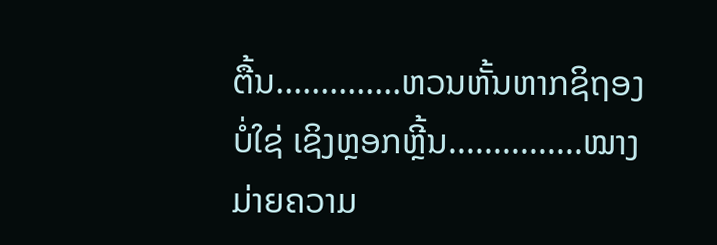ຕື້ນ..............ຫວນຫັ້ນຫາກຊິຖອງ
ບໍ່ໃຊ່ ເຊິງຫຼອກຫຼີ້ນ...............ໝາງມ່າຍຄວາມ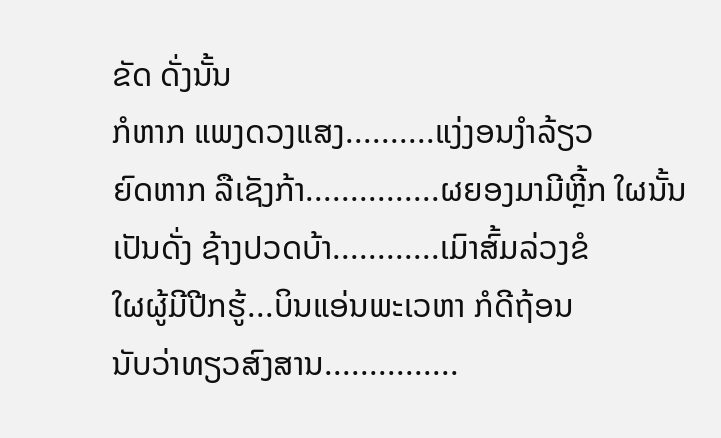ຂັດ ດັ່ງນັ້ນ
ກໍຫາກ ແພງດວງແສງ..........ແງ່ງອນງຳລ້ຽວ
ຍົດຫາກ ລືເຊັງກ້າ...............ຜຍອງມາມີຫຼີ້ກ ໃຜນັ້ນ
ເປັນດັ່ງ ຊ້າງປວດບ້າ............ເມົາສົ້ມລ່ວງຂໍ
ໃຜຜູ້ມີປີກຮູ້...ບິນແອ່ນພະເວຫາ ກໍດີຖ້ອນ
ນັບວ່າທຽວສົງສານ...............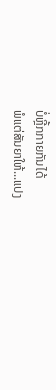ບໍ່ຫຼີ້ກກາຍກັນໄດ້
ພໍແຕ່ສັນຍາໃຫ້...ແປງ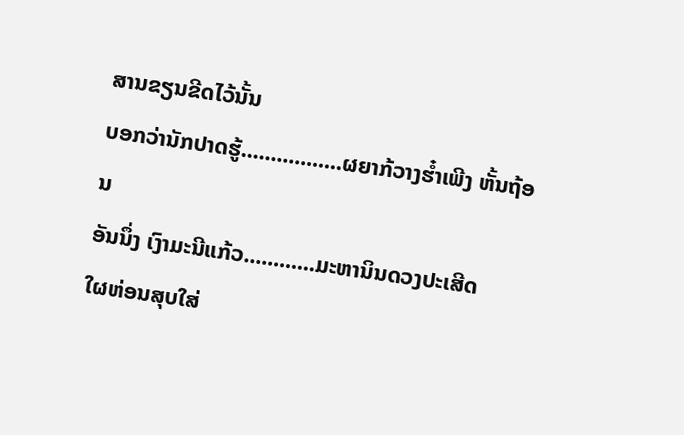ສານຂຽນຂີດໄວ້ນັ້ນ
ບອກວ່ານັກປາດຮູ້.................ຜຍາກ້ວາງຮ໋ຳເພີງ ຫັ້ນຖ້ອນ
ອັນນຶ່ງ ເງົາມະນີແກ້ວ............ມະຫານິນດວງປະເສີດ
ໃຜຫ່ອນສຸບໃສ່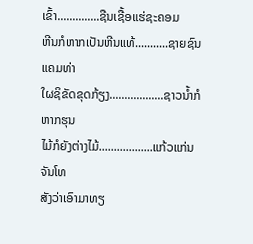ເຂົ້າ..............ຊືນເຊື້ອແຮ່ຊະຄອມ
ຫີນກໍຫາກເປັນຫີນແທ້...........ຊາຍຊົນແຄມທ່າ
ໃຜຊິຂັດຂຸດກ້ຽງ..................ຊາວນ້ຳກໍຫາກຮຸນ
ໄມ້ກໍຍັງຕ່າງໄມ້..................ແກ້ວແກ່ນຈັນໂທ
ສັງວ່າເອົາມາທຽ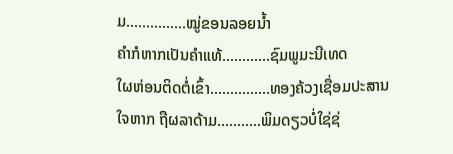ມ...............ໝູ່ຂອນລອຍນ້ຳ
ຄຳກໍຫາກເປັນຄຳແທ້............ຊົມພູມະນີເທດ
ໃຜຫ່ອນຕິດຕໍ່ເຂົ້າ...............ທອງຄ້ວງເຊື່ອມປະສານ
ໃຈຫາກ ຖືຜລາດ້າມ...........ພິມດຽວບໍ່ໃຊ່ຊ່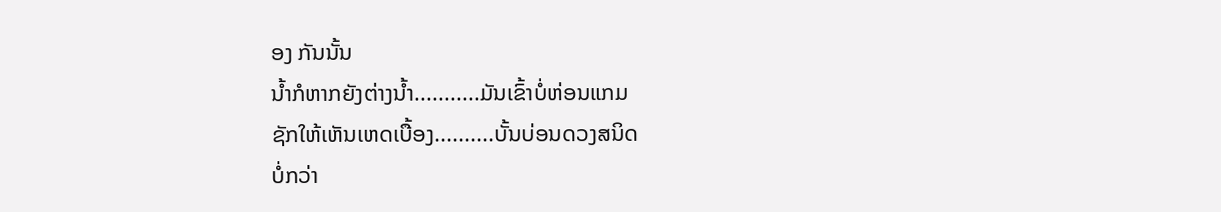ອງ ກັນນັ້ນ
ນ້ຳກໍຫາກຍັງຕ່າງນ້ຳ...........ມັນເຂົ້າບໍ່ຫ່ອນແກມ
ຊັກໃຫ້ເຫັນເຫດເບື້ອງ..........ບັ້ນບ່ອນດວງສນິດ
ບໍ່ກວ່າ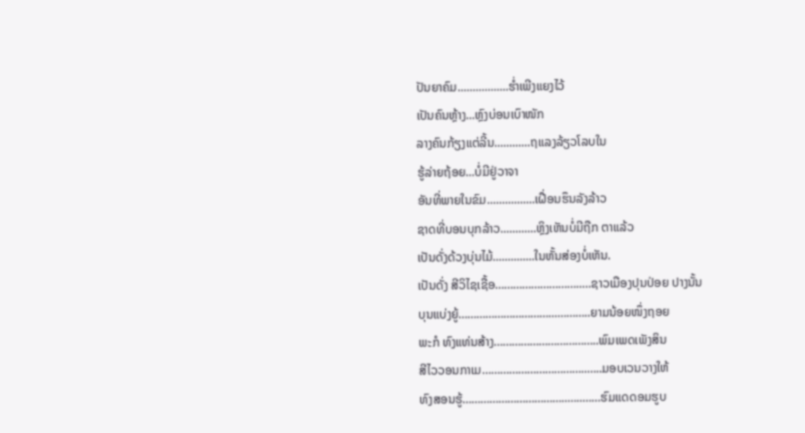ປັນຍາຄົມ.................ຮ່ຳເພີງແຍງໄວ້
ເປັນຄົນຫຼ້າງ...ຫຼົງບ່ອນເບົາໜັກ
ລາງຄົນກ້ຽງແຕ່ລີ້ນ............ຖແລງລ້ຽວໂລບໃນ
ຮູ້ລ່າຍຖ້ອຍ...ບໍ່ມີຢູ່ວາຈາ
ອັນທີ່ພາຍໃນຂົມ................ເຝື່ອນຮຶນລັງລ້າວ
ຊາດທີ່ບອນບຸກລ້າວ............ຫຼິງເຫັນບໍ່ມີຖືກ ຕາແລ້ວ
ເປັນດັ່ງດ້ວງບຸ່ນໄມ້..............ໃນຫັ້ນສ່ອງບໍ່ເຫັນ.
ເປັນດັ່ງ ສີວິໄຊເຊື້ອ………………………..…ຊາວເມືອງປຸນປ່ອຍ ປາງນັ້ນ
ບຸນແບ່ງຍູ້…………………………...………..ຍາມນ້ອຍໜຶ່ງຖອຍ
ພະກໍ ທົງແທ່ນສ້າງ……………………………..ພົມເພດເພັງສິນ
ສີໄວວອນກາເມ……………………………..…..ມອບເວນວາງໃຫ້
ທົງສອນຮູ້……………………………..…..……ຮົມແດດອມຮູບ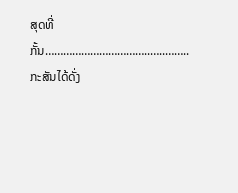ສຸດທີ່ກັ້ນ……………………………..…..……..ກະສັນໄດ້ດັ່ງ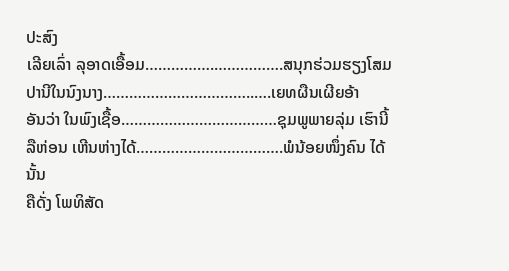ປະສົງ
ເລີຍເລົ່າ ລຸອາດເອື້ອມ…………….…………….ສນຸກຮ່ວມຮຽງໂສມ
ປານີໃນນົງນາງ……………………………..….ເຍທຜືນເຜີຍອ້າ
ອັນວ່າ ໃນພົງເຊື້ອ………………………………ຊຸມພູພາຍລຸ່ມ ເຮົານີ້
ລືຫ່ອນ ເຫີນຫ່າງໄດ້…………………………….ພໍນ້ອຍໜຶ່ງຄົນ ໄດ້ນັ້ນ
ຄືດັ່ງ ໂພທິສັດ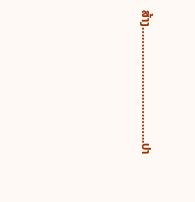ສ້າງ……………………………..ປາ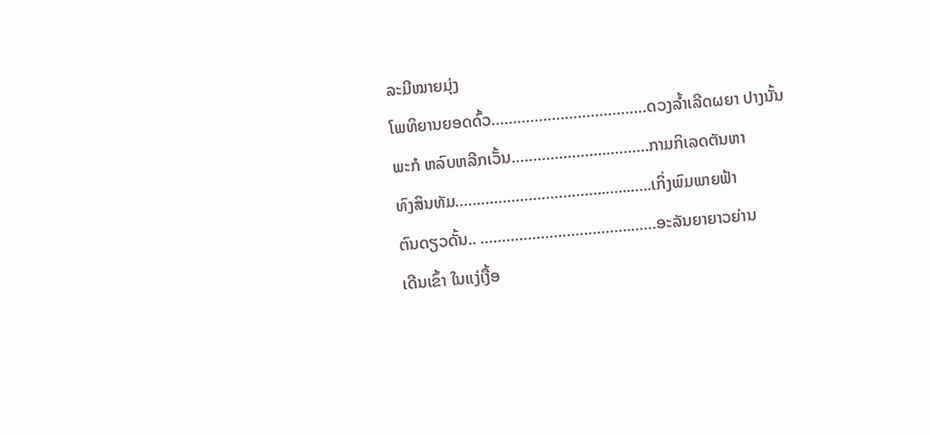ລະມີໝາຍມຸ່ງ
ໂພທິຍານຍອດດົ້ວ………………………………ດວງລ້ຳເລີດຜຍາ ປາງນັ້ນ
ພະກໍ ຫລົບຫລີກເວັ້ນ………………….……….ກາມກິເລດຕັນຫາ
ທົງສິນທັມ……………………………..…...…..ເກິ່ງພົມພາຍຟ້າ
ຕົນດຽວດັ້ນ.. ……………………………..……ອະລັນຍາຍາວຍ່ານ
ເດີນເຂົ້າ ໃນແງ່ເງື້ອ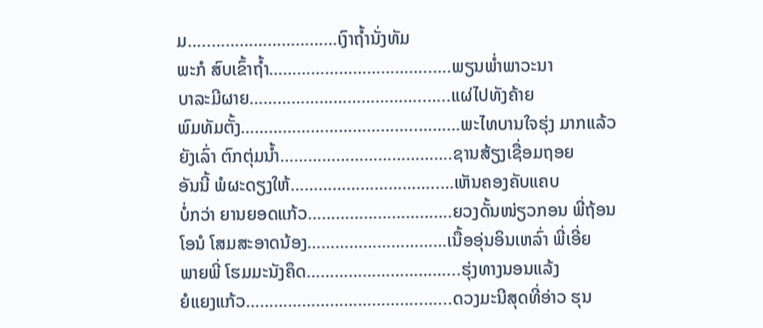ມ…..………………………ເງົາຖ້ຳນັ່ງທັມ
ພະກໍ ສົບເຂົ້າຖ້ຳ……………………………..….ພຽນພ່ຳພາວະນາ
ບາລະມີຜາຍ………………………………..…..ແຜ່ໄປທັງຄ້າຍ
ພົມທັມຕັ້ງ………………………………..………ພະໄທບານໃຈຮຸ່ງ ມາກແລ້ວ
ຍັງເລົ່າ ຕົກຕຸ່ມນ້ຳ……………………………….ຊານສ້ຽງເຊື່ອມຖອຍ
ອັນນີ້ ພໍຜະດຽງໃຫ້…………………………..…ເຫັນຄອງຄັບແຄບ
ບໍ່ກວ່າ ຍານຍອດແກ້ວ………………………….ຍວງດັ້ນໜ່ຽວກອນ ພີ່ຖ້ອນ
ໂອນໍ ໂສມສະອາດນ້ອງ…………………………ເນື້ອອຸ່ນອິນເຫລົ່າ ພີ່ເອີ່ຍ
ພາຍພີ່ ໂຮມມະນັງຄຶດ…………………………...ຮຸ່ງທາງນອນແລ້ງ
ຍໍແຍງແກ້ວ………………………………..…...ດວງມະນີສຸດທີ່ອ່າວ ຮຸນ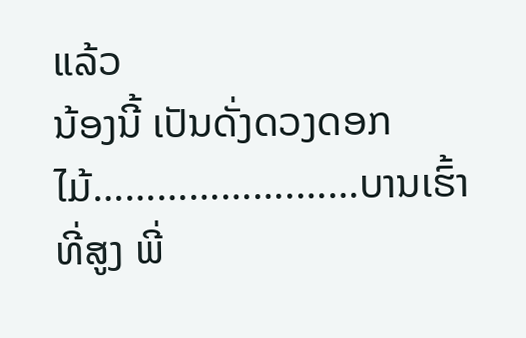ແລ້ວ
ນ້ອງນີ້ ເປັນດັ່ງດວງດອກໄມ້……………….……ບານເຮົ້າທີ່ສູງ ພີ່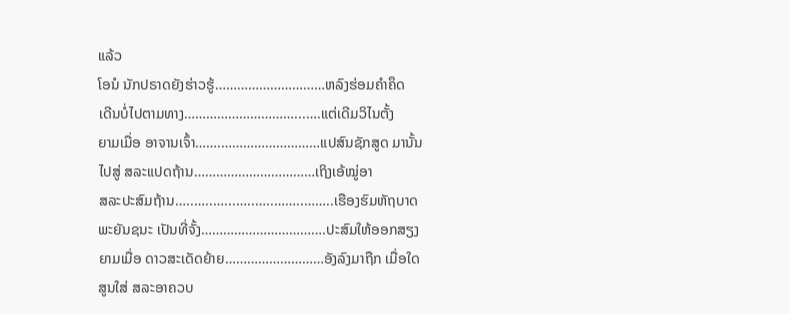ແລ້ວ
ໂອນໍ ນັກປຣາດຍັງຮ່າວຮູ້…………………………ຫລົງຮ່ອມຄຳຄຶດ
ເດີນບໍ່ໄປຕາມທາງ…………………………...….ແຕ່ເດີມວິໄນຕັ້ງ
ຍາມເມື່ອ ອາຈານເຈົ້າ…….………………………ແປສົນຊັກສູດ ມານັ້ນ
ໄປສູ່ ສລະແປດຖ້ານ……………………………ເຖິງເອ້ໝູ່ອາ
ສລະປະສົມຖ້ານ…..…..…...…..…..……..……..ເຮືອງຮົມຫັຖບາດ
ພະຍັນຊນະ ເປັນທີ່ຈັ້ງ…………………………….ປະສົມໃຫ້ອອກສຽງ
ຍາມເມື່ອ ດາວສະເດັດຍ້າຍ………………………ອັງລົງມາຖືກ ເມື່ອໃດ
ສູນໃສ່ ສລະອາຄວບ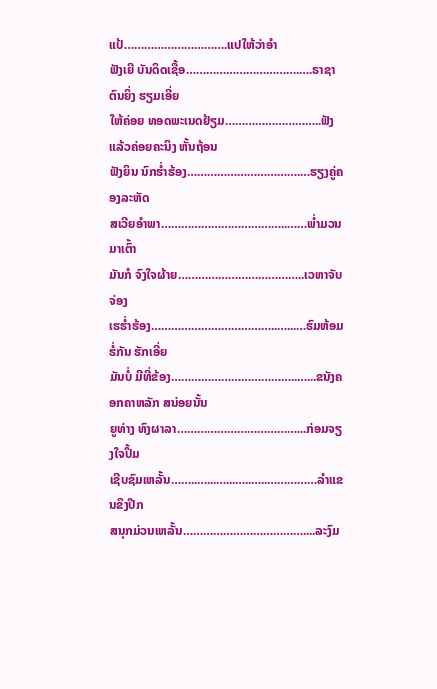ແປ້………………………….ແປໃຫ້ວ່າອຳ
ຟັງເຍີ ບັນດິດເຊື້ອ…………………………….….ຣາຊາຕົນຍິ່ງ ຮຽມເອີ່ຍ
ໃຫ້ຄ່ອຍ ທອດພະເນດຢ້ຽມ………………………..ຟັງແລ້ວຄ່ອຍຄະນິງ ຫັ້ນຖ້ອນ
ຟັງຍິນ ນົກຮ່ຳຮ້ອງ…………………………….…ຮຽງຄູ່ຄອງລະຫັດ
ສເວີຍອຳພາ………………………………..……ພ່ຳມວນມາເຕົ້າ
ມັນກໍ ຈົງໃຈຜ້າຍ………………………………..ເວຫາຈັບຈ່ອງ
ເຮຮ່ຳຮ້ອງ………………………………..…...…ຮົມຫ້ອມຮໍ່ກັນ ຮັກເອີ່ຍ
ມັນບໍ່ ມີທີ່ຂ້ອງ………………………………..…...ຂນັງຄອກຄາຫລັກ ສນ່ອຍນັ້ນ
ຍູທ່າງ ທົງຜາລາ………………………………...ກ່ອມຈຽງໃຈປຶ້ມ
ເຊີບຊົມເຫລັ້ນ……..…...…...…..…..……………ລຳແຂນຂຶງປີກ
ສນຸກມ່ວນເຫລັ້ນ………………………………....ລະງົມ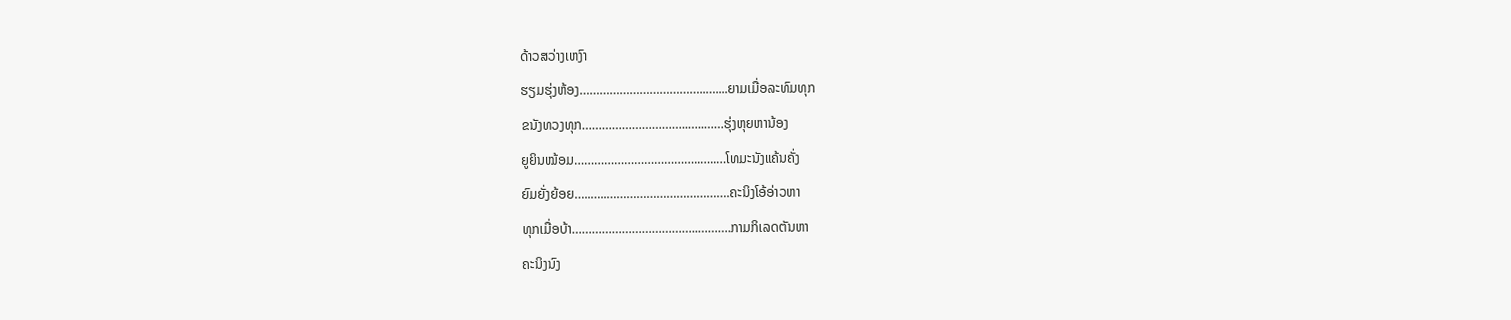ດ້າວສວ່າງເຫງົາ
ຮຽມຮຸ່ງຫ້ອງ………………………………..…....ຍາມເມື່ອລະທົມທຸກ
ຂນັງທວງທຸກ…………………………..…..……ຮຸ່ງຫຸຍຫານ້ອງ
ຍູຍິນໝ້ອມ………………………………..…..…ໂທມະນັງແຄ້ນຄັ່ງ
ຍົມຍັ່ງຍ້ອຍ…..…..……………………………….ຄະນິງໂອ້ອ່າວຫາ
ທຸກເມື່ອບ້າ………………………………..……….ກາມກິເລດຕັນຫາ
ຄະນິງນົງ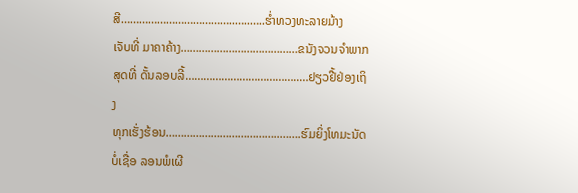ສີ………………………………..…..…..ຮ່ຳທວງທະລາຍມ້າງ
ເຈັບທີ່ ມາຄາຄ້າງ…………………………………ຂນັງຈວນຈຳພາກ
ສຸດທີ່ ດັ້ນລອບລີ້………………………………..…ຢຽວຢື້ຢ່ອງເຖິງ
ທຸກເຮັ່ງຮ້ອນ………………………………..…….ຮົມຍິ່ງໂທມະນັດ
ບໍ່ເຊື່ອ ລອນພໍເຜີ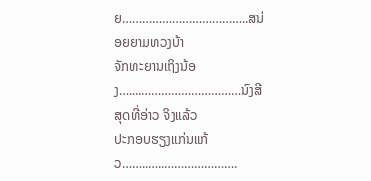ຍ………………………………..ສນ່ອຍຍາມທວງບ້າ
ຈັກທະຍານເຖິງນ້ອງ…....…………………………ນົງສີສຸດທີ່ອ່າວ ຈິງແລ້ວ
ປະກອບຮຽງແກ່ນແກ້ວ……..…..………………….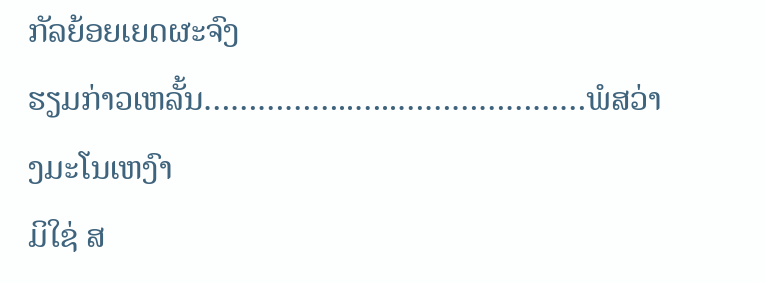ກັລຍ້ອຍເຍດຜະຈົງ
ຮຽມກ່າວເຫລັ້ນ……………..…..…………………ພໍສວ່າງມະໂນເຫງົາ
ມິໃຊ່ ສ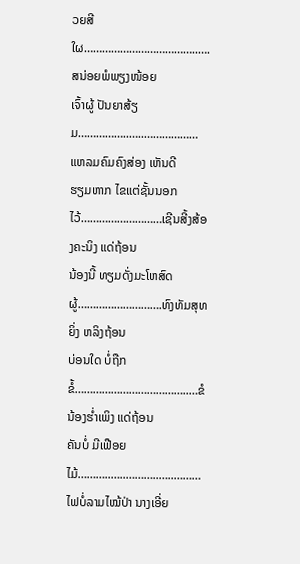ວຍສີໃຜ………………………………..….ສນ່ອຍພໍພຽງໜ້ອຍ
ເຈົ້າຜູ້ ປັນຍາສ້ຽມ……………..…..………………ແຫລມຄົມຄົງສ່ອງ ເຫັນດີ
ຮຽມຫາກ ໄຂແຕ່ຊັ້ນນອກໄວ້………………………ເຊີນສີ້ງສ້ອງຄະນິງ ແດ່ຖ້ອນ
ນ້ອງນີ້ ທຽມດັ່ງມະໂຫສົດຜູ້……………………….ທົງທັມສຸທຍິ່ງ ຫລິງຖ້ອນ
ບ່ອນໃດ ບໍ່ຖືກຂໍ້………………………………..…ຂໍນ້ອງຮ່ຳເພິງ ແດ່ຖ້ອນ
ຄັນບໍ່ ມີເຟືອຍໄມ້………..…..………..…..………ໄຟບໍ່ລາມໄໝ້ປ່າ ນາງເອີ່ຍ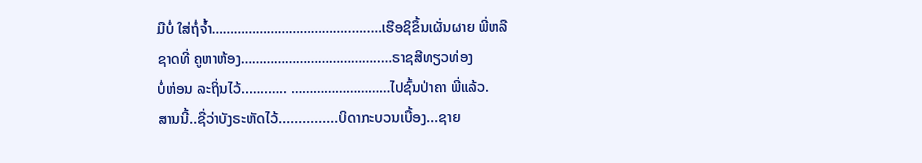ມືບໍ່ ໃສ່ຖໍ່ຈ້ຳ………………………………..…..…ເຮືອຊິຂຶ້ນເຜັ່ນຜາຍ ພີ່ຫລື
ຊາດທີ່ ຄູຫາຫ້ອງ………………………………..…ຣາຊສີທຽວທ່ອງ
ບໍ່ຫ່ອນ ລະຖິ່ນໄວ້..…..….. ………………………ໄປຊົ້ນປ່າຄາ ພີ່ແລ້ວ.
ສານນີ້..ຊື່ວ່າບັງຣະຫັດໄວ້...............ບິດາກະບວນເບື້ອງ...ຊາຍ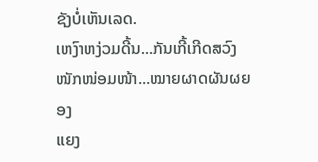ຊັງບໍ່ເຫັນເລດ.
ເຫງົາຫງ່ວມດີ້ນ...ກັນເກີ້ເກີດສວົງ
ໜັກໜ່ອມໜ້າ...ໝາຍຜາດຜັນຜຍອງ
ແຍງ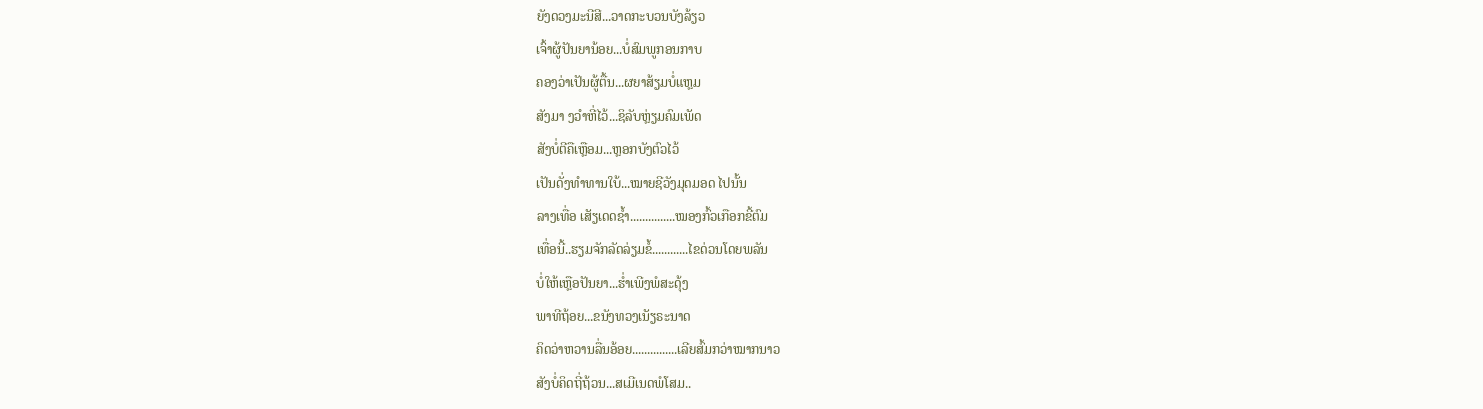ຍັງດວງມະນີສີ...ວາດກະບວນບັງລ້ຽວ
ເຈົ້າຜູ້ປັນຍານ້ອຍ...ບໍ່ສົມພູກອນກາບ
ຄອງວ່າເປັນຜູ້ຕື້ນ...ຜຍາສ້ຽມບໍ່ແຫຼມ
ສັງມາ ງວຳຫີ່ໄວ້...ຊິລັບຫຼ່ຽມຄົມເພັດ
ສັງບໍ່ຕີຄືເຫຼືອມ...ຫຼອກບັງຕົວໄວ້
ເປັນດັ່ງທຳທານໃບ້...ໝາຍຊີວັງມຸດມອດ ໄປນັ້ນ
ລາງເທື່ອ ເສັຽເດດຊ້ຳ...............ໝອງກົ້ວເກືອກຂີ້ຕົມ
ເທື່ອນີ້..ຮຽມຈັກລັດລ່ຽມຂໍ້............ໄຂດ່ວນໂດຍພລັນ
ບໍ່ໃຫ້ເຫຼືອປັນຍາ...ຮ່ຳເພີງພໍສະດຸ້ງ
ພາທີຖ້ອຍ...ຂນັງທວງເນັຽຣະນາດ
ຄິດວ່າຫວານລື່ນອ້ອຍ...............ເລີຍສົ້ມກວ່າໝາກນາວ
ສັງບໍ່ຄິດຖີ່ຖ້ວນ...ສເມີເນດພໍໂສມ..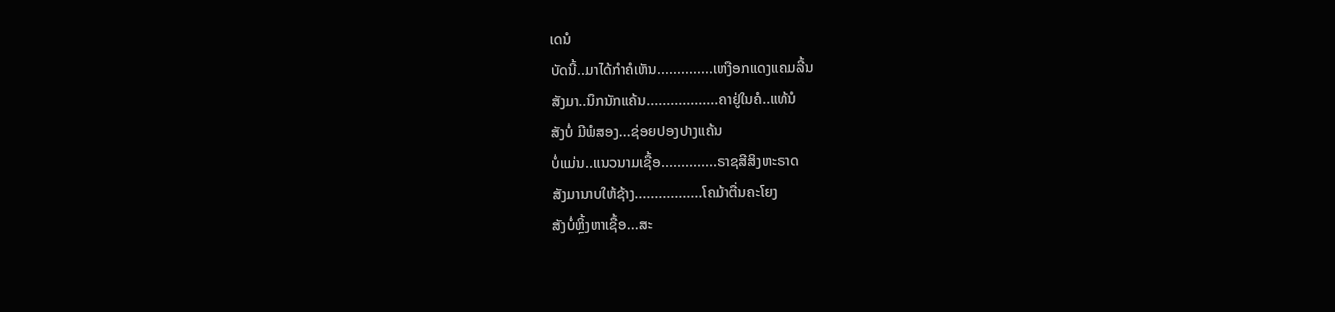ເດນໍ
ບັດນີ້..ມາໄດ້ກຳຄໍເຫັນ..............ເຫງືອກແດງແຄມລີ້ນ
ສັງມາ..ນຶກນັກແຄ້ນ..................ຄາຢູ່ໃນຄໍ..ແທ້ນໍ
ສັງບໍ່ ມີພໍສອງ...ຊ່ອຍປອງປາງແຄ້ນ
ບໍ່ແມ່ນ..ແນວນາມເຊື້ອ..............ຣາຊສີສິງຫະຣາດ
ສັງມານາບໃຫ້ຊ້າງ.................ໂຄມ້າຕື່ນຄະໂຍງ
ສັງບໍ່ຫຼິ້ງຫາເຊື້ອ...ສະ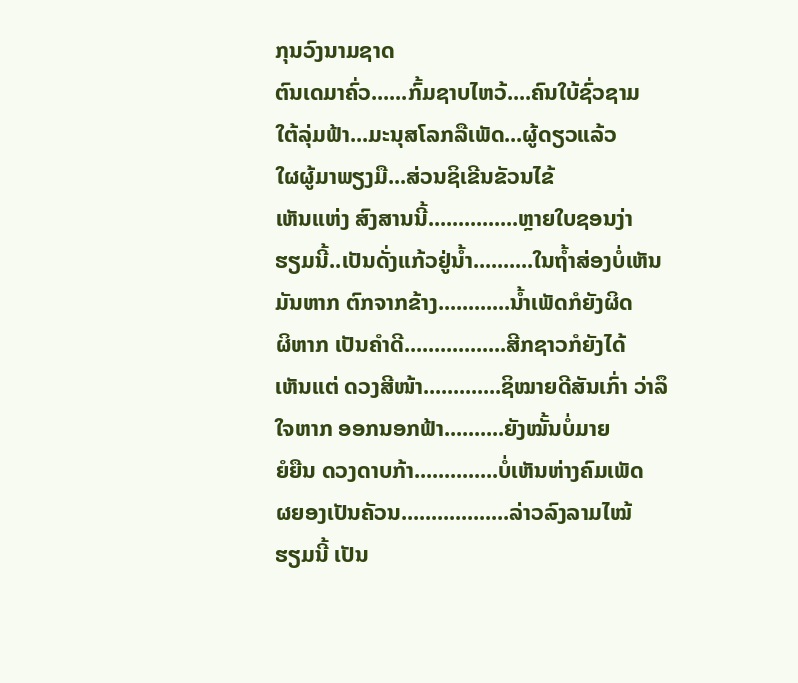ກຸນວົງນາມຊາດ
ຕົນເດມາຄົ່ວ......ກົ້ມຊາບໄຫວ້....ຄົນໃບ້ຊົ່ວຊາມ
ໃຕ້ລຸ່ມຟ້າ...ມະນຸສໂລກລືເພັດ...ຜູ້ດຽວແລ້ວ
ໃຜຜູ້ມາພຽງມື...ສ່ວນຊິເຂີນຂັວນໄຂ້
ເຫັນແຫ່ງ ສົງສານນີ້...............ຫຼາຍໃບຊອນງ່າ
ຮຽມນີ້..ເປັນດັ່ງແກ້ວຢູ່ນ້ຳ..........ໃນຖ້ຳສ່ອງບໍ່ເຫັນ
ມັນຫາກ ຕົກຈາກຂ້າງ............ນ້ຳເພັດກໍຍັງຜິດ
ຜິຫາກ ເປັນຄຳດີ.................ສີກຊາວກໍຍັງໄດ້
ເຫັນແຕ່ ດວງສີໜ້າ.............ຊິໝາຍດີສັນເກົ່າ ວ່າລຶ
ໃຈຫາກ ອອກນອກຟ້າ..........ຍັງໝັ້ນບໍ່ມາຍ
ຍໍຍືນ ດວງດາບກ້າ..............ບໍ່ເຫັນຫ່າງຄົມເພັດ
ຜຍອງເປັນຄັວນ..................ລ່າວລົງລາມໄໝ້
ຮຽມນີ້ ເປັນ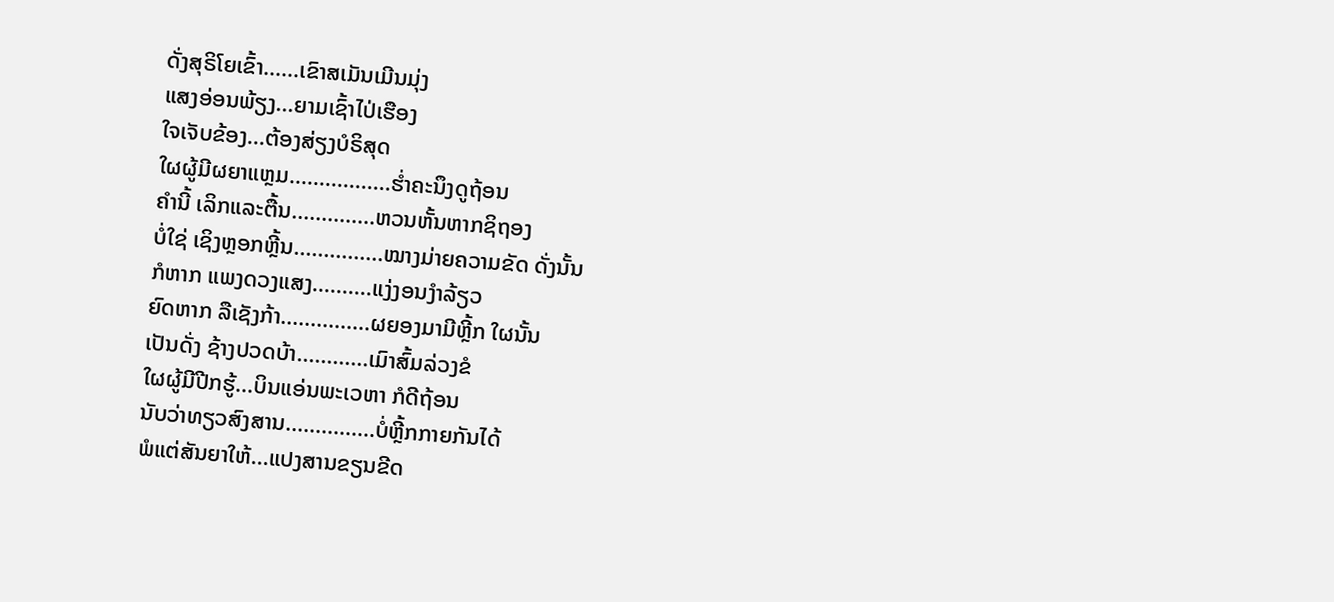ດັ່ງສຸຣິໂຍເຂົ້າ......ເຂົາສເມັນເມີນມຸ່ງ
ແສງອ່ອນພ້ຽງ...ຍາມເຊົ້າໄປ່ເຮືອງ
ໃຈເຈັບຂ້ອງ...ຕ້ອງສ່ຽງບໍຣິສຸດ
ໃຜຜູ້ມີຜຍາແຫຼມ.................ຮ່ຳຄະນຶງດູຖ້ອນ
ຄຳນີ້ ເລິກແລະຕື້ນ..............ຫວນຫັ້ນຫາກຊິຖອງ
ບໍ່ໃຊ່ ເຊິງຫຼອກຫຼີ້ນ...............ໝາງມ່າຍຄວາມຂັດ ດັ່ງນັ້ນ
ກໍຫາກ ແພງດວງແສງ..........ແງ່ງອນງຳລ້ຽວ
ຍົດຫາກ ລືເຊັງກ້າ...............ຜຍອງມາມີຫຼີ້ກ ໃຜນັ້ນ
ເປັນດັ່ງ ຊ້າງປວດບ້າ............ເມົາສົ້ມລ່ວງຂໍ
ໃຜຜູ້ມີປີກຮູ້...ບິນແອ່ນພະເວຫາ ກໍດີຖ້ອນ
ນັບວ່າທຽວສົງສານ...............ບໍ່ຫຼີ້ກກາຍກັນໄດ້
ພໍແຕ່ສັນຍາໃຫ້...ແປງສານຂຽນຂີດ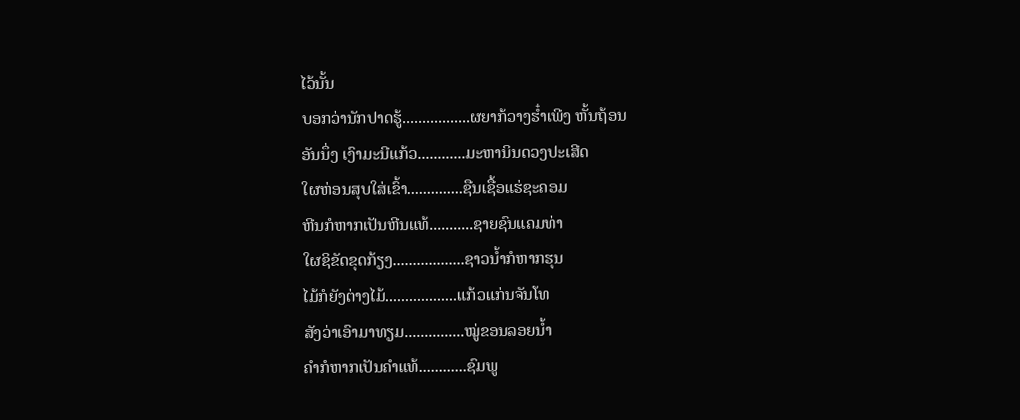ໄວ້ນັ້ນ
ບອກວ່ານັກປາດຮູ້.................ຜຍາກ້ວາງຮ໋ຳເພີງ ຫັ້ນຖ້ອນ
ອັນນຶ່ງ ເງົາມະນີແກ້ວ............ມະຫານິນດວງປະເສີດ
ໃຜຫ່ອນສຸບໃສ່ເຂົ້າ..............ຊືນເຊື້ອແຮ່ຊະຄອມ
ຫີນກໍຫາກເປັນຫີນແທ້...........ຊາຍຊົນແຄມທ່າ
ໃຜຊິຂັດຂຸດກ້ຽງ..................ຊາວນ້ຳກໍຫາກຮຸນ
ໄມ້ກໍຍັງຕ່າງໄມ້..................ແກ້ວແກ່ນຈັນໂທ
ສັງວ່າເອົາມາທຽມ...............ໝູ່ຂອນລອຍນ້ຳ
ຄຳກໍຫາກເປັນຄຳແທ້............ຊົມພູ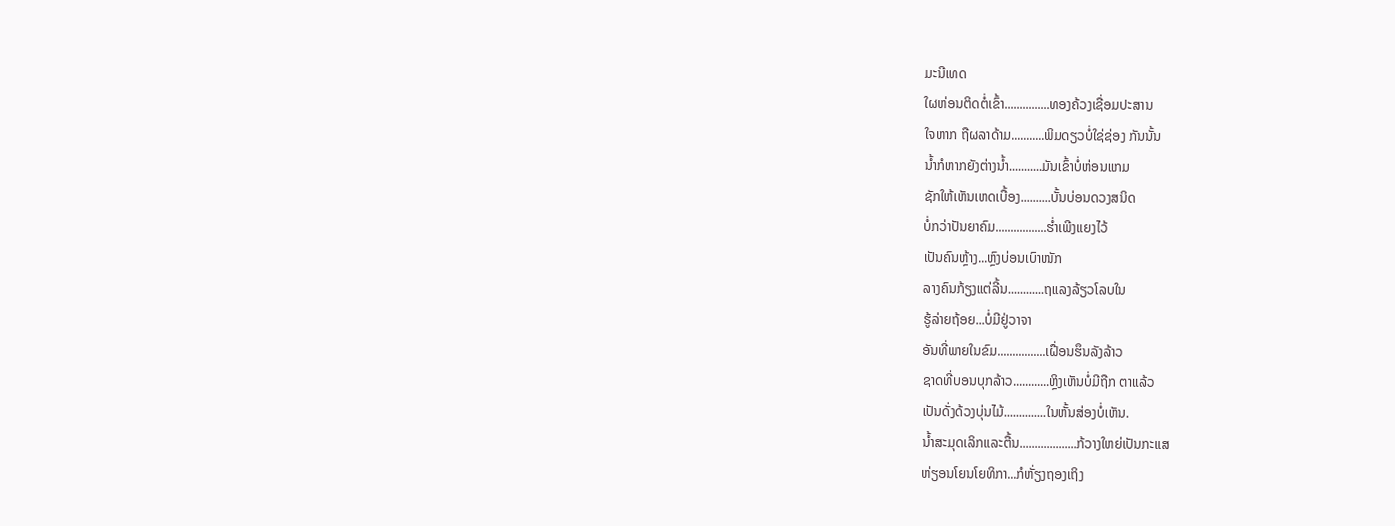ມະນີເທດ
ໃຜຫ່ອນຕິດຕໍ່ເຂົ້າ...............ທອງຄ້ວງເຊື່ອມປະສານ
ໃຈຫາກ ຖືຜລາດ້າມ...........ພິມດຽວບໍ່ໃຊ່ຊ່ອງ ກັນນັ້ນ
ນ້ຳກໍຫາກຍັງຕ່າງນ້ຳ...........ມັນເຂົ້າບໍ່ຫ່ອນແກມ
ຊັກໃຫ້ເຫັນເຫດເບື້ອງ..........ບັ້ນບ່ອນດວງສນິດ
ບໍ່ກວ່າປັນຍາຄົມ.................ຮ່ຳເພີງແຍງໄວ້
ເປັນຄົນຫຼ້າງ...ຫຼົງບ່ອນເບົາໜັກ
ລາງຄົນກ້ຽງແຕ່ລີ້ນ............ຖແລງລ້ຽວໂລບໃນ
ຮູ້ລ່າຍຖ້ອຍ...ບໍ່ມີຢູ່ວາຈາ
ອັນທີ່ພາຍໃນຂົມ................ເຝື່ອນຮຶນລັງລ້າວ
ຊາດທີ່ບອນບຸກລ້າວ............ຫຼິງເຫັນບໍ່ມີຖືກ ຕາແລ້ວ
ເປັນດັ່ງດ້ວງບຸ່ນໄມ້..............ໃນຫັ້ນສ່ອງບໍ່ເຫັນ.
ນ້ຳສະມຸດເລິກແລະຕື້ນ...................ກ້ວາງໃຫຍ່ເປັນກະແສ
ຫ່ຽອນໂຍນໂຍທິກາ...ກໍຫັ່ຽງຖອງເຖິງ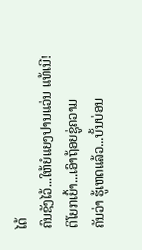ໄດ້
ຄົນຊັງໄວ້...ໃຫ້ຍໍແຍງປານແວ່ນ ແທ້ເນີ!
ຕິໂຍກເຍົ້າ...ເອົາຖ້ອຍຊູ່ຄວາມ
ຄັນວ່າ ຮູ້ເຫດແລ້ວ...ບັ້ນບ່ອນ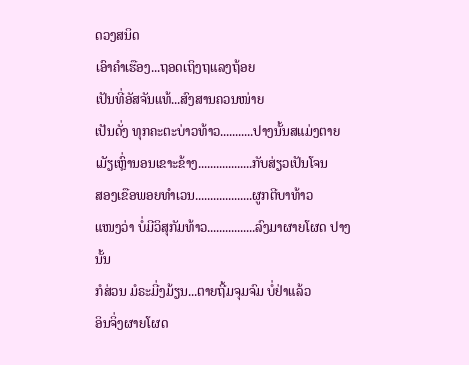ດວງສນິດ
ເອົາຄຳເຮືອງ...ຖອດເຖິງຖແລງຖ້ອຍ
ເປັນທີ່ອັສຈັນແທ້...ສົງສານຄວນໜ່າຍ
ເປັນດັ່ງ ທຸກຄະຕະບ່າວທ້າວ...........ປາງນັ້ນສແມ່ງຕາຍ
ເມັຽເຫຼົ່ານອນເຂາະຂ້າງ..................ກັບສ່ຽວເປັນໂຈນ
ສອງເຂືອພອຍທຳເວນ...................ຜູກຕີບາທ້າວ
ແໜງວ່າ ບໍ່ມີວິສຸກັມທ້າວ................ລົງມາຜາຍໂຜດ ປາງນັ້ນ
ກໍສ່ວນ ມໍຣະມີ່ງມ້ຽນ...ຕາຍຖີ້ມຈຸມຈົມ ບໍ່ຢ່າແລ້ວ
ອິນຈິ່ງຜາຍໂຜດ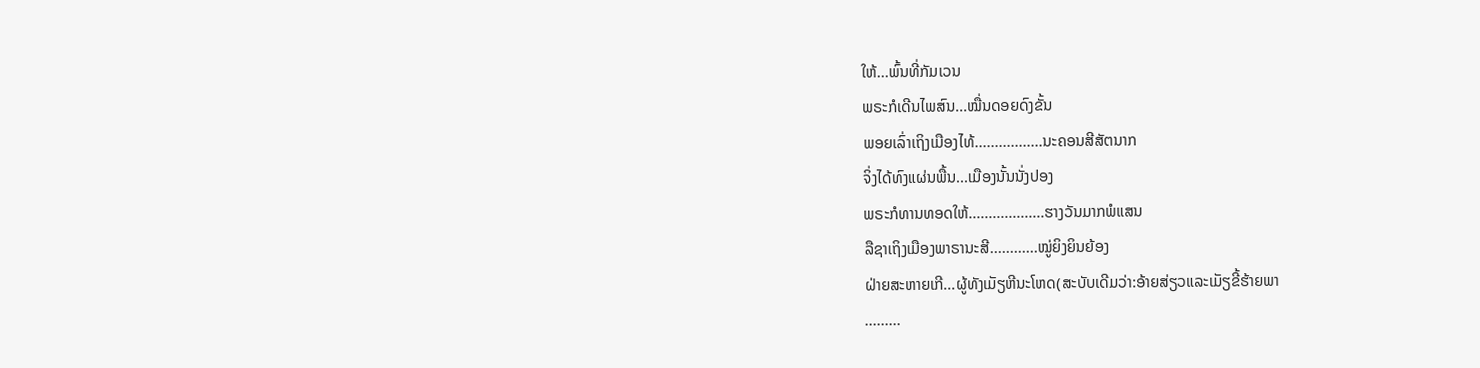ໃຫ້...ພົ້ນທີ່ກັມເວນ
ພຣະກໍເດີນໄພສົນ...ໝື່ນດອຍດົງຂັ້ນ
ພອຍເລົ່າເຖິງເມືອງໄທ້.................ນະຄອນສີສັຕນາກ
ຈິ່ງໄດ້ທົງແຜ່ນພື້ນ...ເມືອງນັ້ນນັ່ງປອງ
ພຣະກໍທານທອດໃຫ້...................ຮາງວັນມາກພໍແສນ
ລືຊາເຖິງເມືອງພາຣານະສີ............ໝູ່ຍິງຍິນຍ້ອງ
ຝ່າຍສະຫາຍເກີ...ຜູ້ທັງເມັຽຫີນະໂຫດ(ສະບັບເດີມວ່າ:ອ້າຍສ່ຽວແລະເມັຽຂີ້ຮ້າຍພາ
.........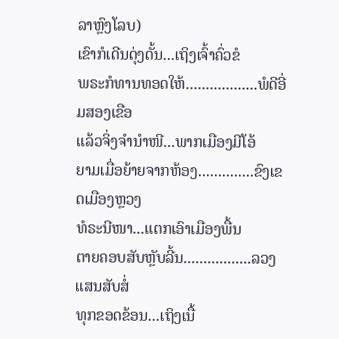ລາຫຼົງໂລບ)
ເຂົາກໍເດີນດຸ່ງດັ້ນ...ເຖິງເຈົ້າຄົ່ວຂໍ
ພຣະກໍທານທອດໃຫ້..................ພໍດີອີ່ມສອງເຂືອ
ແລ້ວຈິ່ງຈຳນຳໜີ...ພາກເມືອງມີໂອ້
ຍາມເມື່ອຍ້າຍຈາກຫ້ອງ..............ຂົງເຂດເມືອງຫຼວງ
ທໍຣະນີໜາ...ແຕກເອົາເມືອງພື້ນ
ຕາຍຄອບສັບຫຼັບລີ້ນ.................ລວງແສນສັບສໍ່
ທຸກຂອດຂ້ອນ...ເຖິງເນື້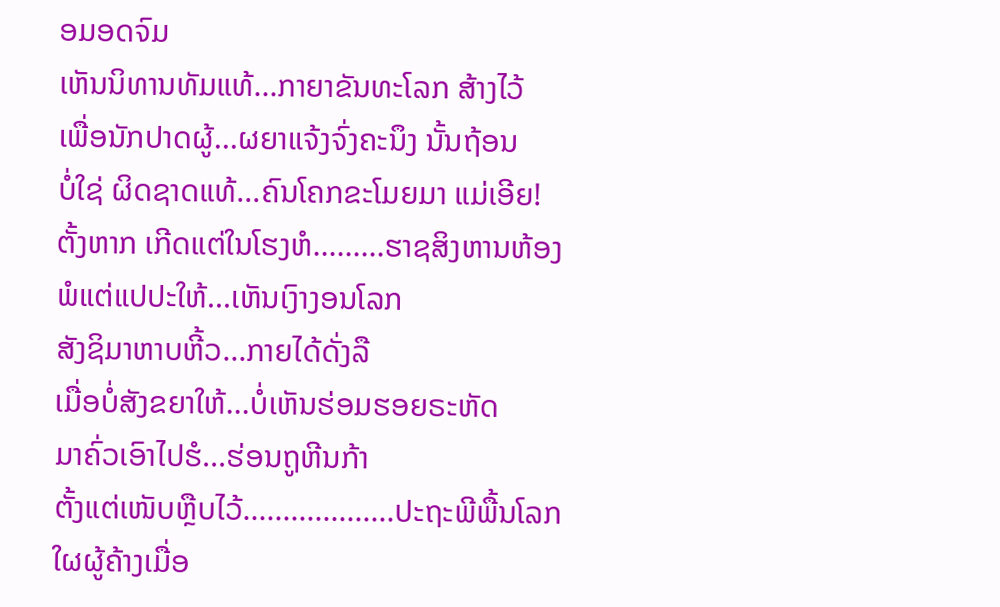ອມອດຈົມ
ເຫັນນິທານທັມແທ້...ກາຍາຂັນທະໂລກ ສ້າງໄວ້
ເພື່ອນັກປາດຜູ້...ຜຍາແຈ້ງຈົ່ງຄະນຶງ ນັ້ນຖ້ອນ
ບໍ່ໃຊ່ ຜິດຊາດແທ້...ຄົນໂຄກຂະໂມຍມາ ແມ່ເອີຍ!
ຕັ້ງຫາກ ເກີດແຕ່ໃນໂຮງຫໍ.........ຮາຊສິງຫານຫ້ອງ
ພໍແຕ່ແປປະໃຫ້...ເຫັນເງົາງອນໂລກ
ສັງຊິມາຫາບຫີ້ວ...ກາຍໄດ້ດັ່ງລື
ເມື່ອບໍ່ສັງຂຍາໃຫ້...ບໍ່ເຫັນຮ່ອມຮອຍຣະຫັດ
ມາຄົ່ວເອົາໄປຮໍ...ຮ່ອນຖູຫີນກ້າ
ຕັ້ງແຕ່ເໜັບຫຼືບໄວ້...................ປະຖະພີພື້ນໂລກ
ໃຜຜູ້ຄ້າງເມື່ອ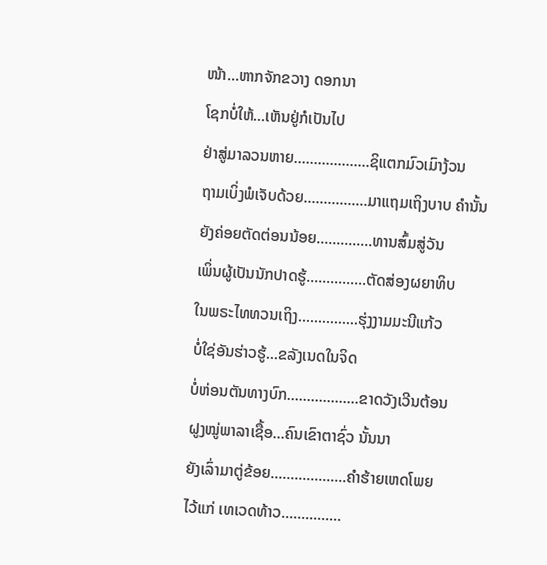ໜ້າ...ຫາກຈັກຂວາງ ດອກນາ
ໂຊກບໍ່ໃຫ້...ເຫັນຢູ່ກໍເປັນໄປ
ຢ່າສູ່ມາລວນຫາຍ...................ຊິແຕກມົວເມົາງ້ວນ
ຖາມເບິ່ງພໍເຈັບດ້ວຍ................ມາແຖມເຖິງບາບ ຄຳນັ້ນ
ຍັງຄ່ອຍຕັດຕ່ອນນ້ອຍ..............ທານສົ້ມສູ່ວັນ
ເພິ່ນຜູ້ເປັນນັກປາດຮູ້...............ຕັດສ່ອງຜຍາທິບ
ໃນພຣະໄທທວນເຖິງ...............ຮຸ່ງງາມມະນີແກ້ວ
ບໍ່ໃຊ່ອັນຮ່າວຮູ້...ຂລັງເນດໃນຈິດ
ບໍ່ຫ່ອນຕັນທາງບົກ..................ຂາດວັງເວີນຕ້ອນ
ຝູງໝູ່ພາລາເຊື້ອ...ຄົນເຂົາຕາຊົ່ວ ນັ້ນນາ
ຍັງເລົ່າມາຕູ່ຂ້ອຍ...................ຄຳຮ້າຍເຫດໂພຍ
ໄວ້ແກ່ ເທເວດທ້າວ...............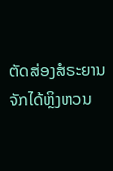ຕັດສ່ອງສໍຣະຍານ
ຈັກໄດ້ຫຼິງຫວນ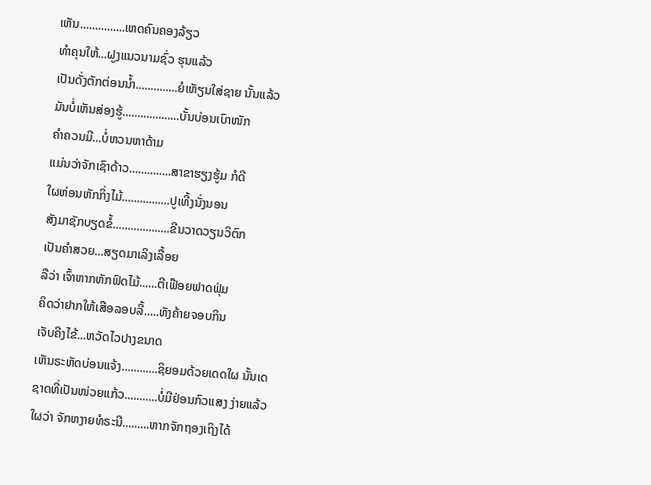ເຫັນ...............ເຫດຄົນຄອງລ້ຽວ
ທຳຄຸນໃຫ້...ຝູງແນວນາມຊົ່ວ ຮຸນແລ້ວ
ເປັນດັ່ງຕັກຕ່ອນນ້ຳ..............ຍໍເຫັຽນໃສ່ຊາຍ ນັ້ນແລ້ວ
ມັນບໍ່ເຫັນສ່ອງຮູ້...................ບັ້ນບ່ອນເບົາໜັກ
ຄຳຄວນມີ...ບໍ່ຫວນຫາດ້າມ
ແມ່ນວ່າຈັກເຊົາດ້າວ..............ສາຂາຮຽງຮູ້ມ ກໍດີ
ໃຜຫ່ອນຫັກກິ່ງໄມ້................ປູເທີ້ງນັ່ງນອນ
ສັງມາຊັກບຽດຂໍ້...................ຂີນວາດວຽນວິຕົກ
ເປັນຄຳສວຍ...ສຽດມາເລິງເລື້ອຍ
ລືວ່າ ເຈົ້າຫາກຫັກຟົດໄມ້......ຕີເຟືອຍຟາດຟຸ່ມ
ຄິດວ່າຢາກໃຫ້ເສືອລອບລີ້.....ທັງຄ້າຍຈອບກິນ
ເຈັບຄີງໄຂ້...ຫວັດໄວປາງຂນາດ
ເຫັນຣະຫັດບ່ອນແຈ້ງ............ຊິຍອມດ້ວຍເດດໃຜ ນັ້ນເດ
ຊາດທີ່ເປັນໜ່ວຍແກ້ວ...........ບໍ່ມີຢ່ອນກົວແສງ ງ່າຍແລ້ວ
ໃຜວ່າ ຈັກຫງາຍທໍຣະນີ.........ຫາກຈັກຖອງເຖິງໄດ້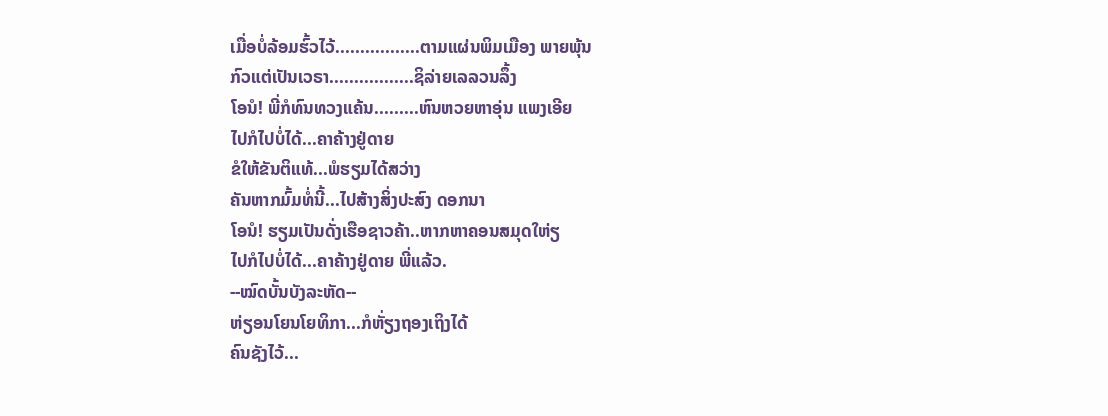ເມື່ອບໍ່ລ້ອມຮົ້ວໄວ້.................ຕາມແຜ່ນພິມເມືອງ ພາຍພຸ້ນ
ກົວແຕ່ເປັນເວຣາ.................ຊິລ່າຍເລລວນລຶ້ງ
ໂອນໍ! ພີ່ກໍທົນທວງແຄ້ນ.........ຫົນຫວຍຫາອຸ່ນ ແພງເອີຍ
ໄປກໍໄປບໍ່ໄດ້...ຄາຄ້າງຢູ່ດາຍ
ຂໍໃຫ້ຂັນຕິແທ້...ພໍຮຽມໄດ້ສວ່າງ
ຄັນຫາກມົ້ມທໍ່ນີ້...ໄປສ້າງສິ່ງປະສົງ ດອກນາ
ໂອນໍ! ຮຽມເປັນດັ່ງເຮືອຊາວຄ້າ..ຫາກຫາຄອນສມຸດໃຫ່ຽ
ໄປກໍໄປບໍ່ໄດ້...ຄາຄ້າງຢູ່ດາຍ ພີ່ແລ້ວ.
--ໝົດບັ້ນບັງລະຫັດ--
ຫ່ຽອນໂຍນໂຍທິກາ...ກໍຫັ່ຽງຖອງເຖິງໄດ້
ຄົນຊັງໄວ້...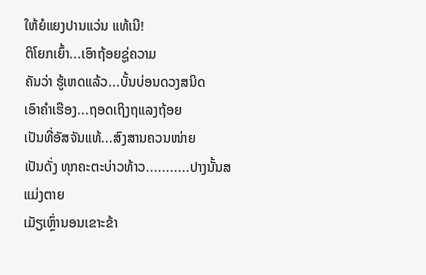ໃຫ້ຍໍແຍງປານແວ່ນ ແທ້ເນີ!
ຕິໂຍກເຍົ້າ...ເອົາຖ້ອຍຊູ່ຄວາມ
ຄັນວ່າ ຮູ້ເຫດແລ້ວ...ບັ້ນບ່ອນດວງສນິດ
ເອົາຄຳເຮືອງ...ຖອດເຖິງຖແລງຖ້ອຍ
ເປັນທີ່ອັສຈັນແທ້...ສົງສານຄວນໜ່າຍ
ເປັນດັ່ງ ທຸກຄະຕະບ່າວທ້າວ...........ປາງນັ້ນສແມ່ງຕາຍ
ເມັຽເຫຼົ່ານອນເຂາະຂ້າ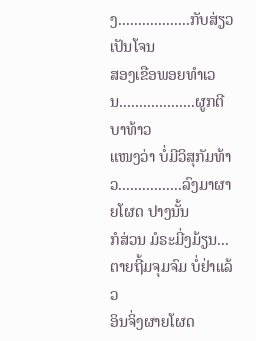ງ..................ກັບສ່ຽວເປັນໂຈນ
ສອງເຂືອພອຍທຳເວນ...................ຜູກຕີບາທ້າວ
ແໜງວ່າ ບໍ່ມີວິສຸກັມທ້າວ................ລົງມາຜາຍໂຜດ ປາງນັ້ນ
ກໍສ່ວນ ມໍຣະມີ່ງມ້ຽນ...ຕາຍຖີ້ມຈຸມຈົມ ບໍ່ຢ່າແລ້ວ
ອິນຈິ່ງຜາຍໂຜດ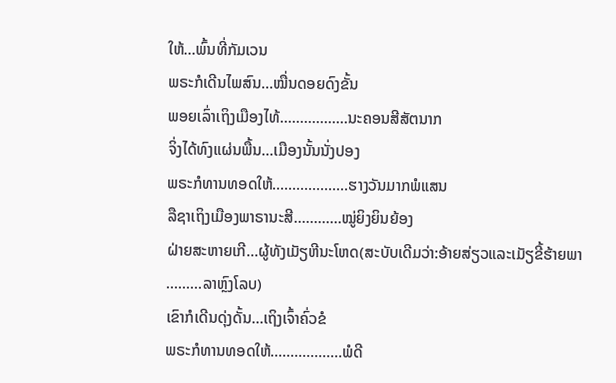ໃຫ້...ພົ້ນທີ່ກັມເວນ
ພຣະກໍເດີນໄພສົນ...ໝື່ນດອຍດົງຂັ້ນ
ພອຍເລົ່າເຖິງເມືອງໄທ້.................ນະຄອນສີສັຕນາກ
ຈິ່ງໄດ້ທົງແຜ່ນພື້ນ...ເມືອງນັ້ນນັ່ງປອງ
ພຣະກໍທານທອດໃຫ້...................ຮາງວັນມາກພໍແສນ
ລືຊາເຖິງເມືອງພາຣານະສີ............ໝູ່ຍິງຍິນຍ້ອງ
ຝ່າຍສະຫາຍເກີ...ຜູ້ທັງເມັຽຫີນະໂຫດ(ສະບັບເດີມວ່າ:ອ້າຍສ່ຽວແລະເມັຽຂີ້ຮ້າຍພາ
.........ລາຫຼົງໂລບ)
ເຂົາກໍເດີນດຸ່ງດັ້ນ...ເຖິງເຈົ້າຄົ່ວຂໍ
ພຣະກໍທານທອດໃຫ້..................ພໍດີ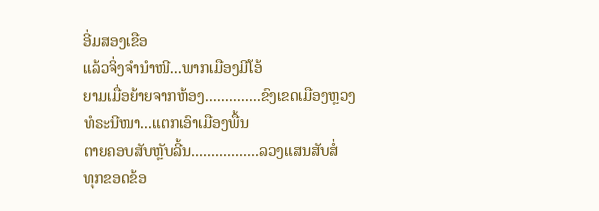ອີ່ມສອງເຂືອ
ແລ້ວຈິ່ງຈຳນຳໜີ...ພາກເມືອງມີໂອ້
ຍາມເມື່ອຍ້າຍຈາກຫ້ອງ..............ຂົງເຂດເມືອງຫຼວງ
ທໍຣະນີໜາ...ແຕກເອົາເມືອງພື້ນ
ຕາຍຄອບສັບຫຼັບລີ້ນ.................ລວງແສນສັບສໍ່
ທຸກຂອດຂ້ອ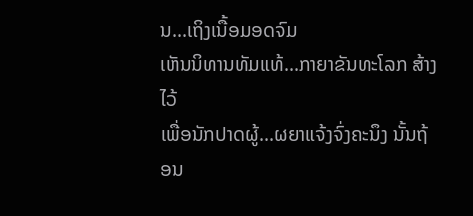ນ...ເຖິງເນື້ອມອດຈົມ
ເຫັນນິທານທັມແທ້...ກາຍາຂັນທະໂລກ ສ້າງໄວ້
ເພື່ອນັກປາດຜູ້...ຜຍາແຈ້ງຈົ່ງຄະນຶງ ນັ້ນຖ້ອນ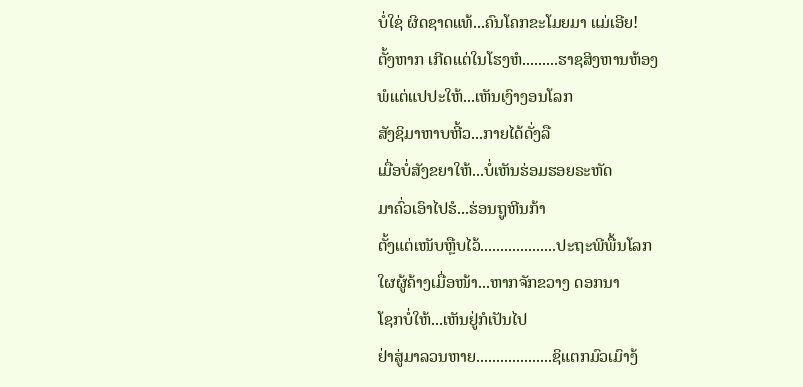ບໍ່ໃຊ່ ຜິດຊາດແທ້...ຄົນໂຄກຂະໂມຍມາ ແມ່ເອີຍ!
ຕັ້ງຫາກ ເກີດແຕ່ໃນໂຮງຫໍ.........ຮາຊສິງຫານຫ້ອງ
ພໍແຕ່ແປປະໃຫ້...ເຫັນເງົາງອນໂລກ
ສັງຊິມາຫາບຫີ້ວ...ກາຍໄດ້ດັ່ງລື
ເມື່ອບໍ່ສັງຂຍາໃຫ້...ບໍ່ເຫັນຮ່ອມຮອຍຣະຫັດ
ມາຄົ່ວເອົາໄປຮໍ...ຮ່ອນຖູຫີນກ້າ
ຕັ້ງແຕ່ເໜັບຫຼືບໄວ້...................ປະຖະພີພື້ນໂລກ
ໃຜຜູ້ຄ້າງເມື່ອໜ້າ...ຫາກຈັກຂວາງ ດອກນາ
ໂຊກບໍ່ໃຫ້...ເຫັນຢູ່ກໍເປັນໄປ
ຢ່າສູ່ມາລວນຫາຍ...................ຊິແຕກມົວເມົາງ້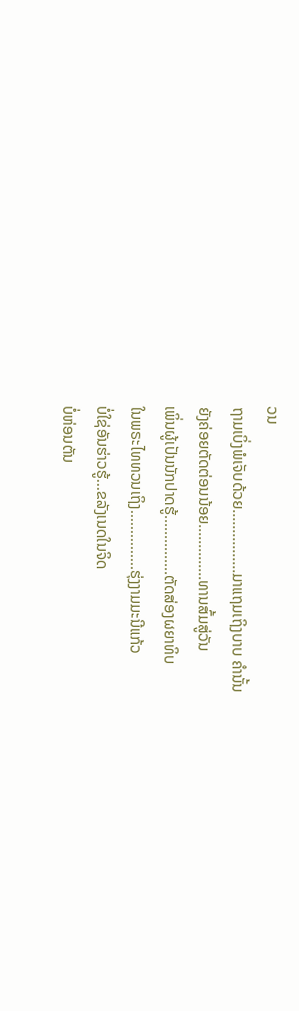ວນ
ຖາມເບິ່ງພໍເຈັບດ້ວຍ................ມາແຖມເຖິງບາບ ຄຳນັ້ນ
ຍັງຄ່ອຍຕັດຕ່ອນນ້ອຍ..............ທານສົ້ມສູ່ວັນ
ເພິ່ນຜູ້ເປັນນັກປາດຮູ້...............ຕັດສ່ອງຜຍາທິບ
ໃນພຣະໄທທວນເຖິງ...............ຮຸ່ງງາມມະນີແກ້ວ
ບໍ່ໃຊ່ອັນຮ່າວຮູ້...ຂລັງເນດໃນຈິດ
ບໍ່ຫ່ອນຕັນ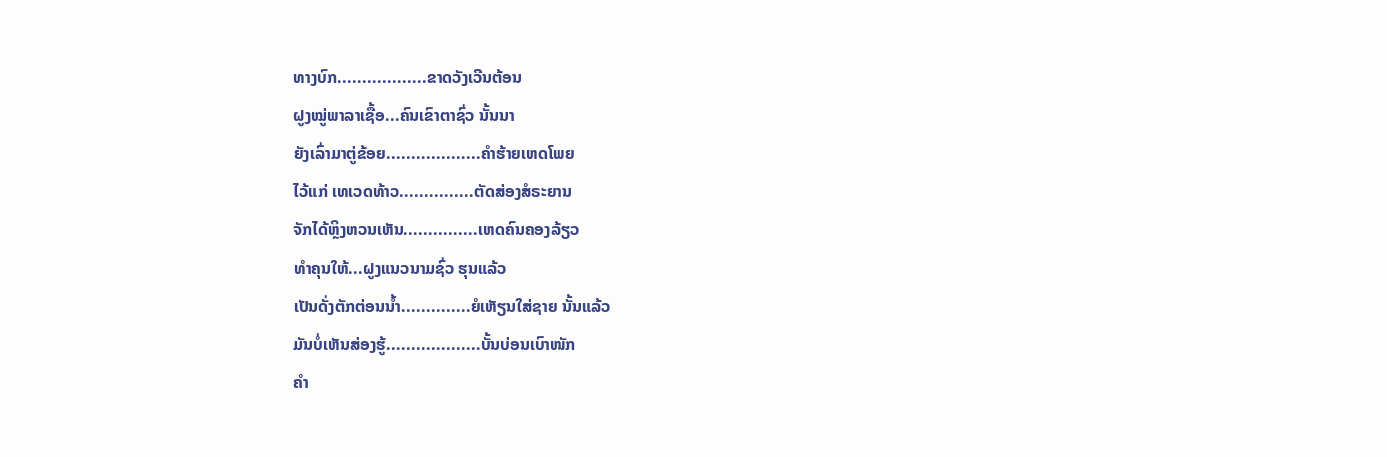ທາງບົກ..................ຂາດວັງເວີນຕ້ອນ
ຝູງໝູ່ພາລາເຊື້ອ...ຄົນເຂົາຕາຊົ່ວ ນັ້ນນາ
ຍັງເລົ່າມາຕູ່ຂ້ອຍ...................ຄຳຮ້າຍເຫດໂພຍ
ໄວ້ແກ່ ເທເວດທ້າວ...............ຕັດສ່ອງສໍຣະຍານ
ຈັກໄດ້ຫຼິງຫວນເຫັນ...............ເຫດຄົນຄອງລ້ຽວ
ທຳຄຸນໃຫ້...ຝູງແນວນາມຊົ່ວ ຮຸນແລ້ວ
ເປັນດັ່ງຕັກຕ່ອນນ້ຳ..............ຍໍເຫັຽນໃສ່ຊາຍ ນັ້ນແລ້ວ
ມັນບໍ່ເຫັນສ່ອງຮູ້...................ບັ້ນບ່ອນເບົາໜັກ
ຄຳ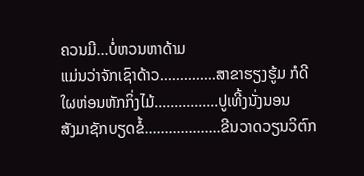ຄວນມີ...ບໍ່ຫວນຫາດ້າມ
ແມ່ນວ່າຈັກເຊົາດ້າວ..............ສາຂາຮຽງຮູ້ມ ກໍດີ
ໃຜຫ່ອນຫັກກິ່ງໄມ້................ປູເທີ້ງນັ່ງນອນ
ສັງມາຊັກບຽດຂໍ້...................ຂີນວາດວຽນວິຕົກ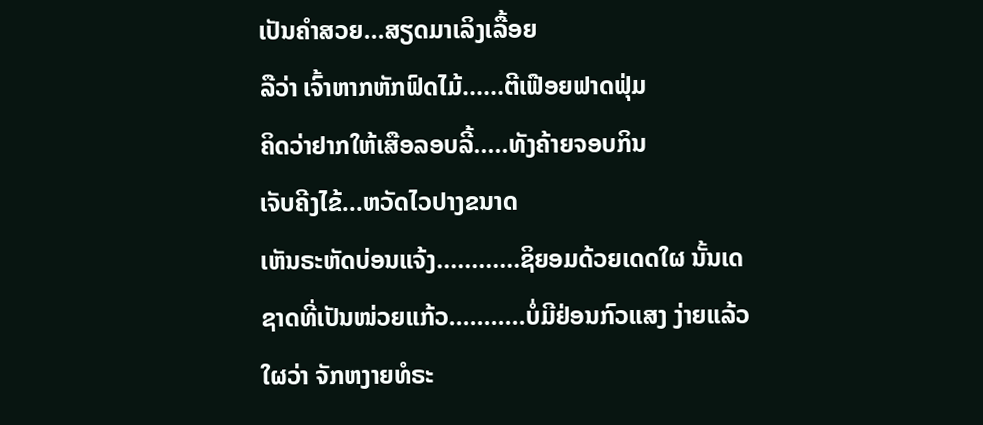ເປັນຄຳສວຍ...ສຽດມາເລິງເລື້ອຍ
ລືວ່າ ເຈົ້າຫາກຫັກຟົດໄມ້......ຕີເຟືອຍຟາດຟຸ່ມ
ຄິດວ່າຢາກໃຫ້ເສືອລອບລີ້.....ທັງຄ້າຍຈອບກິນ
ເຈັບຄີງໄຂ້...ຫວັດໄວປາງຂນາດ
ເຫັນຣະຫັດບ່ອນແຈ້ງ............ຊິຍອມດ້ວຍເດດໃຜ ນັ້ນເດ
ຊາດທີ່ເປັນໜ່ວຍແກ້ວ...........ບໍ່ມີຢ່ອນກົວແສງ ງ່າຍແລ້ວ
ໃຜວ່າ ຈັກຫງາຍທໍຣະ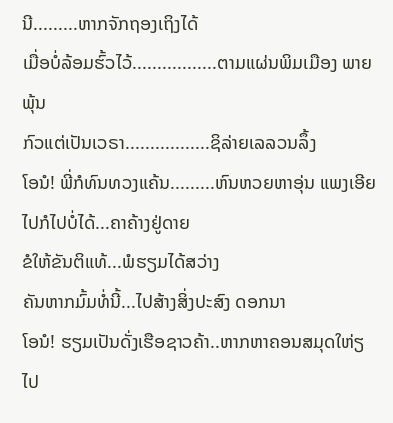ນີ.........ຫາກຈັກຖອງເຖິງໄດ້
ເມື່ອບໍ່ລ້ອມຮົ້ວໄວ້.................ຕາມແຜ່ນພິມເມືອງ ພາຍພຸ້ນ
ກົວແຕ່ເປັນເວຣາ.................ຊິລ່າຍເລລວນລຶ້ງ
ໂອນໍ! ພີ່ກໍທົນທວງແຄ້ນ.........ຫົນຫວຍຫາອຸ່ນ ແພງເອີຍ
ໄປກໍໄປບໍ່ໄດ້...ຄາຄ້າງຢູ່ດາຍ
ຂໍໃຫ້ຂັນຕິແທ້...ພໍຮຽມໄດ້ສວ່າງ
ຄັນຫາກມົ້ມທໍ່ນີ້...ໄປສ້າງສິ່ງປະສົງ ດອກນາ
ໂອນໍ! ຮຽມເປັນດັ່ງເຮືອຊາວຄ້າ..ຫາກຫາຄອນສມຸດໃຫ່ຽ
ໄປ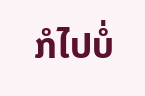ກໍໄປບໍ່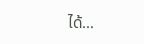ໄດ້...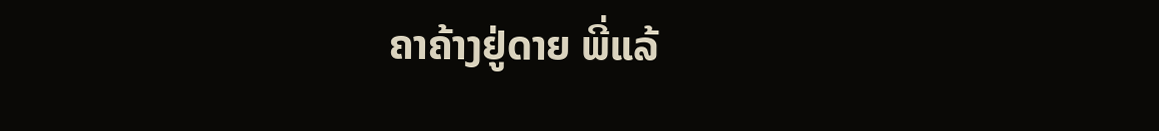ຄາຄ້າງຢູ່ດາຍ ພີ່ແລ້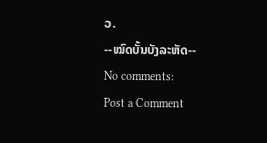ວ.
--ໝົດບັ້ນບັງລະຫັດ--
No comments:
Post a Comment